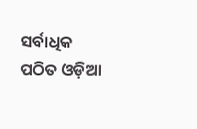ସର୍ବାଧିକ ପଠିତ ଓଡ଼ିଆ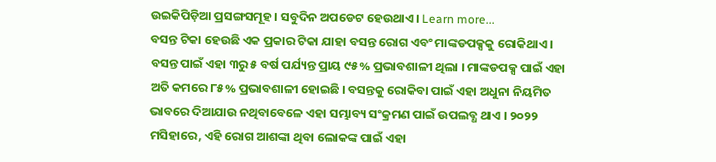ଉଇକିପିଡ଼ିଆ ପ୍ରସଙ୍ଗସମୂହ । ସବୁଦିନ ଅପଡେଟ ହେଉଥାଏ । Learn more...
ବସନ୍ତ ଟିକା ହେଉଛି ଏକ ପ୍ରକାର ଟିକା ଯାହା ବସନ୍ତ ରୋଗ ଏବଂ ମାଙ୍କଡପକ୍ସକୁ ରୋକିଥାଏ । ବସନ୍ତ ପାଇଁ ଏହା ୩ରୁ ୫ ବର୍ଷ ପର୍ଯ୍ୟନ୍ତ ପ୍ରାୟ ୯୫% ପ୍ରଭାବଶାଳୀ ଥିଲା । ମାଙ୍କଡପକ୍ସ ପାଇଁ ଏହା ଅତି କମରେ ୮୫% ପ୍ରଭାବଶାଳୀ ହୋଇଛି । ବସନ୍ତକୁ ରୋକିବା ପାଇଁ ଏହା ଅଧୁନା ନିୟମିତ ଭାବରେ ଦିଆଯାଉ ନଥିବାବେଳେ ଏହା ସମ୍ଭାବ୍ୟ ସଂକ୍ରମଣ ପାଇଁ ଉପଲବ୍ଧ ଥାଏ । ୨୦୨୨ ମସିହାରେ, ଏହି ରୋଗ ଆଶଙ୍କା ଥିବା ଲୋକଙ୍କ ପାଇଁ ଏହା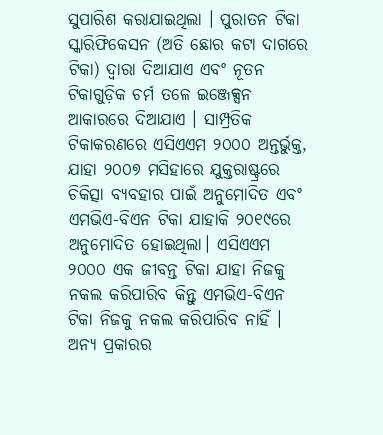ସୁପାରିଶ କରାଯାଇଥିଲା । ପୁରାତନ ଟିକା ସ୍କାରିଫିକେସନ (ଅତି ଛୋର କଟା ଦାଗରେ ଟିକା) ଦ୍ୱାରା ଦିଆଯାଏ ଏବଂ ନୂତନ ଟିକାଗୁଡ଼ିକ ଚର୍ମ ତଳେ ଇଞ୍ଜେକ୍ସନ ଆକାରରେ ଦିଆଯାଏ । ସାମ୍ପ୍ରତିକ ଟିକାକରଣରେ ଏସିଏଏମ ୨୦୦୦ ଅନ୍ତର୍ଭୁକ୍ତ, ଯାହା ୨୦୦୭ ମସିହାରେ ଯୁକ୍ତରାଷ୍ଟ୍ରରେ ଚିକିତ୍ସା ବ୍ୟବହାର ପାଇଁ ଅନୁମୋଦିତ ଏବଂ ଏମଭିଏ-ବିଏନ ଟିକା ଯାହାକି ୨୦୧୯ରେ ଅନୁମୋଦିତ ହୋଇଥିଲା। ଏସିଏଏମ ୨୦୦୦ ଏକ ଜୀବନ୍ତ ଟିକା ଯାହା ନିଜକୁ ନକଲ କରିପାରିବ କିନ୍ତୁ ଏମଭିଏ-ବିଏନ ଟିକା ନିଜକୁ ନକଲ କରିପାରିବ ନାହିଁ । ଅନ୍ୟ ପ୍ରକାରର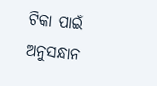ଟିକା ପାଇଁ ଅନୁସନ୍ଧାନ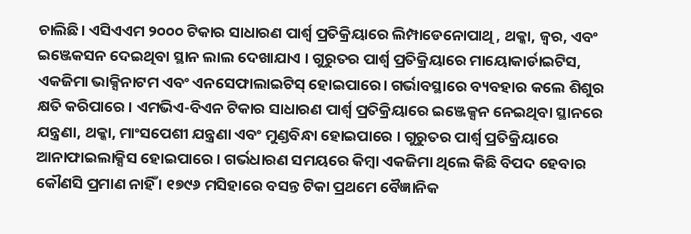ଚାଲିଛି। ଏସିଏଏମ ୨୦୦୦ ଟିକାର ସାଧାରଣ ପାର୍ଶ୍ୱ ପ୍ରତିକ୍ରିୟାରେ ଲିମ୍ପାଡେନୋପାଥି, ଥକ୍କା, ଜ୍ୱର, ଏବଂ ଇଞ୍ଜେକସନ ଦେଇଥିବା ସ୍ଥାନ ଲାଲ ଦେଖାଯାଏ । ଗୁରୁତର ପାର୍ଶ୍ୱ ପ୍ରତିକ୍ରିୟାରେ ମାୟୋକାର୍ଡାଇଟିସ, ଏକଜିମା ଭାକ୍ସିନାଟମ ଏବଂ ଏନସେଫାଲାଇଟିସ୍ ହୋଇପାରେ। ଗର୍ଭାବସ୍ଥାରେ ବ୍ୟବହାର କଲେ ଶିଶୁର କ୍ଷତି କରିପାରେ । ଏମଭିଏ-ବିଏନ ଟିକାର ସାଧାରଣ ପାର୍ଶ୍ୱ ପ୍ରତିକ୍ରିୟାରେ ଇଞ୍ଜେକ୍ସନ ନେଇଥିବା ସ୍ଥାନରେ ଯନ୍ତ୍ରଣା, ଥକ୍କା, ମାଂସପେଶୀ ଯନ୍ତ୍ରଣା ଏବଂ ମୁଣ୍ଡବିନ୍ଧା ହୋଇପାରେ । ଗୁରୁତର ପାର୍ଶ୍ୱ ପ୍ରତିକ୍ରିୟାରେ ଆନାଫାଇଲାକ୍ସିସ ହୋଇପାରେ । ଗର୍ଭଧାରଣ ସମୟରେ କିମ୍ବା ଏକଜିମା ଥିଲେ କିଛି ବିପଦ ହେବାର କୌଣସି ପ୍ରମାଣ ନାହିଁ । ୧୭୯୬ ମସିହାରେ ବସନ୍ତ ଟିକା ପ୍ରଥମେ ବୈଜ୍ଞାନିକ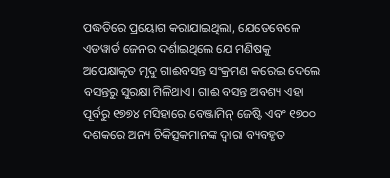ପଦ୍ଧତିରେ ପ୍ରୟୋଗ କରାଯାଇଥିଲା, ଯେତେବେଳେ ଏଡୱାର୍ଡ ଜେନର ଦର୍ଶାଇଥିଲେ ଯେ ମଣିଷକୁ ଅପେକ୍ଷାକୃତ ମୃଦୁ ଗାଈବସନ୍ତ ସଂକ୍ରମଣ କରେଇ ଦେଲେ ବସନ୍ତରୁ ସୁରକ୍ଷା ମିଳିଥାଏ। ଗାଈ ବସନ୍ତ ଅବଶ୍ୟ ଏହା ପୂର୍ବରୁ ୧୭୭୪ ମସିହାରେ ବେଞ୍ଜାମିନ୍ ଜେଷ୍ଟି ଏବଂ ୧୭୦୦ ଦଶକରେ ଅନ୍ୟ ଚିକିତ୍ସକମାନଙ୍କ ଦ୍ୱାରା ବ୍ୟବହୃତ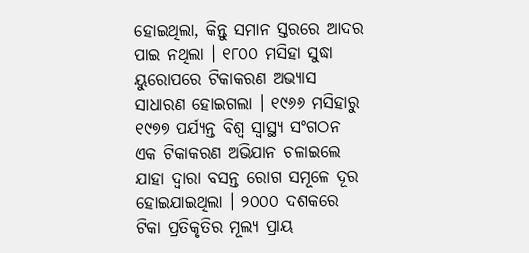ହୋଇଥିଲା, କିନ୍ତୁ ସମାନ ସ୍ତରରେ ଆଦର ପାଇ ନଥିଲା । ୧୮୦୦ ମସିହା ସୁଦ୍ଧା ୟୁରୋପରେ ଟିକାକରଣ ଅଭ୍ୟାସ ସାଧାରଣ ହୋଇଗଲା । ୧୯୬୬ ମସିହାରୁ ୧୯୭୭ ପର୍ଯ୍ୟନ୍ତ ବିଶ୍ୱ ସ୍ୱାସ୍ଥ୍ୟ ସଂଗଠନ ଏକ ଟିକାକରଣ ଅଭିଯାନ ଚଳାଇଲେ ଯାହା ଦ୍ୱାରା ବସନ୍ତ ରୋଗ ସମୂଳେ ଦୂର ହୋଇଯାଇଥିଲା । ୨୦୦୦ ଦଶକରେ ଟିକା ପ୍ରତିକୃତିର ମୂଲ୍ୟ ପ୍ରାୟ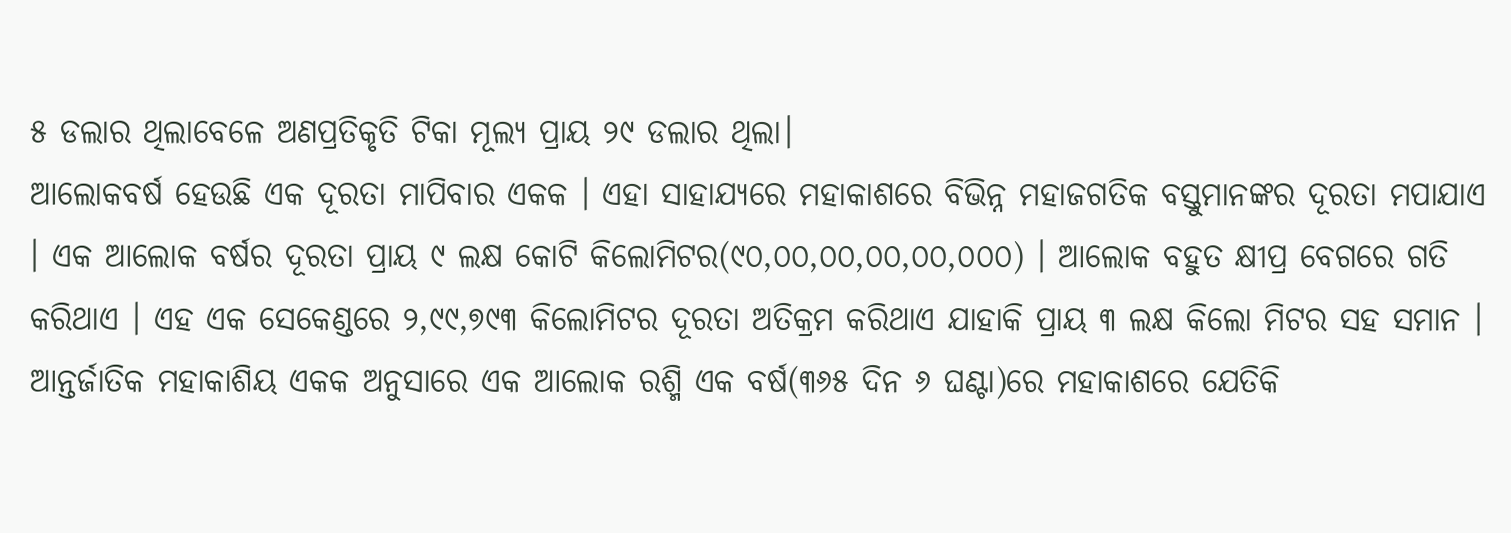୫ ଡଲାର ଥିଲାବେଳେ ଅଣପ୍ରତିକୃତି ଟିକା ମୂଲ୍ୟ ପ୍ରାୟ ୨୯ ଡଲାର ଥିଲା।
ଆଲୋକବର୍ଷ ହେଉଛି ଏକ ଦୂରତା ମାପିବାର ଏକକ । ଏହା ସାହାଯ୍ୟରେ ମହାକାଶରେ ବିଭିନ୍ନ ମହାଜଗତିକ ବସ୍ତୁମାନଙ୍କର ଦୂରତା ମପାଯାଏ । ଏକ ଆଲୋକ ବର୍ଷର ଦୂରତା ପ୍ରାୟ ୯ ଲକ୍ଷ କୋଟି କିଲୋମିଟର(୯୦,୦୦,୦୦,୦୦,୦୦,୦୦୦) । ଆଲୋକ ବହୁତ କ୍ଷୀପ୍ର ବେଗରେ ଗତି କରିଥାଏ । ଏହ ଏକ ସେକେଣ୍ଡରେ ୨,୯୯,୭୯୩ କିଲୋମିଟର ଦୂରତା ଅତିକ୍ରମ କରିଥାଏ ଯାହାକି ପ୍ରାୟ ୩ ଲକ୍ଷ କିଲୋ ମିଟର ସହ ସମାନ । ଆନ୍ତର୍ଜାତିକ ମହାକାଶିୟ ଏକକ ଅନୁସାରେ ଏକ ଆଲୋକ ରଶ୍ମି ଏକ ବର୍ଷ(୩୬୫ ଦିନ ୬ ଘଣ୍ଟା)ରେ ମହାକାଶରେ ଯେତିକି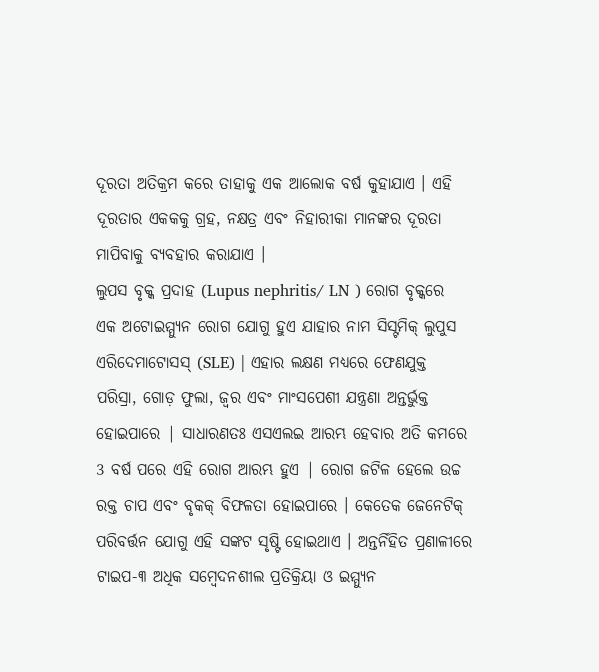ଦୂରତା ଅତିକ୍ରମ କରେ ତାହାକୁ ଏକ ଆଲୋକ ବର୍ଷ କୁହାଯାଏ । ଏହି ଦୂରତାର ଏକକକୁ ଗ୍ରହ, ନକ୍ଷତ୍ର ଏବଂ ନିହାରୀକା ମାନଙ୍କର ଦୂରତା ମାପିବାକୁ ବ୍ୟବହାର କରାଯାଏ ।
ଲୁପସ ବୃକ୍କ ପ୍ରଦାହ (Lupus nephritis/ LN ) ରୋଗ ବୃକ୍କରେ ଏକ ଅଟୋଇମ୍ମ୍ୟୁନ ରୋଗ ଯୋଗୁ ହୁଏ ଯାହାର ନାମ ସିସ୍ଟମିକ୍ ଲୁପୁସ ଏରିଦେମାଟୋସସ୍ (SLE) | ଏହାର ଲକ୍ଷଣ ମଧ୍ୟରେ ଫେଣଯୁକ୍ତ ପରିସ୍ରା, ଗୋଡ଼ ଫୁଲା, ଜ୍ୱର ଏବଂ ମାଂସପେଶୀ ଯନ୍ତ୍ରଣା ଅନ୍ତର୍ଭୁକ୍ତ ହୋଇପାରେ | ସାଧାରଣତଃ ଏସଏଲଇ ଆରମ୍ଭ ହେବାର ଅତି କମରେ 3 ବର୍ଷ ପରେ ଏହି ରୋଗ ଆରମ୍ଭ ହୁଏ | ରୋଗ ଜଟିଳ ହେଲେ ଉଚ୍ଚ ରକ୍ତ ଚାପ ଏବଂ ବୃକକ୍ ବିଫଳତା ହୋଇପାରେ । କେତେକ ଜେନେଟିକ୍ ପରିବର୍ତ୍ତନ ଯୋଗୁ ଏହି ସଙ୍କଟ ସୃଷ୍ଟି ହୋଇଥାଏ । ଅନ୍ତର୍ନିହିତ ପ୍ରଣାଳୀରେ ଟାଇପ-୩ ଅଧିକ ସମ୍ବେଦନଶୀଲ ପ୍ରତିକ୍ରିୟା ଓ ଇମ୍ମ୍ୟୁନ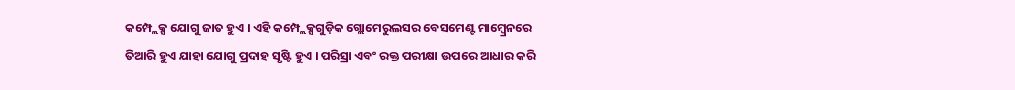କମ୍ପ୍ଲେକ୍ସ ଯୋଗୁ ଜାତ ହୁଏ । ଏହି କମ୍ପ୍ଲେକ୍ସଗୁଡ଼ିକ ଗ୍ଲୋମେରୁଲସର ବେସମେଣ୍ଟ ମାମ୍ବ୍ରେନରେ ତିଆରି ହୁଏ ଯାହା ଯୋଗୁ ପ୍ରଦାହ ସୃଷ୍ଟି ହୁଏ । ପରିସ୍ରା ଏବଂ ରକ୍ତ ପରୀକ୍ଷା ଉପରେ ଆଧାର କରି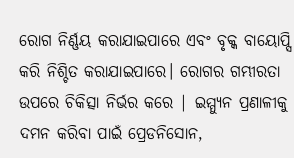ରୋଗ ନିର୍ଣ୍ଣୟ କରାଯାଇପାରେ ଏବଂ ବୃକ୍କ ବାୟୋପ୍ସି କରି ନିଶ୍ଚିତ କରାଯାଇପାରେ। ରୋଗର ଗମ୍ଭୀରତା ଉପରେ ଚିକିତ୍ସା ନିର୍ଭର କରେ | ଇମ୍ମ୍ୟୁନ ପ୍ରଣାଳୀକୁ ଦମନ କରିବା ପାଇଁ ପ୍ରେଡନିସୋନ,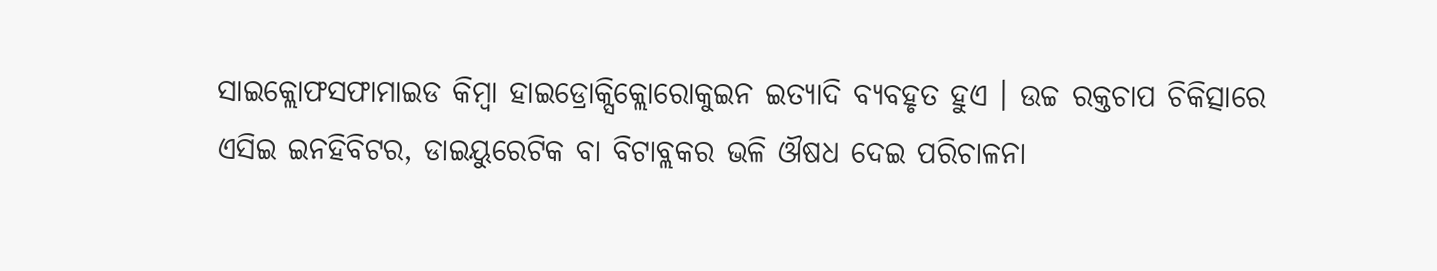ସାଇକ୍ଲୋଫସଫାମାଇଡ କିମ୍ବା ହାଇଡ୍ରୋକ୍ସିକ୍ଲୋରୋକୁଇନ ଇତ୍ୟାଦି ବ୍ୟବହୃତ ହୁଏ । ଉଚ୍ଚ ରକ୍ତଚାପ ଚିକିତ୍ସାରେ ଏସିଇ ଇନହିବିଟର, ଡାଇୟୁରେଟିକ ବା ବିଟାବ୍ଲକର ଭଳି ଔଷଧ ଦେଇ ପରିଚାଳନା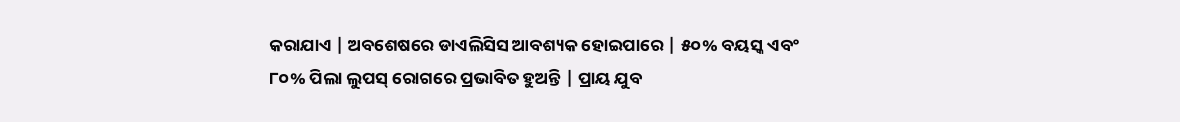କରାଯାଏ | ଅବଶେଷରେ ଡାଏଲିସିସ ଆବଶ୍ୟକ ହୋଇପାରେ | ୫୦% ବୟସ୍କ ଏବଂ ୮୦% ପିଲା ଲୁପସ୍ ରୋଗରେ ପ୍ରଭାବିତ ହୁଅନ୍ତି | ପ୍ରାୟ ଯୁବ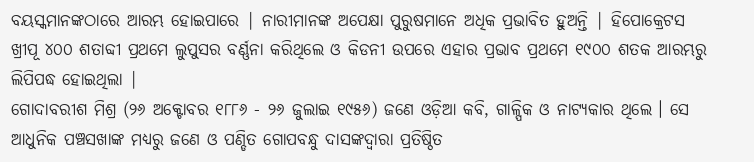ବୟସ୍କମାନଙ୍କଠାରେ ଆରମ୍ଭ ହୋଇପାରେ | ନାରୀମାନଙ୍କ ଅପେକ୍ଷା ପୁରୁଷମାନେ ଅଧିକ ପ୍ରଭାବିତ ହୁଅନ୍ତି | ହିପୋକ୍ରେଟସ ଖ୍ରୀପୂ ୪୦୦ ଶତାବ୍ଦୀ ପ୍ରଥମେ ଲୁପୁସର ବର୍ଣ୍ଣନା କରିଥିଲେ ଓ କିଡନୀ ଉପରେ ଏହାର ପ୍ରଭାବ ପ୍ରଥମେ ୧୯୦୦ ଶତକ ଆରମ୍ଭରୁ ଲିପିପଦ୍ଧ ହୋଇଥିଲା |
ଗୋଦାବରୀଶ ମିଶ୍ର (୨୬ ଅକ୍ଟୋବର ୧୮୮୬ - ୨୬ ଜୁଲାଇ ୧୯୫୬) ଜଣେ ଓଡ଼ିଆ କବି, ଗାଳ୍ପିକ ଓ ନାଟ୍ୟକାର ଥିଲେ । ସେ ଆଧୁନିକ ପଞ୍ଚସଖାଙ୍କ ମଧ୍ୟରୁ ଜଣେ ଓ ପଣ୍ଡିତ ଗୋପବନ୍ଧୁ ଦାସଙ୍କଦ୍ୱାରା ପ୍ରତିଷ୍ଠିତ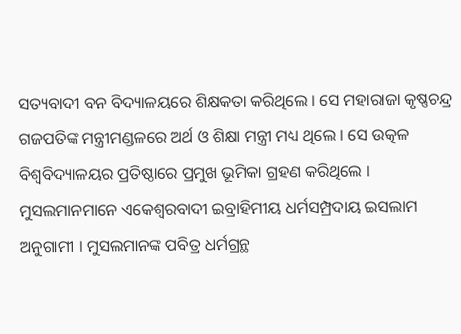ସତ୍ୟବାଦୀ ବନ ବିଦ୍ୟାଳୟରେ ଶିକ୍ଷକତା କରିଥିଲେ । ସେ ମହାରାଜା କୃଷ୍ଣଚନ୍ଦ୍ର ଗଜପତିଙ୍କ ମନ୍ତ୍ରୀମଣ୍ଡଳରେ ଅର୍ଥ ଓ ଶିକ୍ଷା ମନ୍ତ୍ରୀ ମଧ୍ୟ ଥିଲେ । ସେ ଉତ୍କଳ ବିଶ୍ୱବିଦ୍ୟାଳୟର ପ୍ରତିଷ୍ଠାରେ ପ୍ରମୁଖ ଭୂମିକା ଗ୍ରହଣ କରିଥିଲେ ।
ମୁସଲମାନମାନେ ଏକେଶ୍ୱରବାଦୀ ଇବ୍ରାହିମୀୟ ଧର୍ମସମ୍ପ୍ରଦାୟ ଇସଲାମ ଅନୁଗାମୀ । ମୁସଲମାନଙ୍କ ପବିତ୍ର ଧର୍ମଗ୍ରନ୍ଥ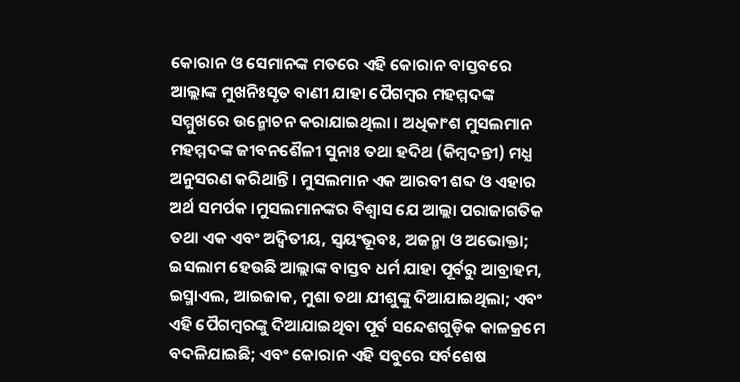କୋରାନ ଓ ସେମାନଙ୍କ ମତରେ ଏହି କୋରାନ ବାସ୍ତବରେ ଆଲ୍ଲାଙ୍କ ମୁଖନିଃସୃତ ବାଣୀ ଯାହା ପୈଗମ୍ବର ମହମ୍ମଦଙ୍କ ସମ୍ମୁଖରେ ଉନ୍ମୋଚନ କରାଯାଇଥିଲା । ଅଧିକାଂଶ ମୁସଲମାନ ମହମ୍ମଦଙ୍କ ଜୀବନଶୈଳୀ ସୁନାଃ ତଥା ହଦିଥ (କିମ୍ବଦନ୍ତୀ) ମଧ୍ଯ ଅନୁସରଣ କରିଥାନ୍ତି । ମୁସଲମାନ ଏକ ଆରବୀ ଶବ୍ଦ ଓ ଏହାର ଅର୍ଥ ସମର୍ପକ ।ମୁସଲମାନଙ୍କର ବିଶ୍ୱାସ ଯେ ଆଲ୍ଲା ପରାଜାଗତିକ ତଥା ଏକ ଏବଂ ଅଦ୍ୱିତୀୟ, ସ୍ୱୟଂଭୂବଃ, ଅଜନ୍ମା ଓ ଅଭୋକ୍ତା; ଇସଲାମ ହେଉଛି ଆଲ୍ଲାଙ୍କ ବାସ୍ତବ ଧର୍ମ ଯାହା ପୂର୍ବରୁ ଆବ୍ରାହମ, ଇସ୍ମାଏଲ, ଆଇଜାକ, ମୁଶା ତଥା ଯୀଶୁଙ୍କୁ ଦିଆଯାଇଥିଲା; ଏବଂ ଏହି ପୈଗମ୍ବରଙ୍କୁ ଦିଆଯାଇଥିବା ପୂର୍ବ ସନ୍ଦେଶଗୁଡ଼ିକ କାଳକ୍ରମେ ବଦଳିଯାଇଛି; ଏବଂ କୋରାନ ଏହି ସବୁରେ ସର୍ବଶେଷ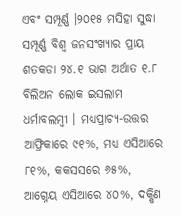ଏବଂ ସମ୍ପୂର୍ଣ୍ଣ ।୨୦୧୫ ମସିହା ସୁଦ୍ଧା ସମ୍ପୂର୍ଣ୍ଣ ବିଶ୍ୱ ଜନସଂଖ୍ଯାର ପ୍ରାୟ ଶତକଡା ୨୪.୧ ଭାଗ ଅର୍ଥାତ ୧.୮ ବିଲିଅନ ଲୋକ ଇସଲାମ ଧର୍ମାବଲମ୍ବୀ । ମଧ୍ଯପ୍ରାଚ୍ଯ-ଉତ୍ତର ଆଫ୍ରିକାରେ ୯୧%, ମଧ୍ଯ ଏସିଆରେ ୮୧%, କକସସରେ ୬୫%, ଆଗ୍ନେୟ ଏସିଆରେ ୪୦%, ଦକ୍ଷିଣ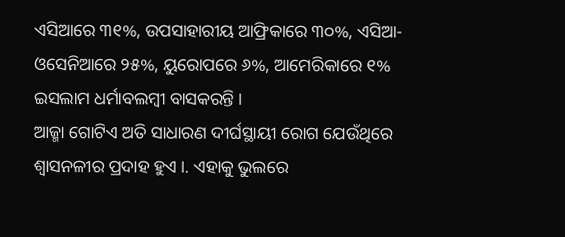ଏସିଆରେ ୩୧%, ଉପସାହାରୀୟ ଆଫ୍ରିକାରେ ୩୦%, ଏସିଆ-ଓସେନିଆରେ ୨୫%, ୟୁରୋପରେ ୬%, ଆମେରିକାରେ ୧% ଇସଲାମ ଧର୍ମାବଲମ୍ବୀ ବାସକରନ୍ତି ।
ଆଜ୍ମା ଗୋଟିଏ ଅତି ସାଧାରଣ ଦୀର୍ଘସ୍ଥାୟୀ ରୋଗ ଯେଉଁଥିରେ ଶ୍ୱାସନଳୀର ପ୍ରଦାହ ହୁଏ ।. ଏହାକୁ ଭୁଲରେ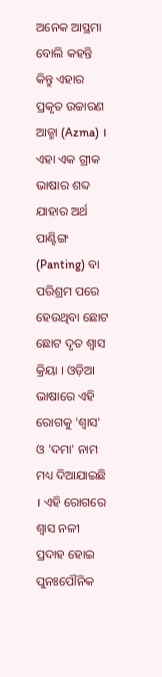ଅନେକ ଆସ୍ଥମା ବୋଲି କହନ୍ତି କିନ୍ତୁ ଏହାର ପ୍ରକୃତ ଉଚ୍ଚାରଣ ଆଜ୍ମା (Azma) । ଏହା ଏକ ଗ୍ରୀକ ଭାଷାର ଶବ୍ଦ ଯାହାର ଅର୍ଥ ପାଣ୍ଟିଙ୍ଗ (Panting) ବା ପରିଶ୍ରମ ପରେ ହେଉଥିବା ଛୋଟ ଛୋଟ ଦୃତ ଶ୍ୱାସ କ୍ରିୟା । ଓଡ଼ିଆ ଭାଷାରେ ଏହି ରୋଗକୁ 'ଶ୍ୱାସ' ଓ 'ଦମା' ନାମ ମଧ୍ୟ ଦିଆଯାଇଛି । ଏହି ରୋଗରେ ଶ୍ୱାସ ନଳୀ ପ୍ରଦାହ ହୋଇ ପୁନଃପୌନିକ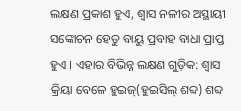ଲକ୍ଷଣ ପ୍ରକାଶ ହୁଏ, ଶ୍ୱାସ ନଳୀର ଅସ୍ଥାୟୀ ସଙ୍କୋଚନ ହେତୁ ବାୟୁ ପ୍ରବାହ ବାଧା ପ୍ରାପ୍ତ ହୁଏ । ଏହାର ବିଭିନ୍ନ ଲକ୍ଷଣ ଗୁଡ଼ିକ: ଶ୍ୱାସ କ୍ରିୟା ବେଳେ ହୁଇଜ୍(ହୁଇସିଲ୍ ଶବ୍ଦ) ଶବ୍ଦ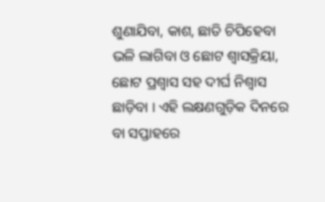ଶୁଣାଯିବା, କାଶ, ଛାତି ଚିପିହେବା ଭଳି ଲାଗିବା ଓ ଛୋଟ ଶ୍ୱାସକ୍ରିୟା, ଛୋଟ ପ୍ରଶ୍ୱାସ ସହ ଦୀର୍ଘ ନିଶ୍ୱାସ ଛାଡ଼ିବା । ଏହି ଲକ୍ଷଣଗୁଡ଼ିକ ଦିନରେ ବା ସପ୍ତାହରେ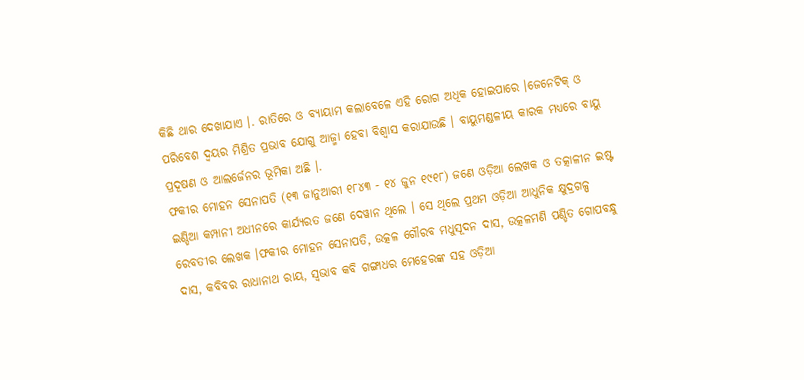କିଛି ଥାର ଦେଖାଯାଏ ।. ରାତିରେ ଓ ବ୍ୟାୟାମ କଲାବେଳେ ଏହି ରୋଗ ଅଧିକ ହୋଇପାରେ ।ଜେନେଟିକ୍ ଓ ପରିବେଶ ଦ୍ୱୟର ମିଶ୍ରିତ ପ୍ରଭାବ ଯୋଗୁ ଆଜ୍ମା ହେବା ବିଶ୍ୱାସ କରାଯାଉଛି । ବାୟୁମଣ୍ଡଳୀୟ କାରକ ମଧ୍ୟରେ ବାୟୁ ପ୍ରଦୂଷଣ ଓ ଆଲର୍ଜେନର ଭୂମିକା ଅଛି ।.
ଫକୀର ମୋହନ ସେନାପତି (୧୩ ଜାନୁଆରୀ ୧୮୪୩ - ୧୪ ଜୁନ ୧୯୧୮) ଜଣେ ଓଡ଼ିଆ ଲେଖକ ଓ ତତ୍କାଳୀନ ଇଷ୍ଟ ଇଣ୍ଡିଆ କମ୍ପାନୀ ଅଧୀନରେ କାର୍ଯ୍ୟରତ ଜଣେ ଦେୱାନ ଥିଲେ । ସେ ଥିଲେ ପ୍ରଥମ ଓଡ଼ିଆ ଆଧୁନିକ କ୍ଷୁଦ୍ରଗଳ୍ପ ରେବତୀର ଲେଖକ ।ଫକୀର ମୋହନ ସେନାପତି, ଉତ୍କଳ ଗୌରବ ମଧୁସୂଦନ ଦାସ, ଉତ୍କଳମଣି ପଣ୍ଡିତ ଗୋପବନ୍ଧୁ ଦାସ, କବିବର ରାଧାନାଥ ରାୟ, ସ୍ୱଭାବ କବି ଗଙ୍ଗାଧର ମେହେରଙ୍କ ସହ ଓଡ଼ିଆ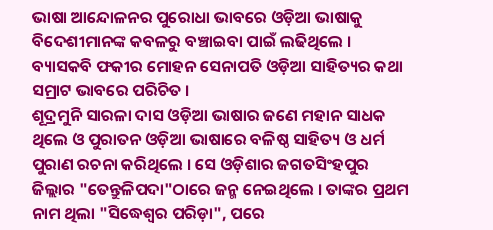ଭାଷା ଆନ୍ଦୋଳନର ପୁରୋଧା ଭାବରେ ଓଡ଼ିଆ ଭାଷାକୁ ବିଦେଶୀମାନଙ୍କ କବଳରୁ ବଞ୍ଚାଇବା ପାଇଁ ଲଢିଥିଲେ । ବ୍ୟାସକବି ଫକୀର ମୋହନ ସେନାପତି ଓଡ଼ିଆ ସାହିତ୍ୟର କଥା ସମ୍ରାଟ ଭାବରେ ପରିଚିତ ।
ଶୂଦ୍ରମୁନି ସାରଳା ଦାସ ଓଡ଼ିଆ ଭାଷାର ଜଣେ ମହାନ ସାଧକ ଥିଲେ ଓ ପୁରାତନ ଓଡ଼ିଆ ଭାଷାରେ ବଳିଷ୍ଠ ସାହିତ୍ୟ ଓ ଧର୍ମ ପୁରାଣ ରଚନା କରିଥିଲେ । ସେ ଓଡ଼ିଶାର ଜଗତସିଂହପୁର ଜିଲ୍ଲାର "ତେନ୍ତୁଳିପଦା"ଠାରେ ଜନ୍ମ ନେଇଥିଲେ । ତାଙ୍କର ପ୍ରଥମ ନାମ ଥିଲା "ସିଦ୍ଧେଶ୍ୱର ପରିଡ଼ା", ପରେ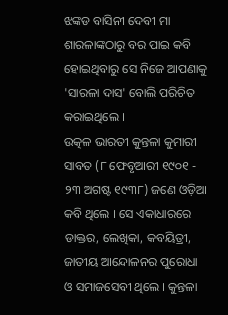ଝଙ୍କଡ ବାସିନୀ ଦେବୀ ମା ଶାରଳାଙ୍କଠାରୁ ବର ପାଇ କବି ହୋଇଥିବାରୁ ସେ ନିଜେ ଆପଣାକୁ 'ସାରଳା ଦାସ' ବୋଲି ପରିଚିତ କରାଇଥିଲେ ।
ଉତ୍କଳ ଭାରତୀ କୁନ୍ତଳା କୁମାରୀ ସାବତ (୮ ଫେବୃଆରୀ ୧୯୦୧ - ୨୩ ଅଗଷ୍ଟ ୧୯୩୮) ଜଣେ ଓଡ଼ିଆ କବି ଥିଲେ । ସେ ଏକାଧାରରେ ଡାକ୍ତର, ଲେଖିକା, କବୟିତ୍ରୀ, ଜାତୀୟ ଆନ୍ଦୋଳନର ପୁରୋଧା ଓ ସମାଜସେବୀ ଥିଲେ । କୁନ୍ତଳା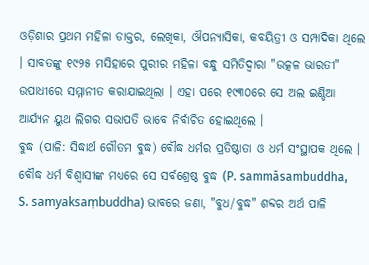ଓଡ଼ିଶାର ପ୍ରଥମ ମହିଳା ଡାକ୍ତର, ଲେଖିକା, ଔପନ୍ୟାସିକା, କବୟିତ୍ରୀ ଓ ସମ୍ପାଦିକା ଥିଲେ । ସାବତଙ୍କୁ ୧୯୨୫ ମସିହାରେ ପୁରୀର ମହିଳା ବନ୍ଧୁ ସମିତିଦ୍ୱାରା "ଉତ୍କଳ ଭାରତୀ" ଉପାଧୀରେ ସମ୍ମାନୀତ କରାଯାଇଥିଲା । ଏହା ପରେ ୧୯୩୦ରେ ସେ ଅଲ ଇଣ୍ଡିଆ ଆର୍ଯ୍ୟନ ୟୁଥ ଲିଗର ସଭାପତି ଭାବେ ନିର୍ବାଚିତ ହୋଇଥିଲେ ।
ବୁଦ୍ଧ (ପାଳି: ସିଦ୍ଧାର୍ଥ ଗୌତମ ବୁଦ୍ଧ) ବୌଦ୍ଧ ଧର୍ମର ପ୍ରତିଷ୍ଠାତା ଓ ଧର୍ମ ସଂସ୍ଥାପକ ଥିଲେ । ବୌଦ୍ଧ ଧର୍ମ ବିଶ୍ୱାସୀଙ୍କ ମଧ୍ୟରେ ସେ ସର୍ବଶ୍ରେଷ୍ଠ ବୁଦ୍ଧ (P. sammāsambuddha, S. samyaksaṃbuddha) ଭାବରେ ଜଣା, "ବୁଧ/ବୁଦ୍ଧ" ଶବ୍ଦର ଅର୍ଥ ପାଳି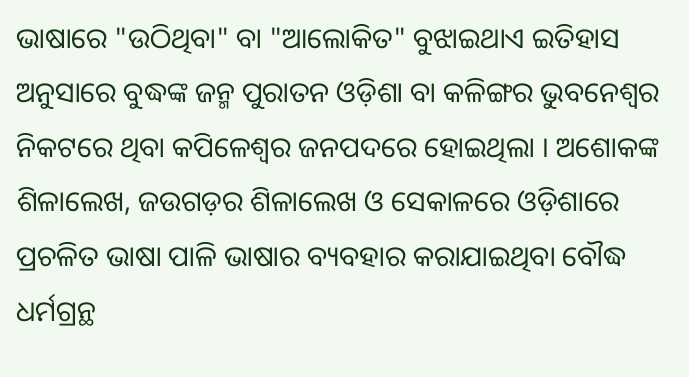ଭାଷାରେ "ଉଠିଥିବା" ବା "ଆଲୋକିତ" ବୁଝାଇଥାଏ ଇତିହାସ ଅନୁସାରେ ବୁଦ୍ଧଙ୍କ ଜନ୍ମ ପୁରାତନ ଓଡ଼ିଶା ବା କଳିଙ୍ଗର ଭୁବନେଶ୍ୱର ନିକଟରେ ଥିବା କପିଳେଶ୍ୱର ଜନପଦରେ ହୋଇଥିଲା । ଅଶୋକଙ୍କ ଶିଳାଲେଖ, ଜଉଗଡ଼ର ଶିଳାଲେଖ ଓ ସେକାଳରେ ଓଡ଼ିଶାରେ ପ୍ରଚଳିତ ଭାଷା ପାଳି ଭାଷାର ବ୍ୟବହାର କରାଯାଇଥିବା ବୌଦ୍ଧ ଧର୍ମଗ୍ରନ୍ଥ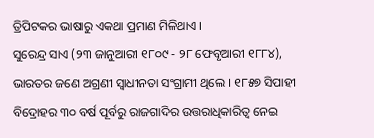ତ୍ରିପିଟକର ଭାଷାରୁ ଏକଥା ପ୍ରମାଣ ମିଳିଥାଏ ।
ସୁରେନ୍ଦ୍ର ସାଏ (୨୩ ଜାନୁଆରୀ ୧୮୦୯ - ୨୮ ଫେବୃଆରୀ ୧୮୮୪), ଭାରତର ଜଣେ ଅଗ୍ରଣୀ ସ୍ୱାଧୀନତା ସଂଗ୍ରାମୀ ଥିଲେ । ୧୮୫୭ ସିପାହୀ ବିଦ୍ରୋହର ୩୦ ବର୍ଷ ପୂର୍ବରୁ ରାଜଗାଦିର ଉତ୍ତରାଧିକାରିତ୍ୱ ନେଇ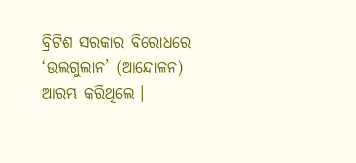ବ୍ରିଟିଶ ସରକାର ବିରୋଧରେ ‘ଉଲଗୁଲାନ’ (ଆନ୍ଦୋଳନ) ଆରମ୍ଭ କରିଥିଲେ ।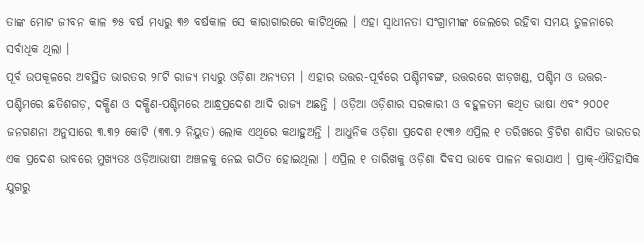ତାଙ୍କ ମୋଟ ଜୀବନ କାଳ ୭୫ ବର୍ଷ ମଧ୍ୟରୁ ୩୬ ବର୍ଷକାଳ ସେ କାରାଗାରରେ କାଟିଥିଲେ । ଏହା ସ୍ୱାଧୀନତା ସଂଗ୍ରାମୀଙ୍କ ଜେଲରେ ରହିବା ସମୟ ତୁଳନାରେ ସର୍ବାଧିକ ଥିଲା ।
ପୂର୍ବ ଉପକୂଳରେ ଅବସ୍ଥିତ ଭାରତର ୨୮ଟି ରାଜ୍ୟ ମଧ୍ୟରୁ ଓଡ଼ିଶା ଅନ୍ୟତମ । ଏହାର ଉତ୍ତର-ପୂର୍ବରେ ପଶ୍ଚିମବଙ୍ଗ, ଉତ୍ତରରେ ଝାଡ଼ଖଣ୍ଡ, ପଶ୍ଚିମ ଓ ଉତ୍ତର-ପଶ୍ଚିମରେ ଛତିଶଗଡ଼, ଦକ୍ଷିଣ ଓ ଦକ୍ଷିଣ-ପଶ୍ଚିମରେ ଆନ୍ଧ୍ରପ୍ରଦେଶ ଆଦି ରାଜ୍ୟ ଅଛନ୍ତି । ଓଡ଼ିଆ ଓଡ଼ିଶାର ସରକାରୀ ଓ ବହୁଳତମ କଥିତ ଭାଷା ଏବଂ ୨୦୦୧ ଜନଗଣନା ଅନୁସାରେ ୩.୩୨ କୋଟି (୩୩.୨ ନିୟୁତ) ଲୋକ ଏଥିରେ କଥାହୁଅନ୍ତି । ଆଧୁନିକ ଓଡ଼ିଶା ପ୍ରଦେଶ ୧୯୩୬ ଏପ୍ରିଲ ୧ ତରିଖରେ ବ୍ରିଟିଶ ଶାସିତ ଭାରତର ଏକ ପ୍ରଦେଶ ଭାବରେ ମୁଖ୍ୟତଃ ଓଡ଼ିଆଭାଷୀ ଅଞ୍ଚଳକୁ ନେଇ ଗଠିତ ହୋଇଥିଲା । ଏପ୍ରିଲ ୧ ତାରିଖକୁ ଓଡ଼ିଶା ଦିବସ ଭାବେ ପାଳନ କରାଯାଏ । ପ୍ରାକ୍-ଐତିହାସିକ ଯୁଗରୁ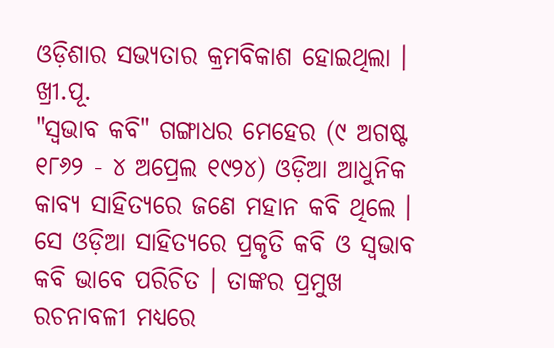ଓଡ଼ିଶାର ସଭ୍ୟତାର କ୍ରମବିକାଶ ହୋଇଥିଲା । ଖ୍ରୀ.ପୂ.
"ସ୍ୱଭାବ କବି" ଗଙ୍ଗାଧର ମେହେର (୯ ଅଗଷ୍ଟ ୧୮୬୨ - ୪ ଅପ୍ରେଲ ୧୯୨୪) ଓଡ଼ିଆ ଆଧୁନିକ କାବ୍ୟ ସାହିତ୍ୟରେ ଜଣେ ମହାନ କବି ଥିଲେ । ସେ ଓଡ଼ିଆ ସାହିତ୍ୟରେ ପ୍ରକୃତି କବି ଓ ସ୍ୱଭାବ କବି ଭାବେ ପରିଚିତ । ତାଙ୍କର ପ୍ରମୁଖ ରଚନାବଳୀ ମଧ୍ୟରେ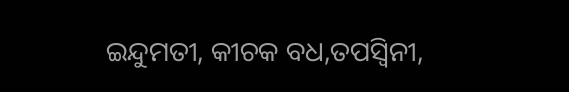ଇନ୍ଦୁମତୀ, କୀଚକ ବଧ,ତପସ୍ୱିନୀ,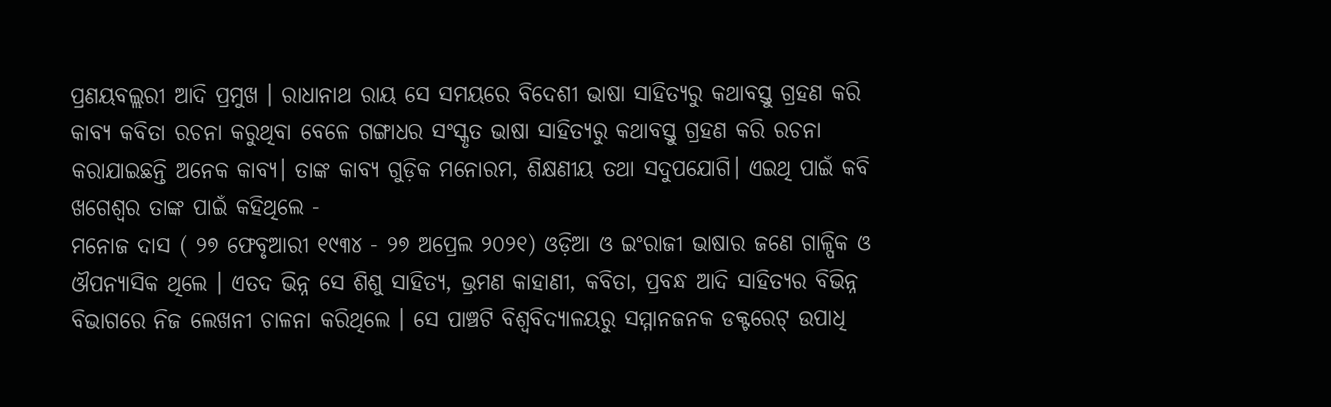ପ୍ରଣୟବଲ୍ଲରୀ ଆଦି ପ୍ରମୁଖ । ରାଧାନାଥ ରାୟ ସେ ସମୟରେ ବିଦେଶୀ ଭାଷା ସାହିତ୍ୟରୁ କଥାବସ୍ତୁ ଗ୍ରହଣ କରି କାବ୍ୟ କବିତା ରଚନା କରୁଥିବା ବେଳେ ଗଙ୍ଗାଧର ସଂସ୍କୃତ ଭାଷା ସାହିତ୍ୟରୁ କଥାବସ୍ତୁ ଗ୍ରହଣ କରି ରଚନା କରାଯାଇଛନ୍ତି ଅନେକ କାବ୍ୟ। ତାଙ୍କ କାବ୍ୟ ଗୁଡ଼ିକ ମନୋରମ, ଶିକ୍ଷଣୀୟ ତଥା ସଦୁପଯୋଗି। ଏଇଥି ପାଇଁ କବି ଖଗେଶ୍ବର ତାଙ୍କ ପାଇଁ କହିଥିଲେ -
ମନୋଜ ଦାସ ( ୨୭ ଫେବୃଆରୀ ୧୯୩୪ - ୨୭ ଅପ୍ରେଲ ୨୦୨୧) ଓଡ଼ିଆ ଓ ଇଂରାଜୀ ଭାଷାର ଜଣେ ଗାଳ୍ପିକ ଓ ଔପନ୍ୟାସିକ ଥିଲେ । ଏତଦ ଭିନ୍ନ ସେ ଶିଶୁ ସାହିତ୍ୟ, ଭ୍ରମଣ କାହାଣୀ, କବିତା, ପ୍ରବନ୍ଧ ଆଦି ସାହିତ୍ୟର ବିଭିନ୍ନ ବିଭାଗରେ ନିଜ ଲେଖନୀ ଚାଳନା କରିଥିଲେ । ସେ ପାଞ୍ଚଟି ବିଶ୍ୱବିଦ୍ୟାଳୟରୁ ସମ୍ମାନଜନକ ଡକ୍ଟରେଟ୍ ଉପାଧି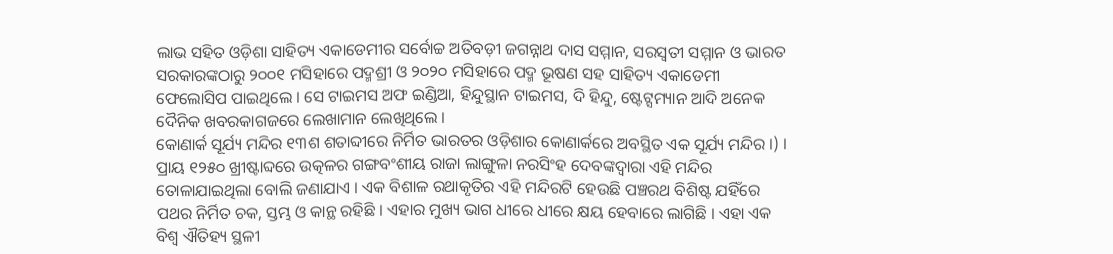ଲାଭ ସହିତ ଓଡ଼ିଶା ସାହିତ୍ୟ ଏକାଡେମୀର ସର୍ବୋଚ୍ଚ ଅତିବଡ଼ୀ ଜଗନ୍ନାଥ ଦାସ ସମ୍ମାନ, ସରସ୍ୱତୀ ସମ୍ମାନ ଓ ଭାରତ ସରକାରଙ୍କଠାରୁ ୨୦୦୧ ମସିହାରେ ପଦ୍ମଶ୍ରୀ ଓ ୨୦୨୦ ମସିହାରେ ପଦ୍ମ ଭୂଷଣ ସହ ସାହିତ୍ୟ ଏକାଡେମୀ ଫେଲୋସିପ ପାଇଥିଲେ । ସେ ଟାଇମସ ଅଫ ଇଣ୍ଡିଆ, ହିନ୍ଦୁସ୍ଥାନ ଟାଇମସ, ଦି ହିନ୍ଦୁ, ଷ୍ଟେଟ୍ସମ୍ୟାନ ଆଦି ଅନେକ ଦୈନିକ ଖବରକାଗଜରେ ଲେଖାମାନ ଲେଖିଥିଲେ ।
କୋଣାର୍କ ସୂର୍ଯ୍ୟ ମନ୍ଦିର ୧୩ଶ ଶତାବ୍ଦୀରେ ନିର୍ମିତ ଭାରତର ଓଡ଼ିଶାର କୋଣାର୍କରେ ଅବସ୍ଥିତ ଏକ ସୂର୍ଯ୍ୟ ମନ୍ଦିର ।) । ପ୍ରାୟ ୧୨୫୦ ଖ୍ରୀଷ୍ଟାବ୍ଦରେ ଉତ୍କଳର ଗଙ୍ଗବଂଶୀୟ ରାଜା ଲାଙ୍ଗୁଳା ନରସିଂହ ଦେବଙ୍କଦ୍ୱାରା ଏହି ମନ୍ଦିର ତୋଳାଯାଇଥିଲା ବୋଲି ଜଣାଯାଏ । ଏକ ବିଶାଳ ରଥାକୃତିର ଏହି ମନ୍ଦିରଟି ହେଉଛି ପଞ୍ଚରଥ ବିଶିଷ୍ଟ ଯହିଁରେ ପଥର ନିର୍ମିତ ଚକ, ସ୍ତମ୍ଭ ଓ କାନ୍ଥ ରହିଛି । ଏହାର ମୁଖ୍ୟ ଭାଗ ଧୀରେ ଧୀରେ କ୍ଷୟ ହେବାରେ ଲାଗିଛି । ଏହା ଏକ ବିଶ୍ୱ ଐତିହ୍ୟ ସ୍ଥଳୀ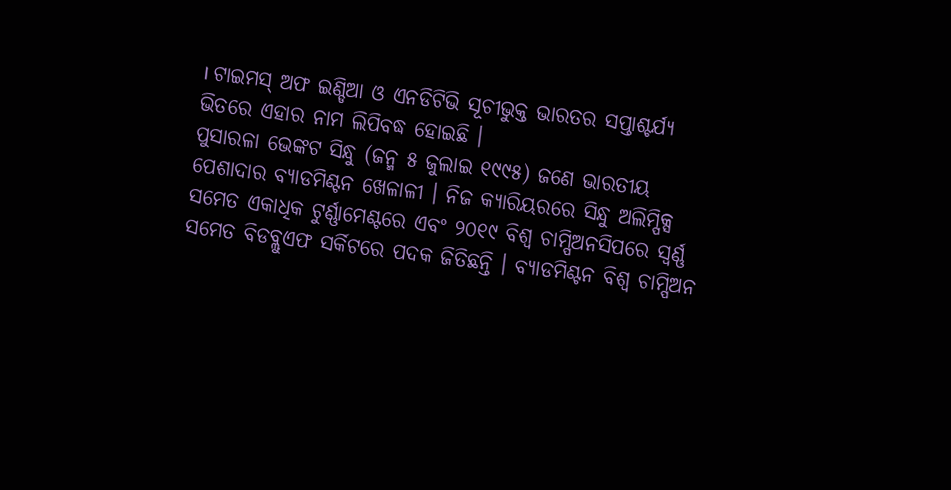। ଟାଇମସ୍ ଅଫ ଇଣ୍ଡିଆ ଓ ଏନଡିଟିଭି ସୂଚୀଭୁକ୍ତ ଭାରତର ସପ୍ତାଶ୍ଚର୍ଯ୍ୟ ଭିତରେ ଏହାର ନାମ ଲିପିବଦ୍ଧ ହୋଇଛି ।
ପୁସାରଳା ଭେଙ୍କଟ ସିନ୍ଧୁ (ଜନ୍ମ ୫ ଜୁଲାଇ ୧୯୯୫) ଜଣେ ଭାରତୀୟ ପେଶାଦାର ବ୍ୟାଡମିଣ୍ଟନ ଖେଳାଳୀ । ନିଜ କ୍ୟାରିୟରରେ ସିନ୍ଧୁ ଅଲିମ୍ପିକ୍ସ ସମେତ ଏକାଧିକ ଟୁର୍ଣ୍ଣାମେଣ୍ଟରେ ଏବଂ ୨୦୧୯ ବିଶ୍ୱ ଚାମ୍ପିଅନସିପରେ ସ୍ୱର୍ଣ୍ଣ ସମେତ ବିଡବ୍ଲୁଏଫ ସର୍କିଟରେ ପଦକ ଜିତିଛନ୍ତି । ବ୍ୟାଡମିଣ୍ଟନ ବିଶ୍ୱ ଚାମ୍ପିଅନ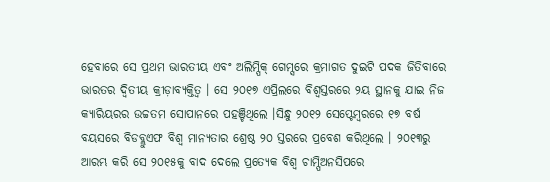ହେବାରେ ସେ ପ୍ରଥମ ଭାରତୀୟ ଏବଂ ଅଲିମ୍ପିକ୍ ଗେମ୍ସରେ କ୍ରମାଗତ ଦୁଇଟି ପଦକ ଜିତିବାରେ ଭାରତର ଦ୍ୱିତୀୟ କ୍ରୀଡ଼ାବ୍ୟକ୍ତିତ୍ୱ । ସେ ୨୦୧୭ ଏପ୍ରିଲରେ ବିଶ୍ୱସ୍ତରରେ ୨ୟ ସ୍ଥାନକୁ ଯାଇ ନିଜ କ୍ୟାରିୟରର ଉଚ୍ଚତମ ସୋପାନରେ ପହଞ୍ଚିଥିଲେ ।ସିନ୍ଧୁ ୨୦୧୨ ସେପ୍ଟେମ୍ବରରେ ୧୭ ବର୍ଷ ବୟସରେ ବିଡବ୍ଲୁଏଫ ବିଶ୍ୱ ମାନ୍ୟତାର ଶ୍ରେଷ୍ଠ ୨୦ ସ୍ତରରେ ପ୍ରବେଶ କରିଥିଲେ । ୨୦୧୩ରୁ ଆରମ୍ଭ କରି ସେ ୨୦୧୫କୁ ବାଦ ଦେଲେ ପ୍ରତ୍ୟେକ ବିଶ୍ୱ ଚାମ୍ପିଅନସିପରେ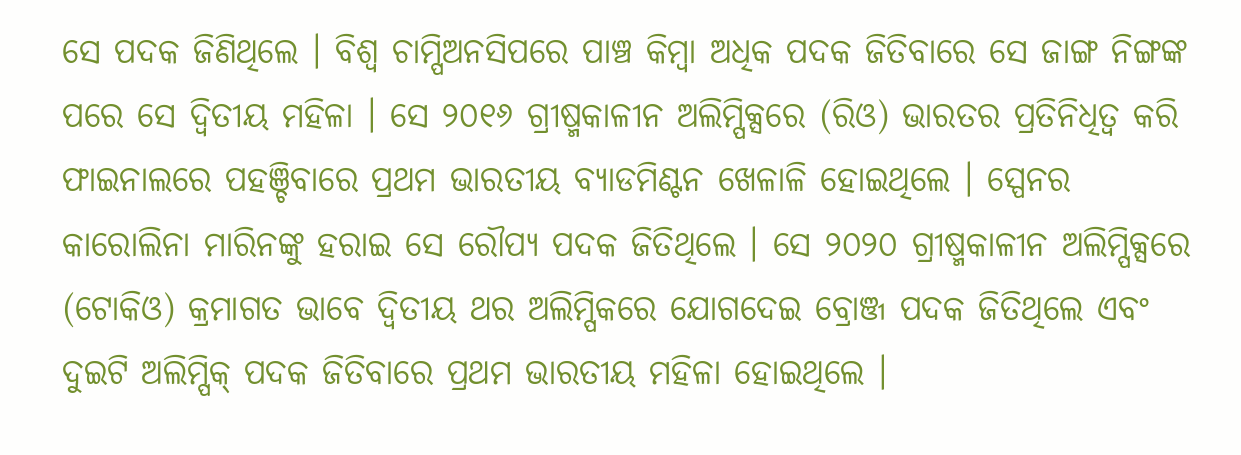ସେ ପଦକ ଜିଣିଥିଲେ । ବିଶ୍ୱ ଚାମ୍ପିଅନସିପରେ ପାଞ୍ଚ କିମ୍ବା ଅଧିକ ପଦକ ଜିତିବାରେ ସେ ଜାଙ୍ଗ ନିଙ୍ଗଙ୍କ ପରେ ସେ ଦ୍ୱିତୀୟ ମହିଳା । ସେ ୨୦୧୬ ଗ୍ରୀଷ୍ମକାଳୀନ ଅଲିମ୍ପିକ୍ସରେ (ରିଓ) ଭାରତର ପ୍ରତିନିଧିତ୍ୱ କରି ଫାଇନାଲରେ ପହଞ୍ଚିବାରେ ପ୍ରଥମ ଭାରତୀୟ ବ୍ୟାଡମିଣ୍ଟନ ଖେଳାଳି ହୋଇଥିଲେ । ସ୍ପେନର କାରୋଲିନା ମାରିନଙ୍କୁ ହରାଇ ସେ ରୌପ୍ୟ ପଦକ ଜିତିଥିଲେ । ସେ ୨୦୨୦ ଗ୍ରୀଷ୍ମକାଳୀନ ଅଲିମ୍ପିକ୍ସରେ (ଟୋକିଓ) କ୍ରମାଗତ ଭାବେ ଦ୍ୱିତୀୟ ଥର ଅଲିମ୍ପିକରେ ଯୋଗଦେଇ ବ୍ରୋଞ୍ଜ ପଦକ ଜିତିଥିଲେ ଏବଂ ଦୁଇଟି ଅଲିମ୍ପିକ୍ ପଦକ ଜିତିବାରେ ପ୍ରଥମ ଭାରତୀୟ ମହିଳା ହୋଇଥିଲେ ।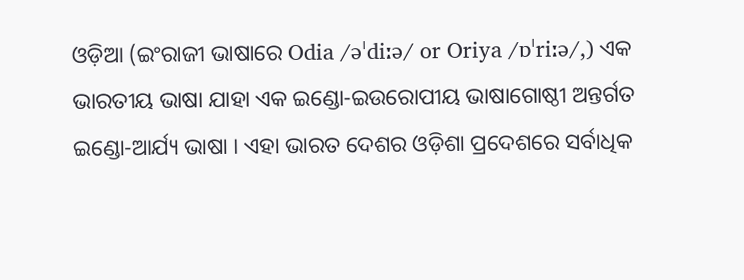ଓଡ଼ିଆ (ଇଂରାଜୀ ଭାଷାରେ Odia /əˈdiːə/ or Oriya /ɒˈriːə/,) ଏକ ଭାରତୀୟ ଭାଷା ଯାହା ଏକ ଇଣ୍ଡୋ-ଇଉରୋପୀୟ ଭାଷାଗୋଷ୍ଠୀ ଅନ୍ତର୍ଗତ ଇଣ୍ଡୋ-ଆର୍ଯ୍ୟ ଭାଷା । ଏହା ଭାରତ ଦେଶର ଓଡ଼ିଶା ପ୍ରଦେଶରେ ସର୍ବାଧିକ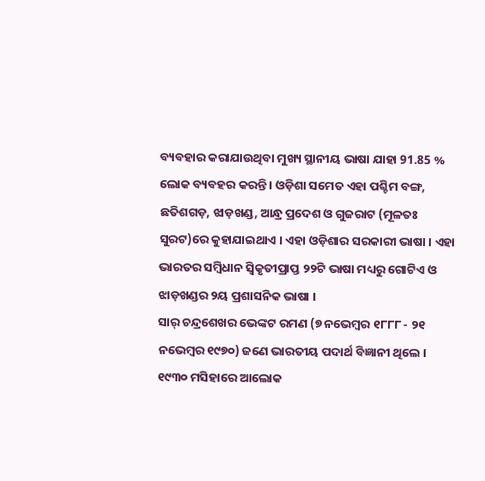ବ୍ୟବହାର କରାଯାଉଥିବା ମୁଖ୍ୟ ସ୍ଥାନୀୟ ଭାଷା ଯାହା 91.85 % ଲୋକ ବ୍ୟବହର କରନ୍ତି । ଓଡ଼ିଶା ସମେତ ଏହା ପଶ୍ଚିମ ବଙ୍ଗ, ଛତିଶଗଡ଼, ଝାଡ଼ଖଣ୍ଡ, ଆନ୍ଧ୍ର ପ୍ରଦେଶ ଓ ଗୁଜରାଟ (ମୂଳତଃ ସୁରଟ)ରେ କୁହାଯାଇଥାଏ । ଏହା ଓଡ଼ିଶାର ସରକାରୀ ଭାଷା । ଏହା ଭାରତର ସମ୍ବିଧାନ ସ୍ୱିକୃତୀପ୍ରାପ୍ତ ୨୨ଟି ଭାଷା ମଧ୍ୟରୁ ଗୋଟିଏ ଓ ଝାଡ଼ଖଣ୍ଡର ୨ୟ ପ୍ରଶାସନିକ ଭାଷା ।
ସାର୍ ଚନ୍ଦ୍ରଶେଖର ଭେଙ୍କଟ ରମଣ (୭ ନଭେମ୍ବର ୧୮୮୮ - ୨୧ ନଭେମ୍ବର ୧୯୭୦) ଜଣେ ଭାରତୀୟ ପଦାର୍ଥ ବିଜ୍ଞାନୀ ଥିଲେ । ୧୯୩୦ ମସିହାରେ ଆଲୋକ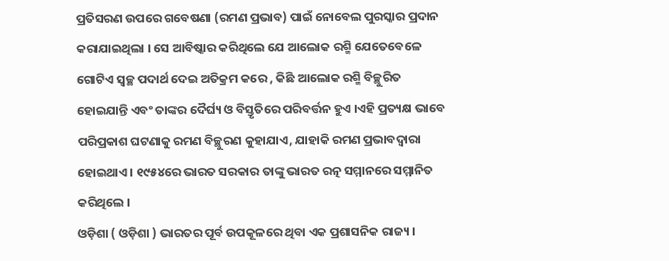ପ୍ରତିସରଣ ଉପରେ ଗବେଷଣା (ରମଣ ପ୍ରଭାବ) ପାଇଁ ନୋବେଲ ପୁରସ୍କାର ପ୍ରଦାନ କରାଯାଇଥିଲା । ସେ ଆବିଷ୍କାର କରିଥିଲେ ଯେ ଆଲୋକ ରଶ୍ମି ଯେତେବେଳେ ଗୋଟିଏ ସ୍ୱଚ୍ଛ ପଦାର୍ଥ ଦେଇ ଅତିକ୍ରମ କରେ , କିଛି ଆଲୋକ ରଶ୍ମି ବିଚ୍ଛୁରିତ ହୋଇଯାନ୍ତି ଏବଂ ତାଙ୍କର ଦୈର୍ଘ୍ୟ ଓ ବିସ୍ତୃତିରେ ପରିବର୍ତ୍ତନ ହୁଏ ।ଏହି ପ୍ରତ୍ୟକ୍ଷ ଭାବେ ପରିପ୍ରକାଶ ଘଟଣାକୁ ରମଣ ବିଚ୍ଛୁରଣ କୁହାଯାଏ, ଯାହାକି ରମଣ ପ୍ରଭାବଦ୍ୱାରା ହୋଇଥାଏ । ୧୯୫୪ରେ ଭାରତ ସରକାର ତାଙ୍କୁ ଭାରତ ରତ୍ନ ସମ୍ମାନରେ ସମ୍ମାନିତ କରିଥିଲେ ।
ଓଡ଼ିଶା ( ଓଡ଼ିଶା ) ଭାରତର ପୂର୍ବ ଉପକୂଳରେ ଥିବା ଏକ ପ୍ରଶାସନିକ ରାଜ୍ୟ ।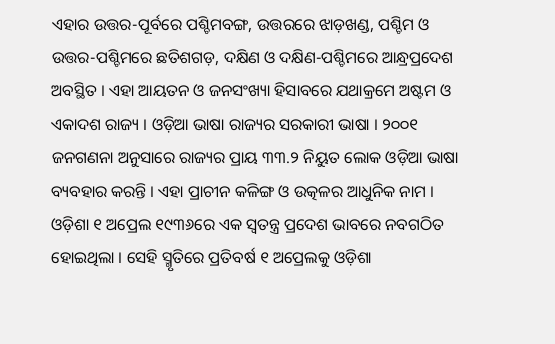ଏହାର ଉତ୍ତର-ପୂର୍ବରେ ପଶ୍ଚିମବଙ୍ଗ, ଉତ୍ତରରେ ଝାଡ଼ଖଣ୍ଡ, ପଶ୍ଚିମ ଓ ଉତ୍ତର-ପଶ୍ଚିମରେ ଛତିଶଗଡ଼, ଦକ୍ଷିଣ ଓ ଦକ୍ଷିଣ-ପଶ୍ଚିମରେ ଆନ୍ଧ୍ରପ୍ରଦେଶ ଅବସ୍ଥିତ । ଏହା ଆୟତନ ଓ ଜନସଂଖ୍ୟା ହିସାବରେ ଯଥାକ୍ରମେ ଅଷ୍ଟମ ଓ ଏକାଦଶ ରାଜ୍ୟ । ଓଡ଼ିଆ ଭାଷା ରାଜ୍ୟର ସରକାରୀ ଭାଷା । ୨୦୦୧ ଜନଗଣନା ଅନୁସାରେ ରାଜ୍ୟର ପ୍ରାୟ ୩୩.୨ ନିୟୁତ ଲୋକ ଓଡ଼ିଆ ଭାଷା ବ୍ୟବହାର କରନ୍ତି । ଏହା ପ୍ରାଚୀନ କଳିଙ୍ଗ ଓ ଉତ୍କଳର ଆଧୁନିକ ନାମ । ଓଡ଼ିଶା ୧ ଅପ୍ରେଲ ୧୯୩୬ରେ ଏକ ସ୍ୱତନ୍ତ୍ର ପ୍ରଦେଶ ଭାବରେ ନବଗଠିତ ହୋଇଥିଲା । ସେହି ସ୍ମୃତିରେ ପ୍ରତିବର୍ଷ ୧ ଅପ୍ରେଲକୁ ଓଡ଼ିଶା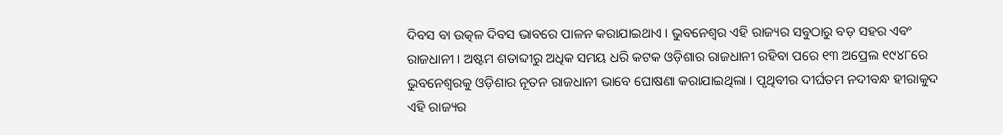ଦିବସ ବା ଉତ୍କଳ ଦିବସ ଭାବରେ ପାଳନ କରାଯାଇଥାଏ । ଭୁବନେଶ୍ୱର ଏହି ରାଜ୍ୟର ସବୁଠାରୁ ବଡ଼ ସହର ଏବଂ ରାଜଧାନୀ । ଅଷ୍ଟମ ଶତାବ୍ଦୀରୁ ଅଧିକ ସମୟ ଧରି କଟକ ଓଡ଼ିଶାର ରାଜଧାନୀ ରହିବା ପରେ ୧୩ ଅପ୍ରେଲ ୧୯୪୮ରେ ଭୁବନେଶ୍ୱରକୁ ଓଡ଼ିଶାର ନୂତନ ରାଜଧାନୀ ଭାବେ ଘୋଷଣା କରାଯାଇଥିଲା । ପୃଥିବୀର ଦୀର୍ଘତମ ନଦୀବନ୍ଧ ହୀରାକୁଦ ଏହି ରାଜ୍ୟର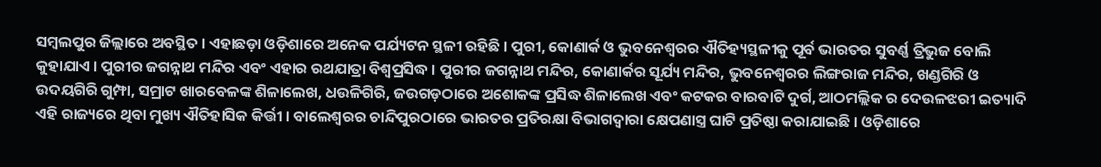ସମ୍ବଲପୁର ଜିଲ୍ଲାରେ ଅବସ୍ଥିତ । ଏହାଛଡ଼ା ଓଡ଼ିଶାରେ ଅନେକ ପର୍ଯ୍ୟଟନ ସ୍ଥଳୀ ରହିଛି । ପୁରୀ, କୋଣାର୍କ ଓ ଭୁବନେଶ୍ୱରର ଐତିହ୍ୟସ୍ଥଳୀକୁ ପୂର୍ବ ଭାରତର ସୁବର୍ଣ୍ଣ ତ୍ରିଭୁଜ ବୋଲି କୁହାଯାଏ । ପୁରୀର ଜଗନ୍ନାଥ ମନ୍ଦିର ଏବଂ ଏହାର ରଥଯାତ୍ରା ବିଶ୍ୱପ୍ରସିଦ୍ଧ । ପୁରୀର ଜଗନ୍ନାଥ ମନ୍ଦିର, କୋଣାର୍କର ସୂର୍ଯ୍ୟ ମନ୍ଦିର, ଭୁବନେଶ୍ୱରର ଲିଙ୍ଗରାଜ ମନ୍ଦିର, ଖଣ୍ଡଗିରି ଓ ଉଦୟଗିରି ଗୁମ୍ଫା, ସମ୍ରାଟ ଖାରବେଳଙ୍କ ଶିଳାଲେଖ, ଧଉଳିଗିରି, ଜଉଗଡ଼ଠାରେ ଅଶୋକଙ୍କ ପ୍ରସିଦ୍ଧ ଶିଳାଲେଖ ଏବଂ କଟକର ବାରବାଟି ଦୁର୍ଗ, ଆଠମଲ୍ଲିକ ର ଦେଉଳଝରୀ ଇତ୍ୟାଦି ଏହି ରାଜ୍ୟରେ ଥିବା ମୁଖ୍ୟ ଐତିହାସିକ କିର୍ତ୍ତୀ । ବାଲେଶ୍ୱରର ଚାନ୍ଦିପୁରଠାରେ ଭାରତର ପ୍ରତିରକ୍ଷା ବିଭାଗଦ୍ୱାରା କ୍ଷେପଣାସ୍ତ୍ର ଘାଟି ପ୍ରତିଷ୍ଠା କରାଯାଇଛି । ଓଡ଼ିଶାରେ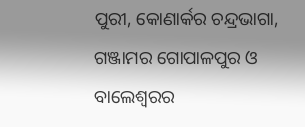ପୁରୀ, କୋଣାର୍କର ଚନ୍ଦ୍ରଭାଗା, ଗଞ୍ଜାମର ଗୋପାଳପୁର ଓ ବାଲେଶ୍ୱରର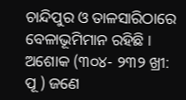ଚାନ୍ଦିପୁର ଓ ତାଳସାରିଠାରେ ବେଳାଭୂମିମାନ ରହିଛି ।
ଅଶୋକ (୩୦୪- ୨୩୨ ଖ୍ରୀ: ପୂ ) ଜଣେ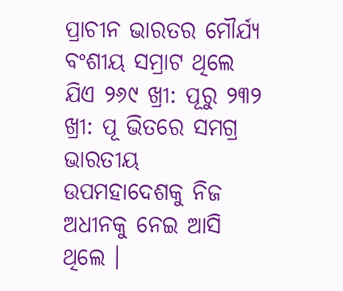ପ୍ରାଚୀନ ଭାରତର ମୌର୍ଯ୍ୟ ବଂଶୀୟ ସମ୍ରାଟ ଥିଲେ ଯିଏ ୨୬୯ ଖ୍ରୀ: ପୂରୁ ୨୩୨ ଖ୍ରୀ: ପୂ ଭିତରେ ସମଗ୍ର ଭାରତୀୟ ଉପମହାଦେଶକୁ ନିଜ ଅଧୀନକୁ ନେଇ ଆସି ଥିଲେ ।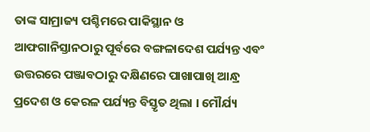ତାଙ୍କ ସାମ୍ରାଜ୍ୟ ପଶ୍ଚିମରେ ପାକିସ୍ଥାନ ଓ ଆଫଗାନିସ୍ତାନଠାରୁ ପୂର୍ବରେ ବଙ୍ଗଳାଦେଶ ପର୍ଯ୍ୟନ୍ତ ଏବଂ ଉତ୍ତରରେ ପଞ୍ଜାବଠାରୁ ଦକ୍ଷିଣରେ ପାଖାପାଖି ଆନ୍ଧ୍ର ପ୍ରଦେଶ ଓ କେରଳ ପର୍ଯ୍ୟନ୍ତ ବିସ୍ତୃତ ଥିଲା । ମୌର୍ଯ୍ୟ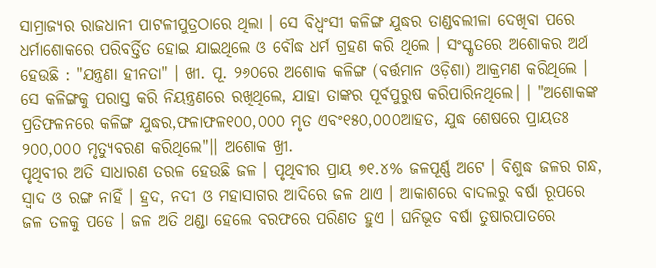ସାମ୍ରାଜ୍ୟର ରାଜଧାନୀ ପାଟଳୀପୁତ୍ରଠାରେ ଥିଲା । ସେ ବିଧ୍ୱଂସୀ କଳିଙ୍ଗ ଯୁଦ୍ଧର ତାଣ୍ଡବଲୀଳା ଦେଖିବା ପରେ ଧର୍ମାଶୋକରେ ପରିବର୍ତ୍ତିତ ହୋଇ ଯାଇଥିଲେ ଓ ବୌଦ୍ଧ ଧର୍ମ ଗ୍ରହଣ କରି ଥିଲେ । ସଂସ୍କୃତରେ ଅଶୋକର ଅର୍ଥ ହେଉଛି : "ଯନ୍ତ୍ରଣା ହୀନତା" । ଖୀ. ପୂ. ୨୬୦ରେ ଅଶୋକ କଳିଙ୍ଗ (ବର୍ତ୍ତମାନ ଓଡ଼ିଶା) ଆକ୍ରମଣ କରିଥିଲେ । ସେ କଳିଙ୍ଗକୁ ପରାସ୍ତ କରି ନିୟନ୍ତ୍ରଣରେ ରଖିଥିଲେ, ଯାହା ତାଙ୍କର ପୂର୍ବପୁରୁଷ କରିପାରିନଥିଲେ। । "ଅଶୋକଙ୍କ ପ୍ରତିଫଳନରେ କଳିଙ୍ଗ ଯୁଦ୍ଧର,ଫଳାଫଳ୧୦୦,୦୦୦ ମୃତ ଏବଂ୧୫୦,୦୦୦ଆହତ, ଯୁଦ୍ଧ ଶେଷରେ ପ୍ରାୟତଃ ୨୦୦,୦୦୦ ମୃତ୍ୟୁବରଣ କରିଥିଲେ"।। ଅଶୋକ ଖ୍ରୀ.
ପୃଥିବୀର ଅତି ସାଧାରଣ ତରଳ ହେଉଛି ଜଳ । ପୃଥିବୀର ପ୍ରାୟ ୭୧.୪% ଜଳପୂର୍ଣ୍ଣ ଅଟେ । ବିଶୁଦ୍ଧ ଜଳର ଗନ୍ଧ, ସ୍ୱାଦ ଓ ରଙ୍ଗ ନାହିଁ । ହ୍ରଦ, ନଦୀ ଓ ମହାସାଗର ଆଦିରେ ଜଳ ଥାଏ । ଆକାଶରେ ବାଦଲରୁ ବର୍ଷା ରୂପରେ ଜଳ ତଳକୁ ପଡେ । ଜଳ ଅତି ଥଣ୍ଡା ହେଲେ ବରଫରେ ପରିଣତ ହୁଏ । ଘନିଭୂତ ବର୍ଷା ତୁଷାରପାତରେ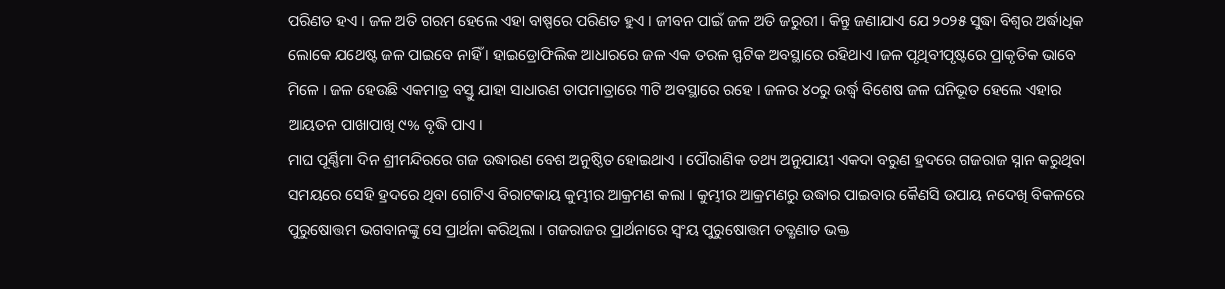ପରିଣତ ହଏ । ଜଳ ଅତି ଗରମ ହେଲେ ଏହା ବାଷ୍ପରେ ପରିଣତ ହୁଏ । ଜୀବନ ପାଇଁ ଜଳ ଅତି ଜରୁରୀ । କିନ୍ତୁ ଜଣାଯାଏ ଯେ ୨୦୨୫ ସୁଦ୍ଧା ବିଶ୍ୱର ଅର୍ଦ୍ଧାଧିକ ଲୋକେ ଯଥେଷ୍ଟ ଜଳ ପାଇବେ ନାହିଁ । ହାଇଡ୍ରୋଫିଲିକ ଆଧାରରେ ଜଳ ଏକ ତରଳ ସ୍ଫଟିକ ଅବସ୍ଥାରେ ରହିଥାଏ ।ଜଳ ପୃଥିବୀପୃଷ୍ଟରେ ପ୍ରାକୃତିକ ଭାବେ ମିଳେ । ଜଳ ହେଉଛି ଏକମାତ୍ର ବସ୍ତୁ ଯାହା ସାଧାରଣ ତାପମାତ୍ରାରେ ୩ଟି ଅବସ୍ଥାରେ ରହେ । ଜଳର ୪୦ରୁ ଉର୍ଦ୍ଧ୍ୱ ବିଶେଷ ଜଳ ଘନିଭୂତ ହେଲେ ଏହାର ଆୟତନ ପାଖାପାଖି ୯% ବୃଦ୍ଧି ପାଏ ।
ମାଘ ପୂର୍ଣ୍ଣିମା ଦିନ ଶ୍ରୀମନ୍ଦିରରେ ଗଜ ଉଦ୍ଧାରଣ ବେଶ ଅନୁଷ୍ଠିତ ହୋଇଥାଏ । ପୌରାଣିକ ତଥ୍ୟ ଅନୁଯାୟୀ ଏକଦା ବରୁଣ ହ୍ରଦରେ ଗଜରାଜ ସ୍ନାନ କରୁଥିବା ସମୟରେ ସେହି ହ୍ରଦରେ ଥିବା ଗୋଟିଏ ବିରାଟକାୟ କୁମ୍ଭୀର ଆକ୍ରମଣ କଲା । କୁମ୍ଭୀର ଆକ୍ରମଣରୁ ଉଦ୍ଧାର ପାଇବାର କୈଣସି ଉପାୟ ନଦେଖି ବିକଳରେ ପୁରୁଷୋତ୍ତମ ଭଗବାନଙ୍କୁ ସେ ପ୍ରାର୍ଥନା କରିଥିଲା । ଗଜରାଜର ପ୍ରାର୍ଥନାରେ ସ୍ୱଂୟ ପୁରୁଷୋତ୍ତମ ତତ୍କ୍ଷଣାତ ଭକ୍ତ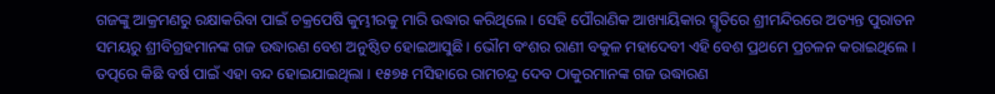ଗଜଙ୍କୁ ଆକ୍ରମଣରୁ ରକ୍ଷାକରିବା ପାଇଁ ଚକ୍ରପେଷି କୁମ୍ଭୀରକୁ ମାରି ଉଦ୍ଧାର କରିଥିଲେ । ସେହି ପୌରାଣିକ ଆଖ୍ୟାୟିକାର ସ୍ମୃତିରେ ଶ୍ରୀମନ୍ଦିରରେ ଅତ୍ୟନ୍ତ ପୁରାତନ ସମୟରୁ ଶ୍ରୀବିଗ୍ରହମାନଙ୍କ ଗଜ ଉଦ୍ଧାରଣ ବେଶ ଅନୁଷ୍ଠିତ ହୋଇଆସୁଛି । ଭୌମ ବଂଶର ରାଣୀ ବକୁଳ ମହାଦେବୀ ଏହି ବେଶ ପ୍ରଥମେ ପ୍ରଚଳନ କରାଇଥିଲେ । ତତ୍ପରେ କିଛି ବର୍ଷ ପାଇଁ ଏହା ବନ୍ଦ ହୋଇଯାଇଥିଲା । ୧୫୭୫ ମସିହାରେ ରାମଚନ୍ଦ୍ର ଦେବ ଠାକୁରମାନଙ୍କ ଗଜ ଉଦ୍ଧାରଣ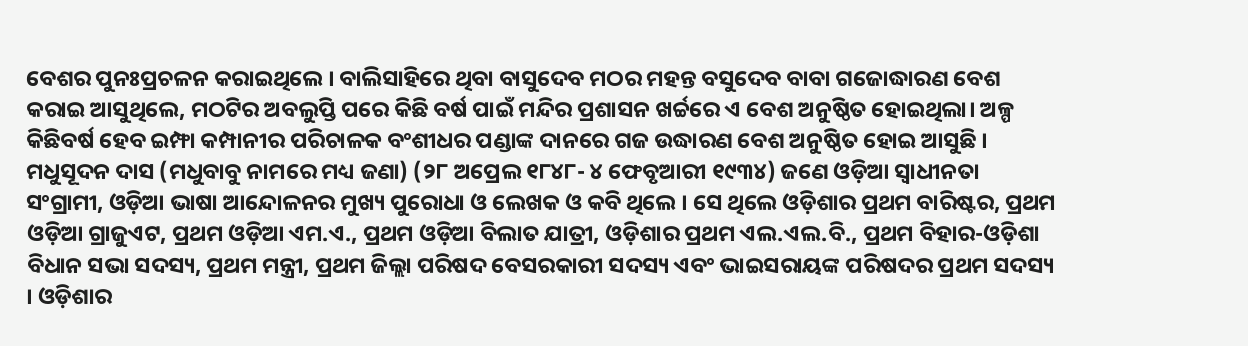ବେଶର ପୁନଃପ୍ରଚଳନ କରାଇଥିଲେ । ବାଲିସାହିରେ ଥିବା ବାସୁଦେବ ମଠର ମହନ୍ତ ବସୁଦେବ ବାବା ଗଜୋଦ୍ଧାରଣ ବେଶ କରାଇ ଆସୁଥିଲେ, ମଠଟିର ଅବଲୁପ୍ତି ପରେ କିଛି ବର୍ଷ ପାଇଁ ମନ୍ଦିର ପ୍ରଶାସନ ଖର୍ଚ୍ଚରେ ଏ ବେଶ ଅନୁଷ୍ଠିତ ହୋଇଥିଲା। ଅଳ୍ପ କିଛିବର୍ଷ ହେବ ଇମ୍ଫା କମ୍ପାନୀର ପରିଚାଳକ ବଂଶୀଧର ପଣ୍ଡାଙ୍କ ଦାନରେ ଗଜ ଉଦ୍ଧାରଣ ବେଶ ଅନୁଷ୍ଠିତ ହୋଇ ଆସୁଛି ।
ମଧୁସୂଦନ ଦାସ (ମଧୁବାବୁ ନାମରେ ମଧ୍ୟ ଜଣା) (୨୮ ଅପ୍ରେଲ ୧୮୪୮- ୪ ଫେବୃଆରୀ ୧୯୩୪) ଜଣେ ଓଡ଼ିଆ ସ୍ୱାଧୀନତା ସଂଗ୍ରାମୀ, ଓଡ଼ିଆ ଭାଷା ଆନ୍ଦୋଳନର ମୁଖ୍ୟ ପୁରୋଧା ଓ ଲେଖକ ଓ କବି ଥିଲେ । ସେ ଥିଲେ ଓଡ଼ିଶାର ପ୍ରଥମ ବାରିଷ୍ଟର, ପ୍ରଥମ ଓଡ଼ିଆ ଗ୍ରାଜୁଏଟ, ପ୍ରଥମ ଓଡ଼ିଆ ଏମ.ଏ., ପ୍ରଥମ ଓଡ଼ିଆ ବିଲାତ ଯାତ୍ରୀ, ଓଡ଼ିଶାର ପ୍ରଥମ ଏଲ.ଏଲ.ବି., ପ୍ରଥମ ବିହାର-ଓଡ଼ିଶା ବିଧାନ ସଭା ସଦସ୍ୟ, ପ୍ରଥମ ମନ୍ତ୍ରୀ, ପ୍ରଥମ ଜିଲ୍ଲା ପରିଷଦ ବେସରକାରୀ ସଦସ୍ୟ ଏବଂ ଭାଇସରାୟଙ୍କ ପରିଷଦର ପ୍ରଥମ ସଦସ୍ୟ । ଓଡ଼ିଶାର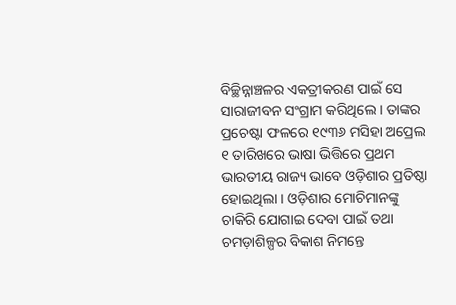ବିଚ୍ଛିନ୍ନାଞ୍ଚଳର ଏକତ୍ରୀକରଣ ପାଇଁ ସେ ସାରାଜୀବନ ସଂଗ୍ରାମ କରିଥିଲେ । ତାଙ୍କର ପ୍ରଚେଷ୍ଟା ଫଳରେ ୧୯୩୬ ମସିହା ଅପ୍ରେଲ ୧ ତାରିଖରେ ଭାଷା ଭିତ୍ତିରେ ପ୍ରଥମ ଭାରତୀୟ ରାଜ୍ୟ ଭାବେ ଓଡ଼ିଶାର ପ୍ରତିଷ୍ଠା ହୋଇଥିଲା । ଓଡ଼ିଶାର ମୋଚିମାନଙ୍କୁ ଚାକିରି ଯୋଗାଇ ଦେବା ପାଇଁ ତଥା ଚମଡ଼ାଶିଳ୍ପର ବିକାଶ ନିମନ୍ତେ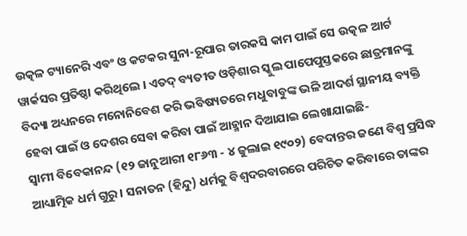ଉତ୍କଳ ଟ୍ୟାନେରି ଏବଂ ଓ କଟକର ସୁନା-ରୂପାର ତାରକସି କାମ ପାଇଁ ସେ ଉତ୍କଳ ଆର୍ଟ ୱାର୍କସର ପ୍ରତିଷ୍ଠା କରିଥିଲେ । ଏତଦ୍ ବ୍ୟତୀତ ଓଡ଼ିଶାର ସ୍କୁଲ ପାପେପୁସ୍ତକରେ ଛାତ୍ରମାନଙ୍କୁ ବିଦ୍ୟା ଅଧ୍ୟନରେ ମନୋନିବେଶ କରି ଭବିଷ୍ୟତରେ ମଧୁବାବୁଙ୍କ ଭଳି ଆଦର୍ଶ ସ୍ଥାନୀୟ ବ୍ୟକ୍ତି ହେବା ପାଇଁ ଓ ଦେଶର ସେବା କରିବା ପାଇଁ ଆହ୍ମାନ ଦିଆଯାଇ ଲେଖାଯାଇଛି-
ସ୍ୱାମୀ ବିବେକାନନ୍ଦ (୧୨ ଜାନୁଆରୀ ୧୮୬୩ - ୪ ଜୁଲାଇ ୧୯୦୨) ବେଦାନ୍ତର ଜଣେ ବିଶ୍ୱ ପ୍ରସିଦ୍ଧ ଆଧ୍ୟାତ୍ମିକ ଧର୍ମ ଗୁରୁ । ସନାତନ (ହିନ୍ଦୁ) ଧର୍ମକୁ ବିଶ୍ୱଦରବାରରେ ପରିଚିତ କରିବାରେ ତାଙ୍କର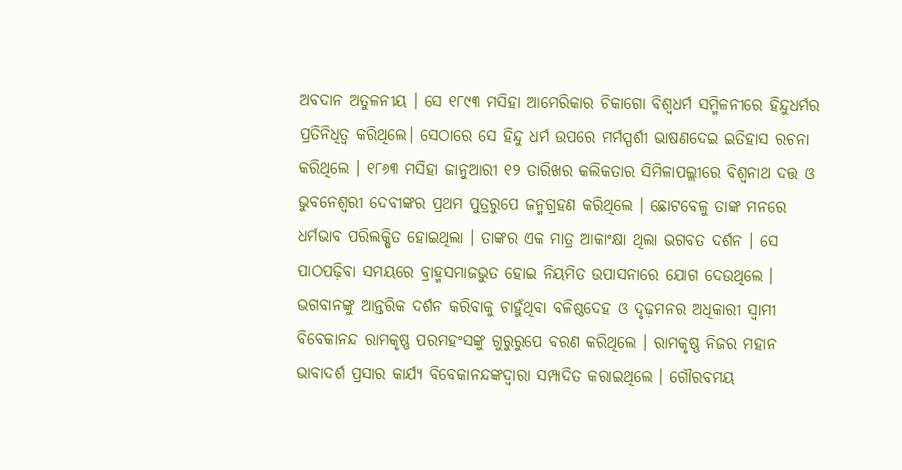ଅବଦାନ ଅତୁଳନୀୟ । ସେ ୧୮୯୩ ମସିହା ଆମେରିକାର ଚିକାଗୋ ବିଶ୍ୱଧର୍ମ ସମ୍ମିଳନୀରେ ହିନ୍ଦୁଧର୍ମର ପ୍ରତିନିଧିତ୍ୱ କରିଥିଲେ। ସେଠାରେ ସେ ହିନ୍ଦୁ ଧର୍ମ ଉପରେ ମର୍ମସ୍ପର୍ଶୀ ଭାଷଣଦେଇ ଇତିହାସ ରଚନା କରିଥିଲେ । ୧୮୬୩ ମସିହା ଜାନୁଆରୀ ୧୨ ତାରିଖର କଲିକତାର ସିମିଳାପଲ୍ଲୀରେ ବିଶ୍ୱନାଥ ଦତ୍ତ ଓ ଭୁବନେଶ୍ୱରୀ ଦେବୀଙ୍କର ପ୍ରଥମ ପୁତ୍ରରୁପେ ଜନ୍ମଗ୍ରହଣ କରିଥିଲେ । ଛୋଟବେଳୁ ତାଙ୍କ ମନରେ ଧର୍ମଭାବ ପରିଲକ୍ଷିତ ହୋଇଥିଲା । ତାଙ୍କର ଏକ ମାତ୍ର ଆକାଂକ୍ଷା ଥିଲା ଭଗବତ ଦର୍ଶନ । ସେ ପାଠପଢ଼ିବା ସମୟରେ ବ୍ରାହ୍ମସମାଜଭୁତ ହୋଇ ନିୟମିତ ଉପାସନାରେ ଯୋଗ ଦେଉଥିଲେ । ଭଗବାନଙ୍କୁ ଆନ୍ତରିକ ଦର୍ଶନ କରିବାକୁ ଚାହୁଁଥିବା ବଳିଷ୍ଠଦେହ ଓ ଦୃଢ଼ମନର ଅଧିକାରୀ ସ୍ୱାମୀ ବିବେକାନନ୍ଦ ରାମକୃଷ୍ଣ ପରମହଂସଙ୍କୁ ଗୁରୁରୁପେ ବରଣ କରିଥିଲେ । ରାମକୃଷ୍ଣ ନିଜର ମହାନ ଭାବାଦର୍ଶ ପ୍ରସାର କାର୍ଯ୍ୟ ବିବେକାନନ୍ଦଙ୍କଦ୍ୱାରା ସମ୍ପାଦିତ କରାଇଥିଲେ । ଗୌରବମୟ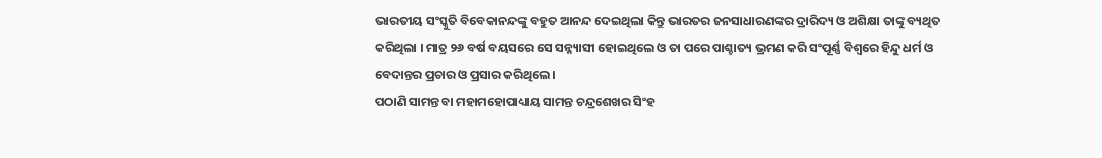ଭାରତୀୟ ସଂସ୍କୁତି ବିବେକାନନ୍ଦଙ୍କୁ ବହୁତ ଆନନ୍ଦ ଦେଇଥିଲା କିନ୍ତୁ ଭାରତର ଜନସାଧାରଣଙ୍କର ଦ୍ରାରିଦ୍ୟ ଓ ଅଶିକ୍ଷା ତାଙ୍କୁ ବ୍ୟଥିତ କରିଥିଲା । ମାତ୍ର ୨୬ ବର୍ଷ ବୟସରେ ସେ ସନ୍ନ୍ୟାସୀ ହୋଇଥିଲେ ଓ ତା ପରେ ପାଶ୍ଚାତ୍ୟ ଭ୍ରମଣ କରି ସଂପୂର୍ଣ୍ଣ ବିଶ୍ୱରେ ହିନ୍ଦୁ ଧର୍ମ ଓ ବେଦାନ୍ତର ପ୍ରଚାର ଓ ପ୍ରସାର କରିଥିଲେ ।
ପଠାଣି ସାମନ୍ତ ବା ମହାମହୋପାଧ୍ୟାୟ ସାମନ୍ତ ଚନ୍ଦ୍ରଶେଖର ସିଂହ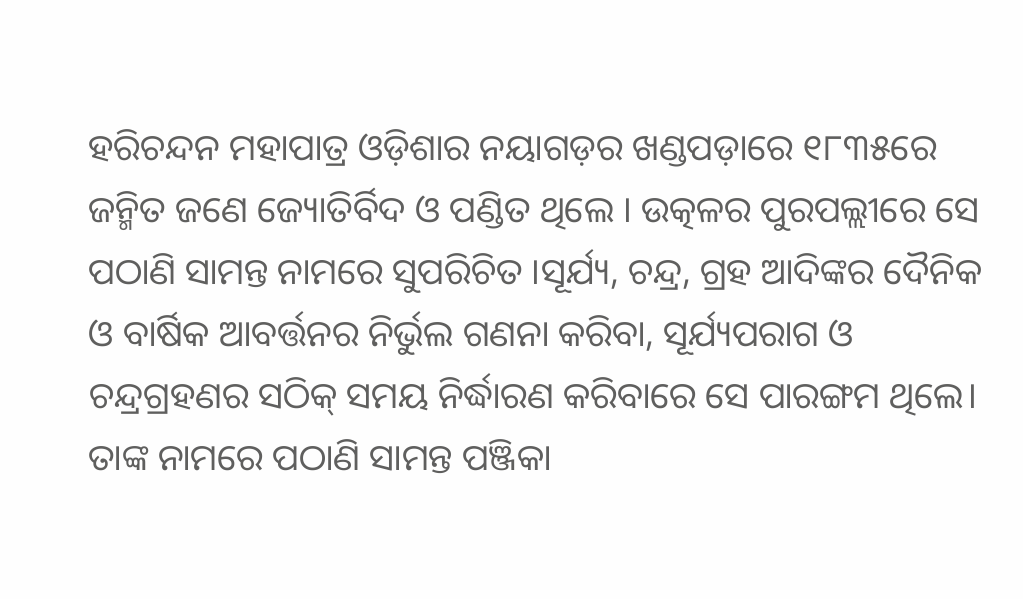ହରିଚନ୍ଦନ ମହାପାତ୍ର ଓଡ଼ିଶାର ନୟାଗଡ଼ର ଖଣ୍ଡପଡ଼ାରେ ୧୮୩୫ରେ ଜନ୍ମିତ ଜଣେ ଜ୍ୟୋତିର୍ବିଦ ଓ ପଣ୍ଡିତ ଥିଲେ । ଉତ୍କଳର ପୁରପଲ୍ଲୀରେ ସେ ପଠାଣି ସାମନ୍ତ ନାମରେ ସୁପରିଚିତ ।ସୂର୍ଯ୍ୟ, ଚନ୍ଦ୍ର, ଗ୍ରହ ଆଦିଙ୍କର ଦୈନିକ ଓ ବାର୍ଷିକ ଆବର୍ତ୍ତନର ନିର୍ଭୁଲ ଗଣନା କରିବା, ସୂର୍ଯ୍ୟପରାଗ ଓ ଚନ୍ଦ୍ରଗ୍ରହଣର ସଠିକ୍ ସମୟ ନିର୍ଦ୍ଧାରଣ କରିବାରେ ସେ ପାରଙ୍ଗମ ଥିଲେ। ତାଙ୍କ ନାମରେ ପଠାଣି ସାମନ୍ତ ପଞ୍ଜିକା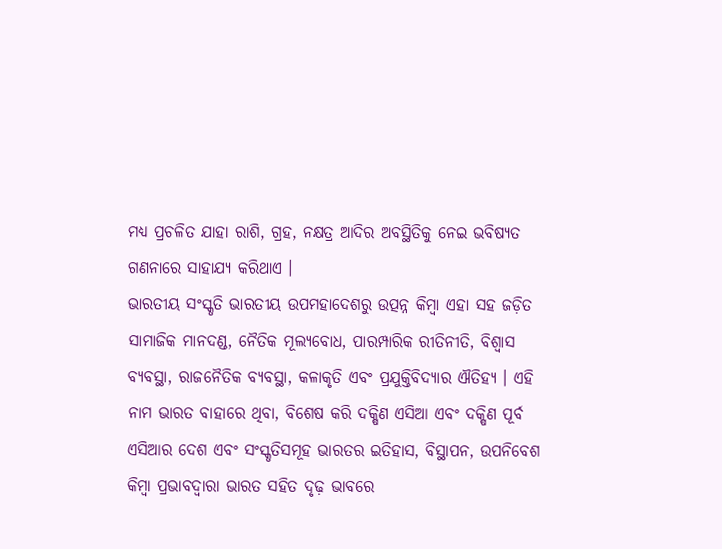ମଧ୍ୟ ପ୍ରଚଳିତ ଯାହା ରାଶି, ଗ୍ରହ, ନକ୍ଷତ୍ର ଆଦିର ଅବସ୍ଥିତିକୁ ନେଇ ଭବିଷ୍ୟତ ଗଣନାରେ ସାହାଯ୍ୟ କରିଥାଏ ।
ଭାରତୀୟ ସଂସ୍କୃତି ଭାରତୀୟ ଉପମହାଦେଶରୁ ଉତ୍ପନ୍ନ କିମ୍ବା ଏହା ସହ ଜଡ଼ିତ ସାମାଜିକ ମାନଦଣ୍ଡ, ନୈତିକ ମୂଲ୍ୟବୋଧ, ପାରମ୍ପାରିକ ରୀତିନୀତି, ବିଶ୍ୱାସ ବ୍ୟବସ୍ଥା, ରାଜନୈତିକ ବ୍ୟବସ୍ଥା, କଳାକୃତି ଏବଂ ପ୍ରଯୁକ୍ତିବିଦ୍ୟାର ଐତିହ୍ୟ । ଏହି ନାମ ଭାରତ ବାହାରେ ଥିବା, ବିଶେଷ କରି ଦକ୍ଷିଣ ଏସିଆ ଏବଂ ଦକ୍ଷିଣ ପୂର୍ବ ଏସିଆର ଦେଶ ଏବଂ ସଂସ୍କୃତିସମୂହ ଭାରତର ଇତିହାସ, ବିସ୍ଥାପନ, ଉପନିବେଶ କିମ୍ବା ପ୍ରଭାବଦ୍ୱାରା ଭାରତ ସହିତ ଦୃଢ଼ ଭାବରେ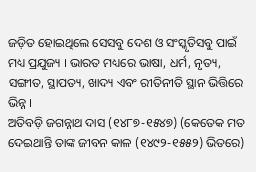ଜଡ଼ିତ ହୋଇଥିଲେ ସେସବୁ ଦେଶ ଓ ସଂସ୍କୃତିସବୁ ପାଇଁ ମଧ୍ୟ ପ୍ରଯୁଜ୍ୟ । ଭାରତ ମଧ୍ୟରେ ଭାଷା, ଧର୍ମ, ନୃତ୍ୟ, ସଙ୍ଗୀତ, ସ୍ଥାପତ୍ୟ, ଖାଦ୍ୟ ଏବଂ ରୀତିନୀତି ସ୍ଥାନ ଭିତ୍ତିରେ ଭିନ୍ନ ।
ଅତିବଡ଼ି ଜଗନ୍ନାଥ ଦାସ (୧୪୮୭-୧୫୪୭) (କେତେକ ମତ ଦେଇଥାନ୍ତି ତାଙ୍କ ଜୀବନ କାଳ (୧୪୯୨-୧୫୫୨) ଭିତରେ)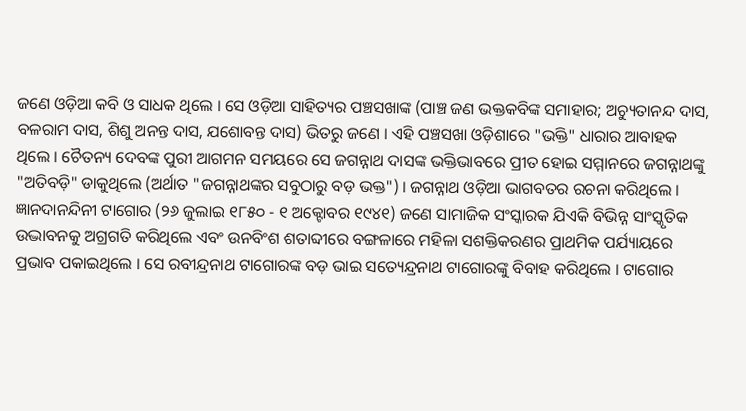ଜଣେ ଓଡ଼ିଆ କବି ଓ ସାଧକ ଥିଲେ । ସେ ଓଡ଼ିଆ ସାହିତ୍ୟର ପଞ୍ଚସଖାଙ୍କ (ପାଞ୍ଚ ଜଣ ଭକ୍ତକବିଙ୍କ ସମାହାର; ଅଚ୍ୟୁତାନନ୍ଦ ଦାସ, ବଳରାମ ଦାସ, ଶିଶୁ ଅନନ୍ତ ଦାସ, ଯଶୋବନ୍ତ ଦାସ) ଭିତରୁ ଜଣେ । ଏହି ପଞ୍ଚସଖା ଓଡ଼ିଶାରେ "ଭକ୍ତି" ଧାରାର ଆବାହକ ଥିଲେ । ଚୈତନ୍ୟ ଦେବଙ୍କ ପୁରୀ ଆଗମନ ସମୟରେ ସେ ଜଗନ୍ନାଥ ଦାସଙ୍କ ଭକ୍ତିଭାବରେ ପ୍ରୀତ ହୋଇ ସମ୍ମାନରେ ଜଗନ୍ନାଥଙ୍କୁ "ଅତିବଡ଼ି" ଡାକୁଥିଲେ (ଅର୍ଥାତ "ଜଗନ୍ନାଥଙ୍କର ସବୁଠାରୁ ବଡ଼ ଭକ୍ତ") । ଜଗନ୍ନାଥ ଓଡ଼ିଆ ଭାଗବତର ରଚନା କରିଥିଲେ ।
ଜ୍ଞାନଦାନନ୍ଦିନୀ ଟାଗୋର (୨୬ ଜୁଲାଇ ୧୮୫୦ - ୧ ଅକ୍ଟୋବର ୧୯୪୧) ଜଣେ ସାମାଜିକ ସଂସ୍କାରକ ଯିଏକି ବିଭିନ୍ନ ସାଂସ୍କୃତିକ ଉଦ୍ଭାବନକୁ ଅଗ୍ରଗତି କରିଥିଲେ ଏବଂ ଉନବିଂଶ ଶତାବ୍ଦୀରେ ବଙ୍ଗଳାରେ ମହିଳା ସଶକ୍ତିକରଣର ପ୍ରାଥମିକ ପର୍ଯ୍ୟାୟରେ ପ୍ରଭାବ ପକାଇଥିଲେ । ସେ ରବୀନ୍ଦ୍ରନାଥ ଟାଗୋରଙ୍କ ବଡ଼ ଭାଇ ସତ୍ୟେନ୍ଦ୍ରନାଥ ଟାଗୋରଙ୍କୁ ବିବାହ କରିଥିଲେ । ଟାଗୋର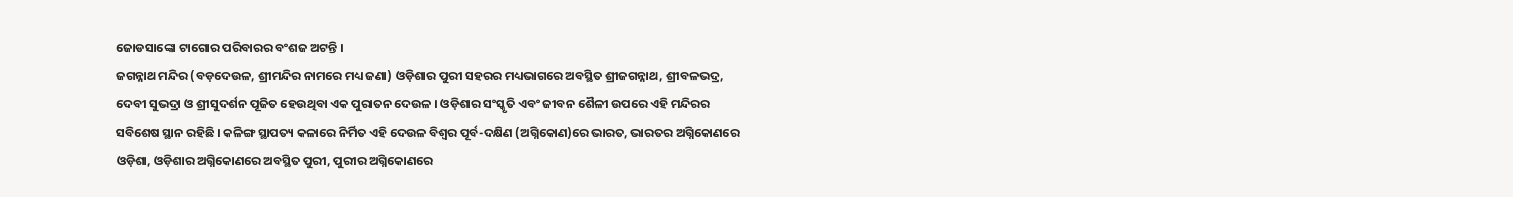ଜୋଡସାଙ୍କୋ ଟାଗୋର ପରିବାରର ବଂଶଜ ଅଟନ୍ତି ।
ଜଗନ୍ନାଥ ମନ୍ଦିର (ବଡ଼ଦେଉଳ, ଶ୍ରୀମନ୍ଦିର ନାମରେ ମଧ୍ୟ ଜଣା) ଓଡ଼ିଶାର ପୁରୀ ସହରର ମଧ୍ୟଭାଗରେ ଅବସ୍ଥିତ ଶ୍ରୀଜଗନ୍ନାଥ, ଶ୍ରୀବଳଭଦ୍ର, ଦେବୀ ସୁଭଦ୍ରା ଓ ଶ୍ରୀସୁଦର୍ଶନ ପୂଜିତ ହେଉଥିବା ଏକ ପୁରାତନ ଦେଉଳ । ଓଡ଼ିଶାର ସଂସ୍କୃତି ଏବଂ ଜୀବନ ଶୈଳୀ ଉପରେ ଏହି ମନ୍ଦିରର ସବିଶେଷ ସ୍ଥାନ ରହିଛି । କଳିଙ୍ଗ ସ୍ଥାପତ୍ୟ କଳାରେ ନିର୍ମିତ ଏହି ଦେଉଳ ବିଶ୍ୱର ପୂର୍ବ-ଦକ୍ଷିଣ (ଅଗ୍ନିକୋଣ)ରେ ଭାରତ, ଭାରତର ଅଗ୍ନିକୋଣରେ ଓଡ଼ିଶା, ଓଡ଼ିଶାର ଅଗ୍ନିକୋଣରେ ଅବସ୍ଥିତ ପୁରୀ, ପୁରୀର ଅଗ୍ନିକୋଣରେ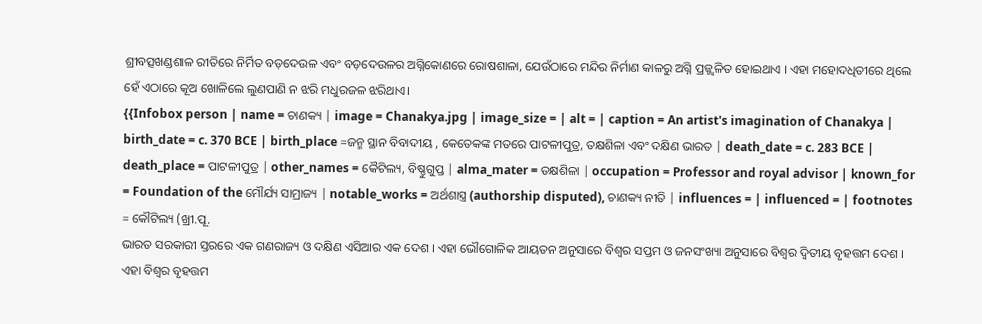ଶ୍ରୀବତ୍ସଖଣ୍ଡଶାଳ ରୀତିରେ ନିର୍ମିତ ବଡ଼ଦେଉଳ ଏବଂ ବଡ଼ଦେଉଳର ଅଗ୍ନିକୋଣରେ ରୋଷଶାଳା, ଯେଉଁଠାରେ ମନ୍ଦିର ନିର୍ମାଣ କାଳରୁ ଅଗ୍ନି ପ୍ରଜ୍ଜ୍ୱଳିତ ହୋଇଥାଏ । ଏହା ମହୋଦଧିତୀରେ ଥିଲେ ହେଁ ଏଠାରେ କୂଅ ଖୋଳିଲେ ଲୁଣପାଣି ନ ଝରି ମଧୁରଜଳ ଝରିଥାଏ।
{{Infobox person | name = ଚାଣକ୍ୟ | image = Chanakya.jpg | image_size = | alt = | caption = An artist's imagination of Chanakya | birth_date = c. 370 BCE | birth_place =ଜନ୍ମ ସ୍ଥାନ ବିବାଦୀୟ , କେତେକଙ୍କ ମତରେ ପାଟଳୀପୁତ୍ର, ତକ୍ଷଶିଳା ଏବଂ ଦକ୍ଷିଣ ଭାରତ | death_date = c. 283 BCE | death_place = ପାଟଳୀପୁତ୍ର | other_names = କୈଟିଲ୍ୟ, ବିଷ୍ଣୁଗୁପ୍ତ | alma_mater = ତକ୍ଷଶିଳା | occupation = Professor and royal advisor | known_for = Foundation of the ମୌର୍ଯ୍ୟ ସାମ୍ରାଜ୍ୟ | notable_works = ଅର୍ଥଶାସ୍ତ୍ର (authorship disputed), ଚାଣକ୍ୟ ନୀତି | influences = | influenced = | footnotes = କୌଟିଲ୍ୟ (ଖ୍ରୀ.ପୂ.
ଭାରତ ସରକାରୀ ସ୍ତରରେ ଏକ ଗଣରାଜ୍ୟ ଓ ଦକ୍ଷିଣ ଏସିଆର ଏକ ଦେଶ । ଏହା ଭୌଗୋଳିକ ଆୟତନ ଅନୁସାରେ ବିଶ୍ୱର ସପ୍ତମ ଓ ଜନସଂଖ୍ୟା ଅନୁସାରେ ବିଶ୍ୱର ଦ୍ୱିତୀୟ ବୃହତ୍ତମ ଦେଶ । ଏହା ବିଶ୍ୱର ବୃହତ୍ତମ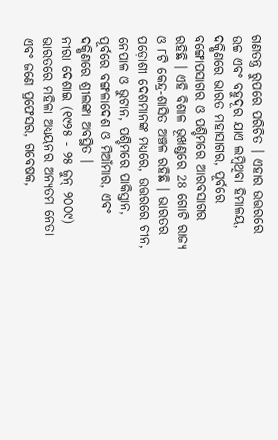ଗଣତନ୍ତ୍ର ରୁପରେ ପରିଚିତ । ଏହାର ଉତ୍ତରରେ ଉଚ୍ଚ ଏବଂ ବହୁଦୂର ଯାଏ ଲମ୍ବିଥିବା ହିମାଳୟ, ଦକ୍ଷିଣରେ ଭାରତ ମହାସାଗର, ପୂର୍ବରେ ବଙ୍ଗୋପସାଗର ଓ ପଶ୍ଚିମରେ ଆରବସାଗର ରହିଛି । ଏହି ବିଶାଳ ଭୂଖଣ୍ଡରେ 28 ଗୋଟି ରାଜ୍ୟ ଓ ୮ଟି କେନ୍ଦ୍ର-ଶାସିତ ଅଞ୍ଚଳ ରହିଛି । ଭାରତର ପଡ଼ୋଶୀ ଦେଶମାନଙ୍କ ମଧ୍ୟରେ, ଉତ୍ତରରେ ଚୀନ, ନେପାଳ ଓ ଭୁଟାନ, ପଶ୍ଚିମରେ ପାକିସ୍ତାନ, ପୂର୍ବରେ ବଙ୍ଗଳାଦେଶ ଓ ମିଆଁମାର, ଏବଂ ଦକ୍ଷିଣରେ ଶ୍ରୀଲଙ୍କା ଅବସ୍ଥିତ ।
ନୀରା ଦେଶାଇ (୧୯୨୫ - ୨୫ ଜୁନ୍ ୨୦୦୯) ଭାରତରେ ମହିଳା ଅଧ୍ୟୟନର ଅନ୍ୟତମ ନେତା ଏବଂ ଜଣେ ପ୍ରଫେସର, ଗବେଷକ,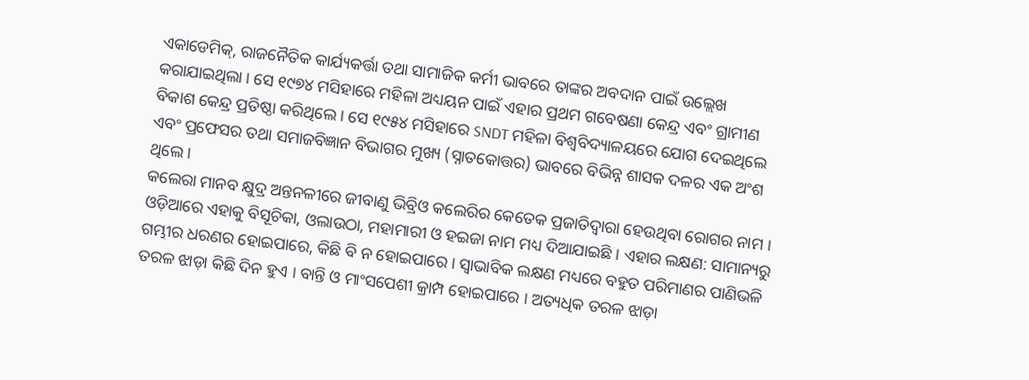ଏକାଡେମିକ୍, ରାଜନୈତିକ କାର୍ଯ୍ୟକର୍ତ୍ତା ତଥା ସାମାଜିକ କର୍ମୀ ଭାବରେ ତାଙ୍କର ଅବଦାନ ପାଇଁ ଉଲ୍ଲେଖ କରାଯାଇଥିଲା । ସେ ୧୯୭୪ ମସିହାରେ ମହିଳା ଅଧ୍ୟୟନ ପାଇଁ ଏହାର ପ୍ରଥମ ଗବେଷଣା କେନ୍ଦ୍ର ଏବଂ ଗ୍ରାମୀଣ ବିକାଶ କେନ୍ଦ୍ର ପ୍ରତିଷ୍ଠା କରିଥିଲେ । ସେ ୧୯୫୪ ମସିହାରେ SNDT ମହିଳା ବିଶ୍ୱବିଦ୍ୟାଳୟରେ ଯୋଗ ଦେଇଥିଲେ ଏବଂ ପ୍ରଫେସର ତଥା ସମାଜବିଜ୍ଞାନ ବିଭାଗର ମୁଖ୍ୟ (ସ୍ନାତକୋତ୍ତର) ଭାବରେ ବିଭିନ୍ନ ଶାସକ ଦଳର ଏକ ଅଂଶ ଥିଲେ ।
କଲେରା ମାନବ କ୍ଷୁଦ୍ର ଅନ୍ତନଳୀରେ ଜୀବାଣୁ ଭିବ୍ରିଓ କଲେରିର କେତେକ ପ୍ରଜାତିଦ୍ୱାରା ହେଉଥିବା ରୋଗର ନାମ । ଓଡ଼ିଆରେ ଏହାକୁ ବିସୂଚିକା, ଓଲାଉଠା, ମହାମାରୀ ଓ ହଇଜା ନାମ ମଧ୍ୟ ଦିଆଯାଇଛି । ଏହାର ଲକ୍ଷଣ: ସାମାନ୍ୟରୁ ଗମ୍ଭୀର ଧରଣର ହୋଇପାରେ, କିଛି ବି ନ ହୋଇପାରେ । ସ୍ୱାଭାବିକ ଲକ୍ଷଣ ମଧ୍ୟରେ ବହୁତ ପରିମାଣର ପାଣିଭଳି ତରଳ ଝାଡ଼ା କିଛି ଦିନ ହୁଏ । ବାନ୍ତି ଓ ମାଂସପେଶୀ କ୍ରାମ୍ପ ହୋଇପାରେ । ଅତ୍ୟଧିକ ତରଳ ଝାଡ଼ା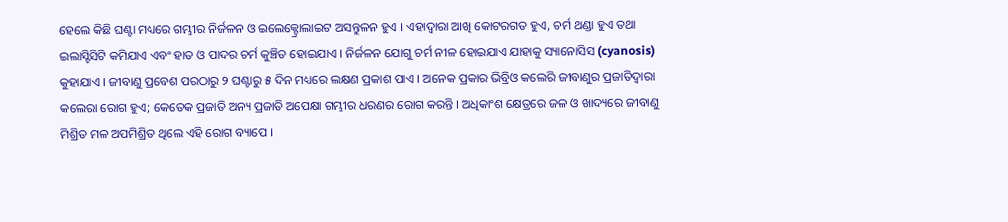ହେଲେ କିଛି ଘଣ୍ଟା ମଧ୍ୟରେ ଗମ୍ଭୀର ନିର୍ଜଳନ ଓ ଇଲେକ୍ଟ୍ରୋଲାଇଟ ଅସନ୍ତୁଳନ ହୁଏ । ଏହାଦ୍ୱାରା ଆଖି କୋଟରଗତ ହୁଏ, ଚର୍ମ ଥଣ୍ଡା ହୁଏ ତଥା ଇଲାସ୍ଟିସିଟି କମିଯାଏ ଏବଂ ହାତ ଓ ପାଦର ଚର୍ମ କୁଞ୍ଚିତ ହୋଇଯାଏ । ନିର୍ଜଳନ ଯୋଗୁ ଚର୍ମ ନୀଳ ହୋଇଯାଏ ଯାହାକୁ ସ୍ୟାନୋସିସ (cyanosis) କୁହାଯାଏ । ଜୀବାଣୁ ପ୍ରବେଶ ପରଠାରୁ ୨ ଘଣ୍ଟାରୁ ୫ ଦିନ ମଧ୍ୟରେ ଲକ୍ଷଣ ପ୍ରକାଶ ପାଏ । ଅନେକ ପ୍ରକାର ଭିବ୍ରିଓ କଲେରି ଜୀବାଣୁର ପ୍ରଜାତିଦ୍ୱାରା କଲେରା ରୋଗ ହୁଏ; କେତେକ ପ୍ରଜାତି ଅନ୍ୟ ପ୍ରଜାତି ଅପେକ୍ଷା ଗମ୍ଭୀର ଧରଣର ରୋଗ କରନ୍ତି । ଅଧିକାଂଶ କ୍ଷେତ୍ରରେ ଜଳ ଓ ଖାଦ୍ୟରେ ଜୀବାଣୁ ମିଶ୍ରିତ ମଳ ଅପମିଶ୍ରିତ ଥିଲେ ଏହି ରୋଗ ବ୍ୟାପେ ।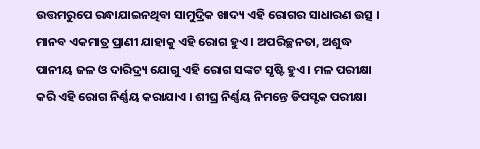ଉତ୍ତମରୁପେ ରନ୍ଧାଯାଇନଥିବା ସାମୁଦ୍ରିକ ଖାଦ୍ୟ ଏହି ରୋଗର ସାଧାରଣ ଉତ୍ସ । ମାନବ ଏକମାତ୍ର ପ୍ରାଣୀ ଯାହାକୁ ଏହି ରୋଗ ହୁଏ । ଅପରିଚ୍ଛନତା, ଅଶୁଦ୍ଧ ପାନୀୟ ଜଳ ଓ ଦାରିଦ୍ର୍ୟ ଯୋଗୁ ଏହି ରୋଗ ସଙ୍କଟ ସୃଷ୍ଟି ହୁଏ । ମଳ ପରୀକ୍ଷା କରି ଏହି ରୋଗ ନିର୍ଣ୍ଣୟ କରାଯାଏ । ଶୀଘ୍ର ନିର୍ଣ୍ଣୟ ନିମନ୍ତେ ଡିପସ୍ଟକ ପରୀକ୍ଷା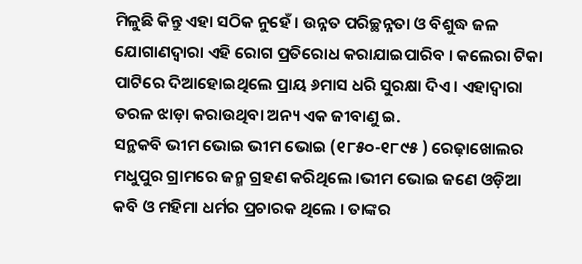ମିଳୁଛି କିନ୍ତୁ ଏହା ସଠିକ ନୁହେଁ । ଉନ୍ନତ ପରିଚ୍ଛନ୍ନତା ଓ ବିଶୁଦ୍ଧ ଜଳ ଯୋଗାଣଦ୍ୱାରା ଏହି ରୋଗ ପ୍ରତିରୋଧ କରାଯାଇପାରିବ । କଲେରା ଟିକା ପାଟିରେ ଦିଆହୋଇଥିଲେ ପ୍ରାୟ ୬ମାସ ଧରି ସୁରକ୍ଷା ଦିଏ । ଏହାଦ୍ୱାରା ତରଳ ଝାଡ଼ା କରାଉଥିବା ଅନ୍ୟ ଏକ ଜୀବାଣୁ ଇ.
ସନ୍ଥକବି ଭୀମ ଭୋଇ ଭୀମ ଭୋଇ (୧୮୫୦-୧୮୯୫ ) ରେଢ଼ାଖୋଲର ମଧୁପୁର ଗ୍ରାମରେ ଜନ୍ମ ଗ୍ରହଣ କରିଥିଲେ ।ଭୀମ ଭୋଇ ଜଣେ ଓଡ଼ିଆ କବି ଓ ମହିମା ଧର୍ମର ପ୍ରଚାରକ ଥିଲେ । ତାଙ୍କର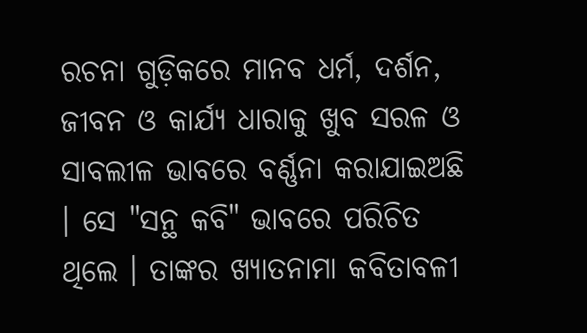ରଚନା ଗୁଡ଼ିକରେ ମାନବ ଧର୍ମ, ଦର୍ଶନ, ଜୀବନ ଓ କାର୍ଯ୍ୟ ଧାରାକୁ ଖୁବ ସରଳ ଓ ସାବଲୀଳ ଭାବରେ ବର୍ଣ୍ଣନା କରାଯାଇଅଛି । ସେ "ସନ୍ଥ କବି" ଭାବରେ ପରିଚିତ ଥିଲେ । ତାଙ୍କର ଖ୍ୟାତନାମା କବିତାବଳୀ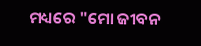ମଧ୍ୟରେ "ମୋ ଜୀବନ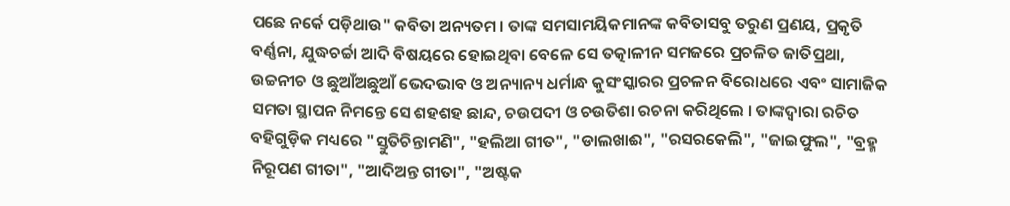ପଛେ ନର୍କେ ପଡ଼ିଥାଉ" କବିତା ଅନ୍ୟତମ । ତାଙ୍କ ସମସାମୟିକମାନଙ୍କ କବିତାସବୁ ତରୁଣ ପ୍ରଣୟ, ପ୍ରକୃତି ବର୍ଣ୍ଣନା, ଯୁଦ୍ଧଚର୍ଚ୍ଚା ଆଦି ବିଷୟରେ ହୋଇଥିବା ବେଳେ ସେ ତତ୍କାଳୀନ ସମଜରେ ପ୍ରଚଳିତ ଜାତିପ୍ରଥା, ଉଚ୍ଚନୀଚ ଓ ଛୁଆଁଅଛୁଆଁ ଭେଦଭାବ ଓ ଅନ୍ୟାନ୍ୟ ଧର୍ମାନ୍ଧ କୁସଂସ୍କାରର ପ୍ରଚଳନ ବିରୋଧରେ ଏବଂ ସାମାଜିକ ସମତା ସ୍ଥାପନ ନିମନ୍ତେ ସେ ଶହଶହ ଛାନ୍ଦ, ଚଉପଦୀ ଓ ଚଉତିଶା ରଚନା କରିଥିଲେ । ତାଙ୍କଦ୍ୱାରା ରଚିତ ବହିଗୁଡ଼ିକ ମଧ୍ୟରେ "ସ୍ତୁତିଚିନ୍ତାମଣି", "ହଲିଆ ଗୀତ", "ଡାଲଖାଈ", "ରସରକେଲି", "ଜାଇଫୁଲ", "ବ୍ରହ୍ମ ନିରୂପଣ ଗୀତା", "ଆଦିଅନ୍ତ ଗୀତା", "ଅଷ୍ଟକ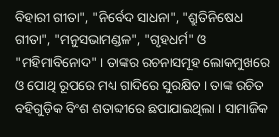ବିହାରୀ ଗୀତା", "ନିର୍ବେଦ ସାଧନା", "ଶ୍ରୁତିନିଷେଧ ଗୀତା", "ମନୁସଭାମଣ୍ଡଳ", "ଗୃହଧର୍ମ" ଓ "ମହିମାବିନୋଦ" । ତାଙ୍କର ରଚନାସମୂହ ଲୋକମୁଖରେ ଓ ପୋଥି ରୂପରେ ମଧ୍ୟ ଗାଦିରେ ସୁରକ୍ଷିତ । ତାଙ୍କ ରଚିତ ବହିଗୁଡ଼ିକ ବିଂଶ ଶତାବ୍ଦୀରେ ଛପାଯାଇଥିଲା । ସାମାଜିକ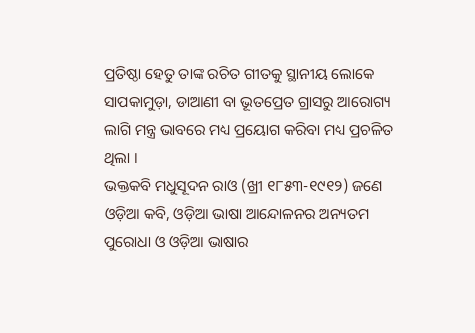ପ୍ରତିଷ୍ଠା ହେତୁ ତାଙ୍କ ରଚିତ ଗୀତକୁ ସ୍ଥାନୀୟ ଲୋକେ ସାପକାମୁଡ଼ା, ଡାଆଣୀ ବା ଭୂତପ୍ରେତ ଗ୍ରାସରୁ ଆରୋଗ୍ୟ ଲାଗି ମନ୍ତ୍ର ଭାବରେ ମଧ୍ୟ ପ୍ରୟୋଗ କରିବା ମଧ୍ୟ ପ୍ରଚଳିତ ଥିଲା ।
ଭକ୍ତକବି ମଧୁସୂଦନ ରାଓ (ଖ୍ରୀ ୧୮୫୩-୧୯୧୨) ଜଣେ ଓଡ଼ିଆ କବି, ଓଡ଼ିଆ ଭାଷା ଆନ୍ଦୋଳନର ଅନ୍ୟତମ ପୁରୋଧା ଓ ଓଡ଼ିଆ ଭାଷାର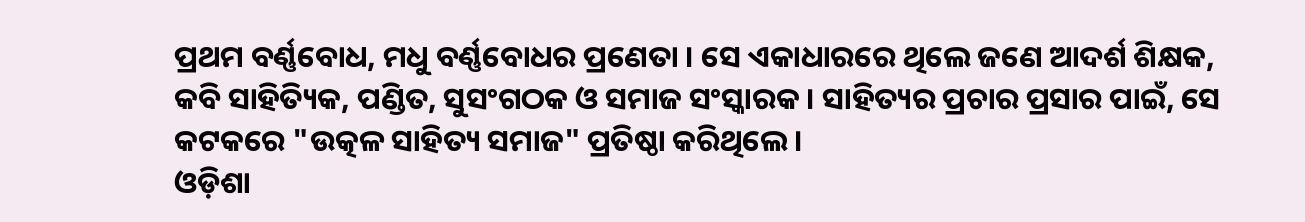ପ୍ରଥମ ବର୍ଣ୍ଣବୋଧ, ମଧୁ ବର୍ଣ୍ଣବୋଧର ପ୍ରଣେତା । ସେ ଏକାଧାରରେ ଥିଲେ ଜଣେ ଆଦର୍ଶ ଶିକ୍ଷକ, କବି ସାହିତ୍ୟିକ, ପଣ୍ଡିତ, ସୁସଂଗଠକ ଓ ସମାଜ ସଂସ୍କାରକ । ସାହିତ୍ୟର ପ୍ରଚାର ପ୍ରସାର ପାଇଁ, ସେ କଟକରେ "ଉତ୍କଳ ସାହିତ୍ୟ ସମାଜ" ପ୍ରତିଷ୍ଠା କରିଥିଲେ ।
ଓଡ଼ିଶା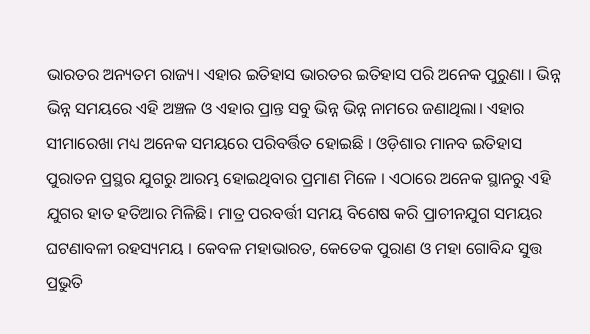ଭାରତର ଅନ୍ୟତମ ରାଜ୍ୟ। ଏହାର ଇତିହାସ ଭାରତର ଇତିହାସ ପରି ଅନେକ ପୁରୁଣା । ଭିନ୍ନ ଭିନ୍ନ ସମୟରେ ଏହି ଅଞ୍ଚଳ ଓ ଏହାର ପ୍ରାନ୍ତ ସବୁ ଭିନ୍ନ ଭିନ୍ନ ନାମରେ ଜଣାଥିଲା। ଏହାର ସୀମାରେଖା ମଧ୍ୟ ଅନେକ ସମୟରେ ପରିବର୍ତ୍ତିତ ହୋଇଛି । ଓଡ଼ିଶାର ମାନବ ଇତିହାସ ପୁରାତନ ପ୍ରସ୍ଥର ଯୁଗରୁ ଆରମ୍ଭ ହୋଇଥିବାର ପ୍ରମାଣ ମିଳେ । ଏଠାରେ ଅନେକ ସ୍ଥାନରୁ ଏହି ଯୁଗର ହାତ ହତିଆର ମିଳିଛି। ମାତ୍ର ପରବର୍ତ୍ତୀ ସମୟ ବିଶେଷ କରି ପ୍ରାଚୀନଯୁଗ ସମୟର ଘଟଣାବଳୀ ରହସ୍ୟମୟ । କେବଳ ମହାଭାରତ, କେତେକ ପୁରାଣ ଓ ମହା ଗୋବିନ୍ଦ ସୁତ୍ତ ପ୍ରଭୁତି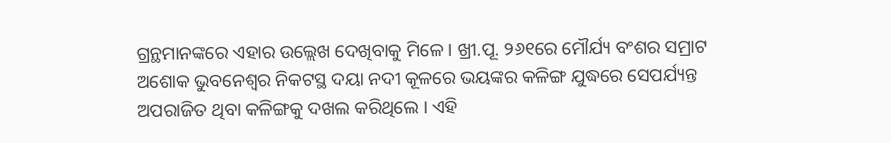ଗ୍ରନ୍ଥମାନଙ୍କରେ ଏହାର ଉଲ୍ଲେଖ ଦେଖିବାକୁ ମିଳେ । ଖ୍ରୀ.ପୂ. ୨୬୧ରେ ମୌର୍ଯ୍ୟ ବଂଶର ସମ୍ରାଟ ଅଶୋକ ଭୁବନେଶ୍ୱର ନିକଟସ୍ଥ ଦୟା ନଦୀ କୂଳରେ ଭୟଙ୍କର କଳିଙ୍ଗ ଯୁଦ୍ଧରେ ସେପର୍ଯ୍ୟନ୍ତ ଅପରାଜିତ ଥିବା କଳିଙ୍ଗକୁ ଦଖଲ କରିଥିଲେ । ଏହି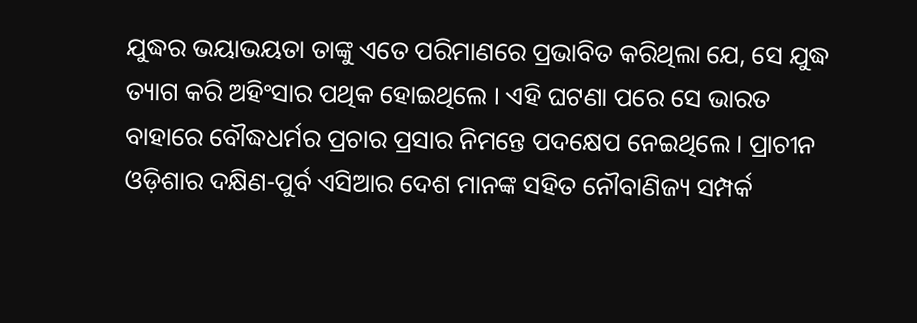ଯୁଦ୍ଧର ଭୟାଭୟତା ତାଙ୍କୁ ଏତେ ପରିମାଣରେ ପ୍ରଭାବିତ କରିଥିଲା ଯେ, ସେ ଯୁଦ୍ଧ ତ୍ୟାଗ କରି ଅହିଂସାର ପଥିକ ହୋଇଥିଲେ । ଏହି ଘଟଣା ପରେ ସେ ଭାରତ ବାହାରେ ବୌଦ୍ଧଧର୍ମର ପ୍ରଚାର ପ୍ରସାର ନିମନ୍ତେ ପଦକ୍ଷେପ ନେଇଥିଲେ । ପ୍ରାଚୀନ ଓଡ଼ିଶାର ଦକ୍ଷିଣ-ପୁର୍ବ ଏସିଆର ଦେଶ ମାନଙ୍କ ସହିତ ନୌବାଣିଜ୍ୟ ସମ୍ପର୍କ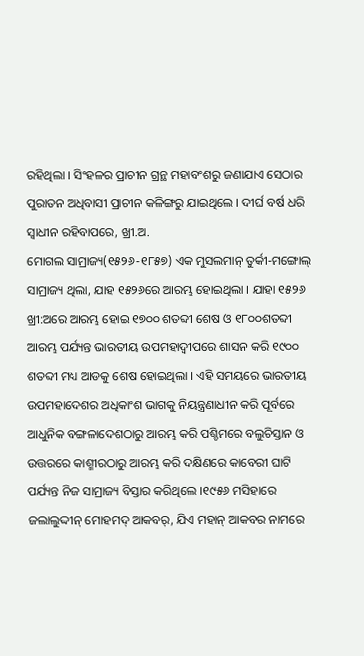ରହିଥିଲା । ସିଂହଳର ପ୍ରାଚୀନ ଗ୍ରନ୍ଥ ମହାବଂଶରୁ ଜଣାଯାଏ ସେଠାର ପୁରାତନ ଅଧିବାସୀ ପ୍ରାଚୀନ କଳିଙ୍ଗରୁ ଯାଇଥିଲେ । ଦୀର୍ଘ ବର୍ଷ ଧରି ସ୍ୱାଧୀନ ରହିବାପରେ, ଖ୍ରୀ.ଅ.
ମୋଗଲ ସାମ୍ରାଜ୍ୟ(୧୫୨୬-୧୮୫୭) ଏକ ମୁସଲମାନ୍ ତୁର୍କୀ-ମଙ୍ଗୋଲ୍ ସାମ୍ରାଜ୍ୟ ଥିଲା, ଯାହ ୧୫୨୬ରେ ଆରମ୍ଭ ହୋଇଥିଲା । ଯାହା ୧୫୨୬ ଖ୍ରୀ:ଅରେ ଆରମ୍ଭ ହୋଇ ୧୭୦୦ ଶତବ୍ଦୀ ଶେଷ ଓ ୧୮୦୦ଶତବ୍ଦୀ ଆରମ୍ଭ ପର୍ଯ୍ୟନ୍ତ ଭାରତୀୟ ଉପମହାଦ୍ୱୀପରେ ଶାସନ କରି ୧୯୦୦ ଶତବ୍ଦୀ ମଧ୍ୟ ଆଡକୁ ଶେଷ ହୋଇଥିଲା । ଏହି ସମୟରେ ଭାରତୀୟ ଉପମହାଦେଶର ଅଧିକାଂଶ ଭାଗକୁ ନିୟନ୍ତ୍ରଣାଧୀନ କରି ପୂର୍ବରେ ଆଧୁନିକ ବଙ୍ଗଳାଦେଶଠାରୁ ଆରମ୍ଭ କରି ପଶ୍ଚିମରେ ବଲୁଚିସ୍ତାନ ଓ ଉତ୍ତରରେ କାଶ୍ମୀରଠାରୁ ଆରମ୍ଭ କରି ଦକ୍ଷିଣରେ କାବେରୀ ଘାଟି ପର୍ଯ୍ୟନ୍ତ ନିଜ ସାମ୍ରାଜ୍ୟ ବିସ୍ତାର କରିଥିଲେ ।୧୯୫୬ ମସିହାରେ ଜଲାଲୁଦ୍ଦୀନ୍ ମୋହମଦ୍ ଆକବର୍, ଯିଏ ମହାନ୍ ଆକବର ନାମରେ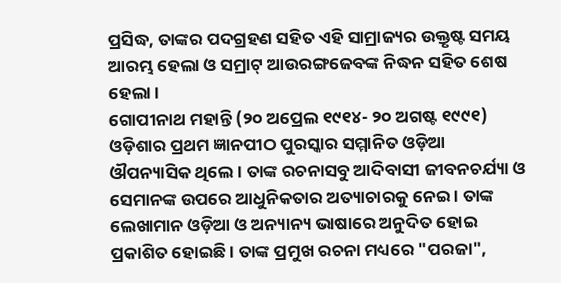ପ୍ରସିଦ୍ଧ, ତାଙ୍କର ପଦଗ୍ରହଣ ସହିତ ଏହି ସାମ୍ରାଜ୍ୟର ଉକ୍ତୃଷ୍ଟ ସମୟ ଆରମ୍ଭ ହେଲା ଓ ସମ୍ରାଟ୍ ଆଉରଙ୍ଗଜେବଙ୍କ ନିଦ୍ଧନ ସହିତ ଶେଷ ହେଲା ।
ଗୋପୀନାଥ ମହାନ୍ତି (୨୦ ଅପ୍ରେଲ ୧୯୧୪- ୨୦ ଅଗଷ୍ଟ ୧୯୯୧) ଓଡ଼ିଶାର ପ୍ରଥମ ଜ୍ଞାନପୀଠ ପୁରସ୍କାର ସମ୍ମାନିତ ଓଡ଼ିଆ ଔପନ୍ୟାସିକ ଥିଲେ । ତାଙ୍କ ରଚନାସବୁ ଆଦିବାସୀ ଜୀବନଚର୍ଯ୍ୟା ଓ ସେମାନଙ୍କ ଉପରେ ଆଧୁନିକତାର ଅତ୍ୟାଚାରକୁ ନେଇ । ତାଙ୍କ ଲେଖାମାନ ଓଡ଼ିଆ ଓ ଅନ୍ୟାନ୍ୟ ଭାଷାରେ ଅନୁଦିତ ହୋଇ ପ୍ରକାଶିତ ହୋଇଛି । ତାଙ୍କ ପ୍ରମୁଖ ରଚନା ମଧ୍ୟରେ "ପରଜା",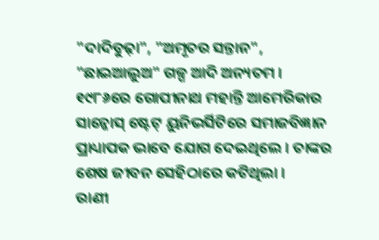"ଦାଦିବୁଢ଼ା", "ଅମୃତର ସନ୍ତାନ", "ଛାଇଆଲୁଅ" ଗଳ୍ପ ଆଦି ଅନ୍ୟତମ । ୧୯୮୬ରେ ଗୋପୀନାଥ ମହାନ୍ତି ଆମେରିକାର ସାନ୍ଜୋସ୍ ଷ୍ଟେଟ୍ ୟୁନିଭର୍ସିଟିରେ ସମାଜବିଜ୍ଞାନ ପ୍ରାଧ୍ୟାପକ ଭାବେ ଯୋଗ ଦେଇଥିଲେ । ତାଙ୍କର ଶେଷ ଜୀବନ ସେହିଠାରେ କଟିଥିଲା ।
ରାଣୀ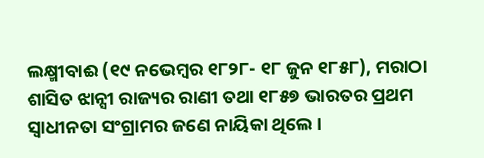ଲକ୍ଷ୍ମୀବାଈ (୧୯ ନଭେମ୍ବର ୧୮୨୮- ୧୮ ଜୁନ ୧୮୫୮), ମରାଠା ଶାସିତ ଝାନ୍ସୀ ରାଜ୍ୟର ରାଣୀ ତଥା ୧୮୫୭ ଭାରତର ପ୍ରଥମ ସ୍ୱାଧୀନତା ସଂଗ୍ରାମର ଜଣେ ନାୟିକା ଥିଲେ ।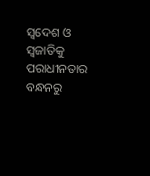ସ୍ୱଦେଶ ଓ ସ୍ୱଜାତିକୁ ପରାଧୀନତାର ବନ୍ଧନରୁ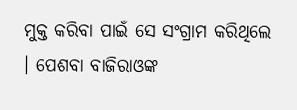ମୁକ୍ତ କରିବା ପାଇଁ ସେ ସଂଗ୍ରାମ କରିଥିଲେ । ପେଶବା ବାଜିରାଓଙ୍କ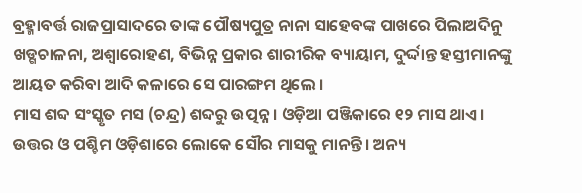ବ୍ରହ୍ମାବର୍ତ୍ତ ରାଜପ୍ରାସାଦରେ ତାଙ୍କ ପୌଷ୍ୟପୁତ୍ର ନାନା ସାହେବଙ୍କ ପାଖରେ ପିଲାଅଦିନୁ ଖଡ୍ଗଚାଳନା, ଅଶ୍ୱାରୋହଣ, ବିଭିନ୍ନ ପ୍ରକାର ଶାରୀରିକ ବ୍ୟାୟାମ, ଦୁର୍ଦ୍ଦାନ୍ତ ହସ୍ତୀମାନଙ୍କୁ ଆୟତ କରିବା ଆଦି କଳାରେ ସେ ପାରଙ୍ଗମ ଥିଲେ ।
ମାସ ଶବ୍ଦ ସଂସ୍କୃତ ମସ (ଚନ୍ଦ୍ର) ଶବ୍ଦରୁ ଉତ୍ପନ୍ନ । ଓଡ଼ିଆ ପଞ୍ଜିକାରେ ୧୨ ମାସ ଥାଏ। ଉତ୍ତର ଓ ପଶ୍ଚିମ ଓଡ଼ିଶାରେ ଲୋକେ ସୌର ମାସକୁ ମାନନ୍ତି। ଅନ୍ୟ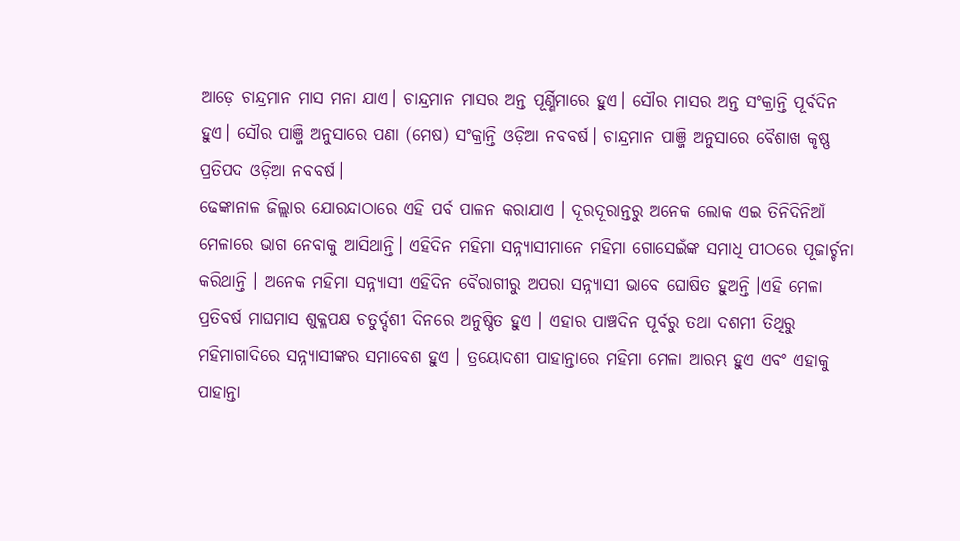ଆଡ଼େ ଚାନ୍ଦ୍ରମାନ ମାସ ମନା ଯାଏ। ଚାନ୍ଦ୍ରମାନ ମାସର ଅନ୍ତ ପୂର୍ଣ୍ଣିମାରେ ହୁଏ। ସୌର ମାସର ଅନ୍ତ ସଂକ୍ରାନ୍ତି ପୂର୍ବଦିନ ହୁଏ। ସୌର ପାଞ୍ଜି ଅନୁସାରେ ପଣା (ମେଷ) ସଂକ୍ରାନ୍ତି ଓଡ଼ିଆ ନବବର୍ଷ। ଚାନ୍ଦ୍ରମାନ ପାଞ୍ଜି ଅନୁସାରେ ବୈଶାଖ କୃଷ୍ଣ ପ୍ରତିପଦ ଓଡ଼ିଆ ନବବର୍ଷ।
ଢେଙ୍କାନାଳ ଜିଲ୍ଲାର ଯୋରନ୍ଦାଠାରେ ଏହି ପର୍ବ ପାଳନ କରାଯାଏ । ଦୂରଦୂରାନ୍ତରୁ ଅନେକ ଲୋକ ଏଇ ତିନିଦିନିଆଁ ମେଳାରେ ଭାଗ ନେବାକୁ ଆସିଥାନ୍ତି। ଏହିଦିନ ମହିମା ସନ୍ନ୍ୟାସୀମାନେ ମହିମା ଗୋସେଇଁଙ୍କ ସମାଧି ପୀଠରେ ପୂଜାର୍ଚ୍ଚନା କରିଥାନ୍ତି । ଅନେକ ମହିମା ସନ୍ନ୍ୟାସୀ ଏହିଦିନ ବୈରାଗୀରୁ ଅପରା ସନ୍ନ୍ୟାସୀ ଭାବେ ଘୋଷିତ ହୁଅନ୍ତି ।ଏହି ମେଳା ପ୍ରତିବର୍ଷ ମାଘମାସ ଶୁକ୍ଳପକ୍ଷ ଚତୁର୍ଦ୍ଦଶୀ ଦିନରେ ଅନୁଷ୍ଠିତ ହୁଏ । ଏହାର ପାଞ୍ଚଦିନ ପୂର୍ବରୁ ତଥା ଦଶମୀ ତିଥିରୁ ମହିମାଗାଦିରେ ସନ୍ନ୍ୟାସୀଙ୍କର ସମାବେଶ ହୁଏ । ତ୍ରୟୋଦଶୀ ପାହାନ୍ତାରେ ମହିମା ମେଳା ଆରମ୍ଭ ହୁଏ ଏବଂ ଏହାକୁ ପାହାନ୍ତା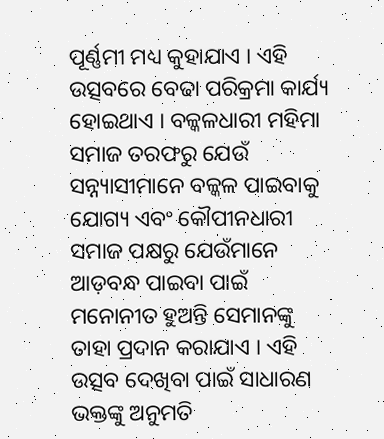ପୂର୍ଣ୍ଣମୀ ମଧ୍ୟ କୁହାଯାଏ । ଏହି ଉତ୍ସବରେ ବେଢା ପରିକ୍ରମା କାର୍ଯ୍ୟ ହୋଇଥାଏ । ବଳ୍କଳଧାରୀ ମହିମା ସମାଜ ତରଫରୁ ଯେଉଁ ସନ୍ନ୍ୟାସୀମାନେ ବଳ୍କଳ ପାଇବାକୁ ଯୋଗ୍ୟ ଏବଂ କୌପୀନଧାରୀ ସମାଜ ପକ୍ଷରୁ ଯେଉଁମାନେ ଆଡ଼ବନ୍ଧ ପାଇବା ପାଇଁ ମନୋନୀତ ହୁଅନ୍ତି ସେମାନଙ୍କୁ ତାହା ପ୍ରଦାନ କରାଯାଏ । ଏହି ଉତ୍ସବ ଦେଖିବା ପାଇଁ ସାଧାରଣ ଭକ୍ତଙ୍କୁ ଅନୁମତି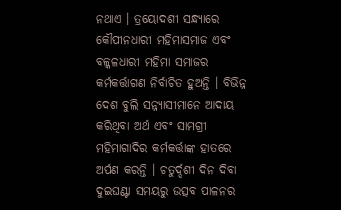ନଥାଏ । ତ୍ରୟୋଦଶୀ ସନ୍ଧ୍ୟାରେ କୌପୀନଧାରୀ ମହିମାସମାଜ ଏବଂ ବଳ୍କଳଧାରୀ ମହିମା ସମାଜର କର୍ମକର୍ତ୍ତାଗଣ ନିର୍ବାଚିତ ହୁଅନ୍ତି । ବିଭିନ୍ନ ଦେଶ ବୁଲି ସନ୍ନ୍ୟାସୀମାନେ ଆଦାୟ କରିଥିବା ଅର୍ଥ ଏବଂ ସାମଗ୍ରୀ ମହିମାଗାଦିର କର୍ମକର୍ତ୍ତାଙ୍କ ହାତରେ ଅର୍ପଣ କରନ୍ତି । ଚତୁର୍ଦ୍ଦଶୀ ଦିନ ଦିବା ଦୁଇଘଣ୍ଟା ସମୟରୁ ଉତ୍ସବ ପାଳନର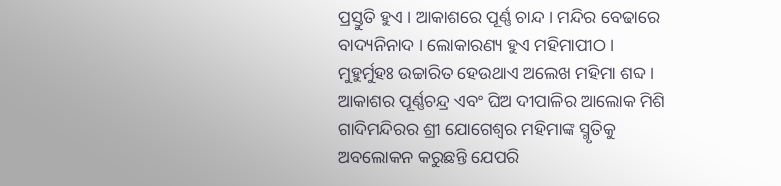ପ୍ରସ୍ତୁତି ହୁଏ । ଆକାଶରେ ପୂର୍ଣ୍ଣ ଚାନ୍ଦ । ମନ୍ଦିର ବେଢାରେ ବାଦ୍ୟନିନାଦ । ଲୋକାରଣ୍ୟ ହୁଏ ମହିମାପୀଠ । ମୁହୁର୍ମୁହଃ ଉଚ୍ଚାରିତ ହେଉଥାଏ ଅଲେଖ ମହିମା ଶବ୍ଦ । ଆକାଶର ପୂର୍ଣ୍ଣଚନ୍ଦ୍ର ଏବଂ ଘିଅ ଦୀପାଳିର ଆଲୋକ ମିଶି ଗାଦିମନ୍ଦିରର ଶ୍ରୀ ଯୋଗେଶ୍ୱର ମହିମାଙ୍କ ସ୍ମୃତିକୁ ଅବଲୋକନ କରୁଛନ୍ତି ଯେପରି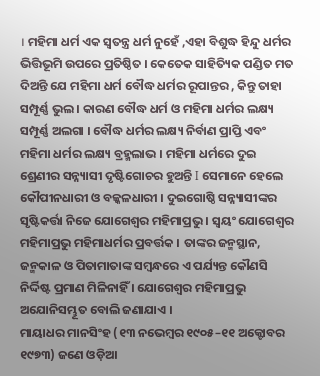। ମହିମା ଧର୍ମ ଏକ ସ୍ୱତନ୍ତ୍ର ଧର୍ମ ନୁହେଁ ,ଏହା ବିଶୁଦ୍ଧ ହିନ୍ଦୁ ଧର୍ମର ଭିତ୍ତିଭୂମି ଉପରେ ପ୍ରତିଷ୍ଠିତ । କେତେକ ସାହିତ୍ୟିକ ପଣ୍ଡିତ ମତ ଦିଅନ୍ତି ଯେ ମହିମା ଧର୍ମ ବୌଦ୍ଧ ଧର୍ମର ରୂପାନ୍ତର , କିନ୍ତୁ ତାହା ସମ୍ପୂର୍ଣ୍ଣ ଭୁଲ । କାରଣ ବୌଦ୍ଧ ଧର୍ମ ଓ ମହିମା ଧର୍ମର ଲକ୍ଷ୍ୟ ସମ୍ପୂର୍ଣ୍ଣ ଅଲଗା । ବୌଦ୍ଧ ଧର୍ମର ଲକ୍ଷ୍ୟ ନିର୍ବାଣ ପ୍ରାପ୍ତି ଏବଂ ମହିମା ଧର୍ମର ଲକ୍ଷ୍ୟ ବ୍ରହ୍ମଲାଭ । ମହିମା ଧର୍ମରେ ଦୁଇ ଶ୍ରେଣୀର ସନ୍ନ୍ୟାସୀ ଦୃଷ୍ଟିଗୋଚର ହୁଅନ୍ତି I ସେମାନେ ହେଲେ କୌପୀନଧାରୀ ଓ ବଳ୍କଳଧାରୀ । ଦୁଇଗୋଷ୍ଠି ସନ୍ନ୍ୟାସୀଙ୍କର ସୃଷ୍ଟିକର୍ତ୍ତା ନିଜେ ଯୋଗେଶ୍ୱର ମହିମାପ୍ରଭୁ । ସ୍ୱୟଂ ଯୋଗେଶ୍ୱର ମହିମାପ୍ରଭୁ ମହିମାଧର୍ମର ପ୍ରବର୍ତ୍ତକ । ତାଙ୍କର ଜନ୍ମସ୍ଥାନ, ଜନ୍ମକାଳ ଓ ପିତାମାତାଙ୍କ ସମ୍ବନ୍ଧରେ ଏ ପର୍ଯ୍ୟନ୍ତ କୌଣସି ନିର୍ଦ୍ଦିଷ୍ଟ ପ୍ରମାଣ ମିଳିନାହିଁ । ଯୋଗେଶ୍ୱର ମହିମାପ୍ରଭୁ ଅଯୋନିସମ୍ଭୂତ ବୋଲି ଜଣାଯାଏ ।
ମାୟାଧର ମାନସିଂହ (୧୩ ନଭେମ୍ବର ୧୯୦୫–୧୧ ଅକ୍ଟୋବର ୧୯୭୩) ଜଣେ ଓଡ଼ିଆ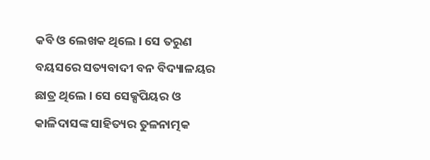କବି ଓ ଲେଖକ ଥିଲେ । ସେ ତରୁଣ ବୟସରେ ସତ୍ୟବାଦୀ ବନ ବିଦ୍ୟାଳୟର ଛାତ୍ର ଥିଲେ । ସେ ସେକ୍ସପିୟର ଓ କାଳିଦାସଙ୍କ ସାହିତ୍ୟର ତୁଳନାତ୍ମକ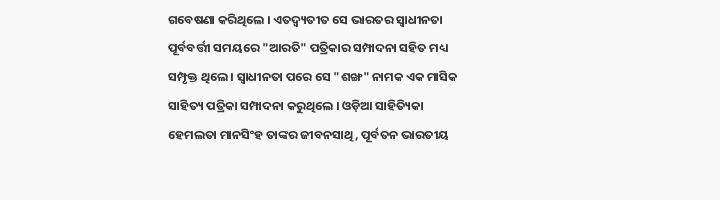ଗବେଷଣା କରିଥିଲେ । ଏତଦ୍ବ୍ୟତୀତ ସେ ଭାରତର ସ୍ୱାଧୀନତା ପୂର୍ବବର୍ତ୍ତୀ ସମୟରେ "ଆରତି" ପତ୍ରିକାର ସମ୍ପାଦନା ସହିତ ମଧ୍ୟ ସମ୍ପୃକ୍ତ ଥିଲେ । ସ୍ୱାଧୀନତା ପରେ ସେ "ଶଙ୍ଖ" ନାମକ ଏକ ମାସିକ ସାହିତ୍ୟ ପତ୍ରିକା ସମ୍ପାଦନା କରୁଥିଲେ । ଓଡ଼ିଆ ସାହିତ୍ୟିକା ହେମଲତା ମାନସିଂହ ତାଙ୍କର ଜୀବନସାଥି, ପୂର୍ବତନ ଭାରତୀୟ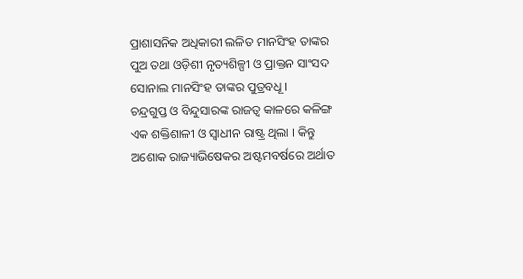ପ୍ରାଶାସନିକ ଅଧିକାରୀ ଲଳିତ ମାନସିଂହ ତାଙ୍କର ପୁଅ ତଥା ଓଡ଼ିଶୀ ନୃତ୍ୟଶିଳ୍ପୀ ଓ ପ୍ରାକ୍ତନ ସାଂସଦ ସୋନାଲ ମାନସିଂହ ତାଙ୍କର ପୁତ୍ରବଧୂ ।
ଚନ୍ଦ୍ରଗୁପ୍ତ ଓ ବିନ୍ଦୁସାରଙ୍କ ରାଜତ୍ୱ କାଳରେ କଳିଙ୍ଗ ଏକ ଶକ୍ତିଶାଳୀ ଓ ସ୍ୱାଧୀନ ରାଷ୍ଟ୍ର ଥିଲା । କିନ୍ତୁ ଅଶୋକ ରାଜ୍ୟାଭିଷେକର ଅଷ୍ଟମବର୍ଷରେ ଅର୍ଥାତ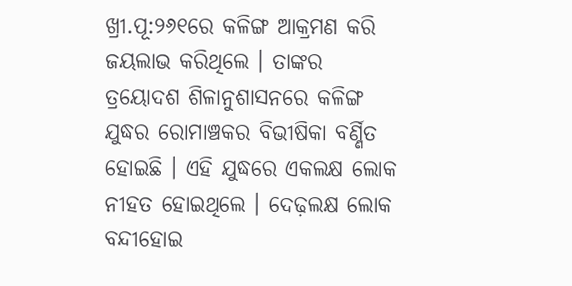ଖ୍ରୀ.ପୂ:୨୬୧ରେ କଳିଙ୍ଗ ଆକ୍ରମଣ କରି ଜୟଲାଭ କରିଥିଲେ । ତାଙ୍କର ତ୍ରୟୋଦଶ ଶିଳାନୁଶାସନରେ କଳିଙ୍ଗ ଯୁଦ୍ଧର ରୋମାଞ୍ଚକର ବିଭୀଷିକା ବର୍ଣ୍ଣିତ ହୋଇଛି । ଏହି ଯୁଦ୍ଧରେ ଏକଲକ୍ଷ ଲୋକ ନୀହତ ହୋଇଥିଲେ । ଦେଢ଼ଲକ୍ଷ ଲୋକ ବନ୍ଦୀହୋଇ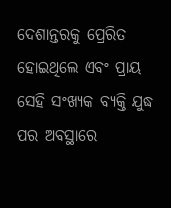ଦେଶାନ୍ତରକୁ ପ୍ରେରିତ ହୋଇଥିଲେ ଏବଂ ପ୍ରାୟ ସେହି ସଂଖ୍ୟକ ବ୍ୟକ୍ତି ଯୁଦ୍ଧ ପର ଅବସ୍ଥାରେ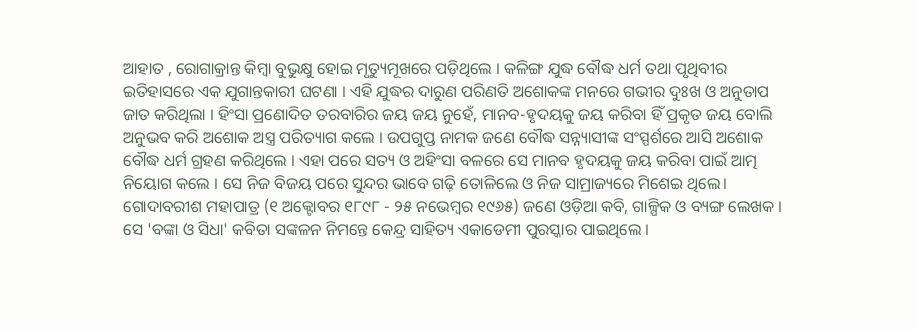ଆହାତ , ରୋଗାକ୍ରାନ୍ତ କିମ୍ବା ବୁଭୁକ୍ଷୁ ହୋଇ ମୃତ୍ୟୁମୂଖରେ ପଡ଼ିଥିଲେ । କଳିଙ୍ଗ ଯୁଦ୍ଧ ବୌଦ୍ଧ ଧର୍ମ ତଥା ପୃଥିବୀର ଇତିହାସରେ ଏକ ଯୁଗାନ୍ତକାରୀ ଘଟଣା । ଏହି ଯୁଦ୍ଧର ଦାରୁଣ ପରିଣତି ଅଶୋକଙ୍କ ମନରେ ଗଭୀର ଦୁଃଖ ଓ ଅନୁତାପ ଜାତ କରିଥିଲା । ହିଂସା ପ୍ରଣୋଦିତ ତରବାରିର ଜୟ ଜୟ ନୁହେଁ, ମାନବ-ହୃଦୟକୁ ଜୟ କରିବା ହିଁ ପ୍ରକୃତ ଜୟ ବୋଲି ଅନୁଭବ କରି ଅଶୋକ ଅସ୍ତ୍ର ପରିତ୍ୟାଗ କଲେ । ଉପଗୁପ୍ତ ନାମକ ଜଣେ ବୌଦ୍ଧ ସନ୍ନ୍ୟାସୀଙ୍କ ସଂସ୍ପର୍ଶରେ ଆସି ଅଶୋକ ବୌଦ୍ଧ ଧର୍ମ ଗ୍ରହଣ କରିଥିଲେ । ଏହା ପରେ ସତ୍ୟ ଓ ଅହିଂସା ବଳରେ ସେ ମାନବ ହୃଦୟକୁ ଜୟ କରିବା ପାଇଁ ଆତ୍ମ ନିୟୋଗ କଲେ । ସେ ନିଜ ବିଜୟ ପରେ ସୁନ୍ଦର ଭାବେ ଗଢ଼ି ତୋଳିଲେ ଓ ନିଜ ସାମ୍ରାଜ୍ୟରେ ମିଶେଇ ଥିଲେ।
ଗୋଦାବରୀଶ ମହାପାତ୍ର (୧ ଅକ୍ଟୋବର ୧୮୯୮ - ୨୫ ନଭେମ୍ବର ୧୯୬୫) ଜଣେ ଓଡ଼ିଆ କବି, ଗାଳ୍ପିକ ଓ ବ୍ୟଙ୍ଗ ଲେଖକ । ସେ 'ବଙ୍କା ଓ ସିଧା' କବିତା ସଙ୍କଳନ ନିମନ୍ତେ କେନ୍ଦ୍ର ସାହିତ୍ୟ ଏକାଡେମୀ ପୁରସ୍କାର ପାଇଥିଲେ ।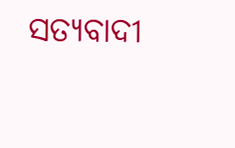ସତ୍ୟବାଦୀ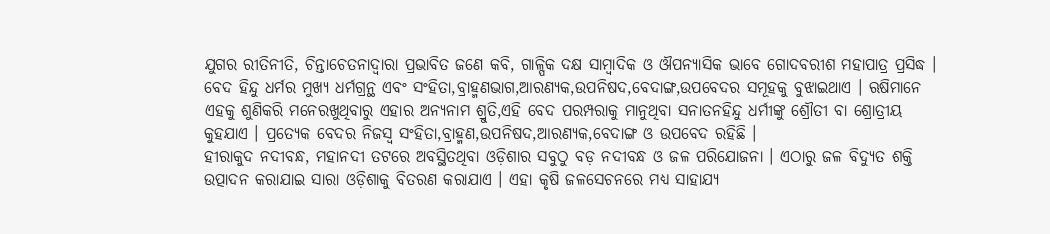ଯୁଗର ରୀତିନୀତି, ଚିନ୍ତାଚେତନାଦ୍ୱାରା ପ୍ରଭାବିତ ଜଣେ କବି, ଗାଳ୍ପିକ ଦକ୍ଷ ସାମ୍ବାଦିକ ଓ ଔପନ୍ୟାସିକ ଭାବେ ଗୋଦବରୀଶ ମହାପାତ୍ର ପ୍ରସିଦ୍ଧ ।
ବେଦ ହିନ୍ଦୁ ଧର୍ମର ମୁଖ୍ୟ ଧର୍ମଗ୍ରନ୍ଥ ଏବଂ ସଂହିତା,ବ୍ରାହ୍ମଣଭାଗ,ଆରଣ୍ୟକ,ଉପନିଷଦ,ବେଦାଙ୍ଗ,ଉପବେଦର ସମୂହକୁ ବୁଝାଇଥାଏ । ଋଷିମାନେ ଏହକୁ ଶୁଣିକରି ମନେରଖୁଥିବାରୁ ଏହାର ଅନ୍ୟନାମ ଶ୍ରୁତି,ଏହି ବେଦ ପରମ୍ପରାକୁ ମାନୁଥିବା ସନାତନହିନ୍ଦୁ ଧର୍ମୀଙ୍କୁ ଶ୍ରୌତୀ ବା ଶ୍ରୋତ୍ରୀୟ କୁହଯାଏ । ପ୍ରତ୍ୟେକ ବେଦର ନିଜସ୍ୱ ସଂହିତା,ବ୍ରାହ୍ମଣ,ଉପନିଷଦ,ଆରଣ୍ୟକ,ବେଦାଙ୍ଗ ଓ ଉପବେଦ ରହିଛି ।
ହୀରାକୁଦ ନଦୀବନ୍ଧ, ମହାନଦୀ ତଟରେ ଅବସ୍ଥିତଥିବା ଓଡ଼ିଶାର ସବୁଠୁ ବଡ଼ ନଦୀବନ୍ଧ ଓ ଜଳ ପରିଯୋଜନା । ଏଠାରୁ ଜଳ ବିଦ୍ୟୁତ ଶକ୍ତି ଉତ୍ପାଦନ କରାଯାଇ ସାରା ଓଡ଼ିଶାକୁ ବିତରଣ କରାଯାଏ । ଏହା କୃଷି ଜଳସେଚନରେ ମଧ୍ୟ ସାହାଯ୍ୟ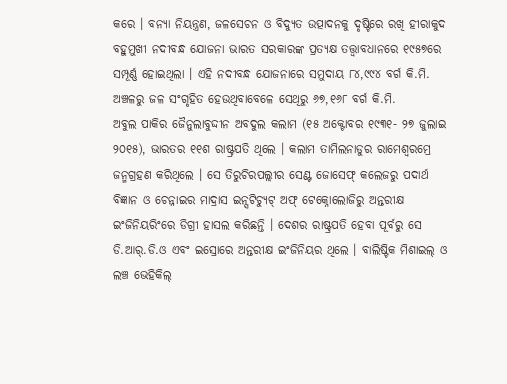କରେ । ବନ୍ୟା ନିୟନ୍ତ୍ରଣ, ଜଳସେଚନ ଓ ବିଦ୍ୟୁତ ଉତ୍ପାଦନକୁ ଦୃଷ୍ଟିରେ ରଖି ହୀରାକୁଦ ବହୁମୁଖୀ ନଦୀବନ୍ଧ ଯୋଜନା ଭାରତ ସରକାରଙ୍କ ପ୍ରତ୍ୟକ୍ଷ ତତ୍ତ୍ୱାବଧାନରେ ୧୯୫୭ରେ ସମ୍ପୂର୍ଣ୍ଣ ହୋଇଥିଲା । ଏହି ନଦୀବନ୍ଧ ଯୋଜନାରେ ସମୁଦାୟ ୮୪,୯୯୪ ବର୍ଗ କି.ମି. ଅଞ୍ଚଳରୁ ଜଳ ସଂଗୃହିତ ହେଉଥିବାବେଳେ ସେଥିରୁ ୬୭,୧୬୮ ବର୍ଗ କି.ମି.
ଅବୁଲ ପାକିର ଜୈନୁଲାବୁଦ୍ଦୀନ ଅବଦୁଲ କଲାମ (୧୫ ଅକ୍ଟୋବର ୧୯୩୧- ୨୭ ଜୁଲାଇ ୨୦୧୫), ଭାରତର ୧୧ଶ ରାଷ୍ଟ୍ରପତି ଥିଲେ । କଲାମ ତାମିଲନାଡୁର ରାମେଶ୍ୱରମ୍ରେ ଜନ୍ମଗ୍ରହଣ କରିଥିଲେ । ସେ ତିରୁଚିରପଲ୍ଲୀର ସେଣ୍ଟ ଜୋସେଫ୍ କଲେଜରୁ ପଦାର୍ଥ ବିଜ୍ଞାନ ଓ ଚେନ୍ନାଇର ମାଦ୍ରାସ ଇନ୍ସଟିଚ୍ୟୁଟ୍ ଅଫ୍ ଟେକ୍ନୋଲୋଜିରୁ ଅନ୍ତରୀକ୍ଷ ଇଂଜିନିୟରିଂରେ ଡିଗ୍ରୀ ହାସଲ କରିଛନ୍ତି । ଦେଶର ରାଷ୍ଟ୍ରପତି ହେବା ପୂର୍ବରୁ ସେ ଡି.ଆର୍.ଡି.ଓ ଏବଂ ଇସ୍ରୋରେ ଅନ୍ତରୀକ୍ଷ ଇଂଜିନିୟର ଥିଲେ । ବାଲିଷ୍ଟିକ ମିଶାଇଲ୍ ଓ ଲଞ୍ଚ ଭେହିକିଲ୍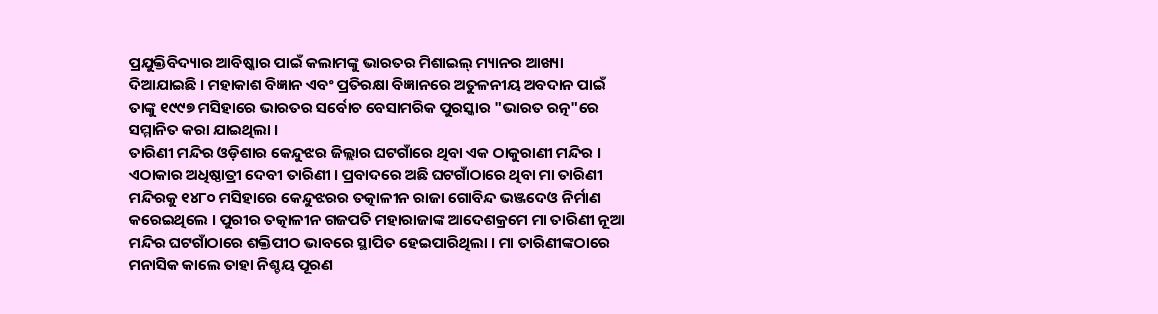ପ୍ରଯୁକ୍ତିବିଦ୍ୟାର ଆବିଷ୍କାର ପାଇଁ କଲାମଙ୍କୁ ଭାରତର ମିଶାଇଲ୍ ମ୍ୟାନର ଆଖ୍ୟା ଦିଆଯାଇଛି । ମହାକାଶ ବିଜ୍ଞାନ ଏବଂ ପ୍ରତିରକ୍ଷା ବିଜ୍ଞାନରେ ଅତୁଳନୀୟ ଅବଦାନ ପାଇଁ ତାଙ୍କୁ ୧୯୯୭ ମସିହାରେ ଭାରତର ସର୍ବୋଚ ବେସାମରିକ ପୁରସ୍କାର "ଭାରତ ରତ୍ନ"ରେ ସମ୍ମାନିତ କରା ଯାଇଥିଲା ।
ତାରିଣୀ ମନ୍ଦିର ଓଡ଼ିଶାର କେନ୍ଦୁଝର ଜିଲ୍ଲାର ଘଟଗାଁରେ ଥିବା ଏକ ଠାକୁରାଣୀ ମନ୍ଦିର । ଏଠାକାର ଅଧିଷ୍ଠାତ୍ରୀ ଦେବୀ ତାରିଣୀ । ପ୍ରବାଦରେ ଅଛି ଘଟଗାଁଠାରେ ଥିବା ମା ତାରିଣୀ ମନ୍ଦିରକୁ ୧୪୮୦ ମସିହାରେ କେନ୍ଦୁଝରର ତତ୍କାଳୀନ ରାଜା ଗୋବିନ୍ଦ ଭଞ୍ଜଦେଓ ନିର୍ମାଣ କରେଇଥିଲେ । ପୁରୀର ତତ୍କାଳୀନ ଗଜପତି ମହାରାଜାଙ୍କ ଆଦେଶକ୍ରମେ ମା ତାରିଣୀ ନୂଆ ମନ୍ଦିର ଘଟଗାଁଠାରେ ଶକ୍ତିପୀଠ ଭାବରେ ସ୍ଥାପିତ ହେଇପାରିଥିଲା । ମା ତାରିଣୀଙ୍କଠାରେ ମନାସିକ କାଲେ ତାହା ନିଶ୍ଚୟ ପୂରଣ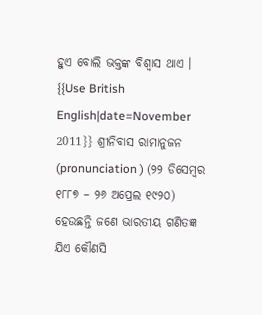ହୁଏ ବୋଲି ଭକ୍ତଙ୍କ ବିଶ୍ୱାସ ଥାଏ ।
{{Use British English|date=November 2011}} ଶ୍ରୀନିବାସ ରାମାନୁଜନ (pronunciation ) (୨୨ ଡିସେମ୍ବର ୧୮୮୭ – ୨୬ ଅପ୍ରେଲ ୧୯୨୦) ହେଉଛନ୍ତି ଜଣେ ଭାରତୀୟ ଗଣିତଜ୍ଞ ଯିଏ କୌଣସି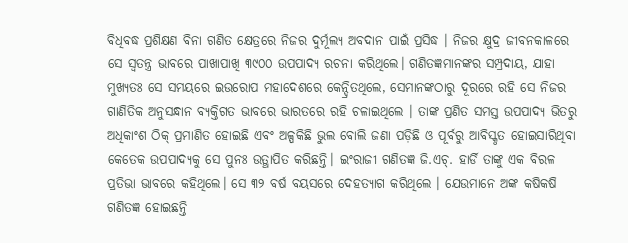ବିଧିବଦ୍ଧ ପ୍ରଶିକ୍ଷଣ ବିନା ଗଣିତ କ୍ଷେତ୍ରରେ ନିଜର ଦୁର୍ମୂଲ୍ୟ ଅବଦାନ ପାଇଁ ପ୍ରସିଦ୍ଧ । ନିଜର କ୍ଷୁଦ୍ର ଜୀବନକାଳରେ ସେ ସ୍ୱତନ୍ତ୍ର ଭାବରେ ପାଖାପାଖି ୩୯୦୦ ଉପପାଦ୍ୟ ରଚନା କରିଥିଲେ। ଗଣିତଜ୍ଞମାନଙ୍କର ସମ୍ପ୍ରଦାୟ, ଯାହା ମୁଖ୍ୟତଃ ସେ ସମୟରେ ଇଉରୋପ ମହାଦେଶରେ କେନ୍ଦ୍ରିତଥିଲେ, ସେମାନଙ୍କଠାରୁ ଦୂରରେ ରହି ସେ ନିଜର ଗାଣିତିକ ଅନୁସନ୍ଧାନ ବ୍ୟକ୍ତିଗତ ଭାବରେ ଭାରତରେ ରହି ଚଳାଇଥିଲେ । ତାଙ୍କ ପ୍ରଣିତ ସମସ୍ତ ଉପପାଦ୍ୟ ଭିତରୁ ଅଧିକାଂଶ ଠିକ୍ ପ୍ରମାଣିତ ହୋଇଛି ଏବଂ ଅଳ୍ପକିଛି ଭୁଲ ବୋଲି ଜଣା ପଡ଼ିଛି ଓ ପୂର୍ବରୁ ଆବିସ୍କୃତ ହୋଇସାରିଥିବା କେତେକ ଉପପାଦ୍ୟକୁ ସେ ପୁନଃ ଉତ୍ଥାପିତ କରିଛନ୍ତି। ଇଂରାଜୀ ଗଣିତଜ୍ଞ ଜି.ଏଚ୍. ହାର୍ଡି ତାଙ୍କୁ ଏକ ବିରଳ ପ୍ରତିଭା ଭାବରେ କହିଥିଲେ। ସେ ୩୨ ବର୍ଷ ବୟସରେ ଦେହତ୍ୟାଗ କରିଥିଲେ । ଯେଉମାନେ ଅଙ୍କ କଷିକଷି ଗଣିତଜ୍ଞ ହୋଇଛନ୍ତି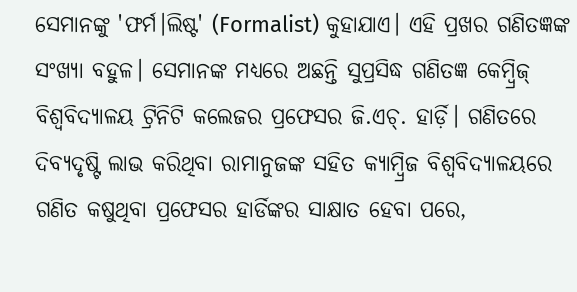ସେମାନଙ୍କୁ 'ଫର୍ମ।ଲିଷ୍ଟ' (Formalist) କୁହାଯାଏ। ଏହି ପ୍ରଖର ଗଣିତଜ୍ଞଙ୍କ ସଂଖ୍ୟା ବହୁଳ। ସେମାନଙ୍କ ମଧ୍ୟରେ ଅଛନ୍ତି ସୁପ୍ରସିଦ୍ଧ ଗଣିତଜ୍ଞ କେମ୍ବ୍ରିଜ୍ ବିଶ୍ୱବିଦ୍ୟାଳୟ ଟ୍ରିନିଟି କଲେଜର ପ୍ରଫେସର ଜି.ଏଚ୍. ହାର୍ଡ଼ି। ଗଣିତରେ ଦିବ୍ୟଦୃଷ୍ଟି ଲାଭ କରିଥିବା ରାମାନୁଜଙ୍କ ସହିତ କ୍ୟାମ୍ବ୍ରିଜ ବିଶ୍ୱବିଦ୍ୟାଳୟରେ ଗଣିତ କଷୁଥିବା ପ୍ରଫେସର ହାର୍ଡିଙ୍କର ସାକ୍ଷାତ ହେବା ପରେ,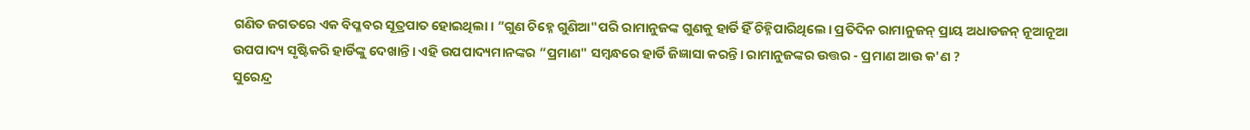ଗଣିତ ଜଗତରେ ଏକ ବିପ୍ଳବର ସୂତ୍ରପାତ ହୋଇଥିଲା। ”ଗୁଣ ଚିହ୍ନେ ଗୁଣିଆ"ପରି ରାମାନୁଜଙ୍କ ଗୁଣକୁ ହାର୍ଡି ହିଁ ଚିହ୍ନିପାରିଥିଲେ। ପ୍ରତିଦିନ ରାମାନୁଜନ୍ ପ୍ରାୟ ଅଧାଡଜନ୍ ନୂଆନୂଆ ଉପପାଦ୍ୟ ସୃଷ୍ଟିକରି ହାର୍ଡିଙ୍କୁ ଦେଖାନ୍ତି। ଏହି ଉପପାଦ୍ୟମାନଙ୍କର ”ପ୍ରମାଣ" ସମ୍ବନ୍ଧରେ ହାର୍ଡି ଜିଜ୍ଞାସା କରନ୍ତି। ରାମାନୁଜଙ୍କର ଉତ୍ତର - ପ୍ରମାଣ ଆଉ କ'ଣ ?
ସୁରେନ୍ଦ୍ର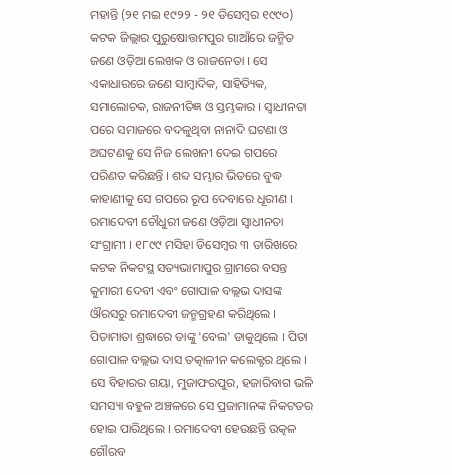ମହାନ୍ତି (୨୧ ମଇ ୧୯୨୨ - ୨୧ ଡିସେମ୍ବର ୧୯୯୦) କଟକ ଜିଲ୍ଲାର ପୁରୁଷୋତ୍ତମପୁର ଗାଆଁରେ ଜନ୍ମିତ ଜଣେ ଓଡ଼ିଆ ଲେଖକ ଓ ରାଜନେତା । ସେ ଏକାଧାରରେ ଜଣେ ସାମ୍ବାଦିକ, ସାହିତ୍ୟିକ, ସମାଲୋଚକ, ରାଜନୀତିଜ୍ଞ ଓ ସ୍ତମ୍ଭକାର । ସ୍ୱାଧୀନତା ପରେ ସମାଜରେ ବଦଳୁଥିବା ନାନାଦି ଘଟଣା ଓ ଅଘଟଣକୁ ସେ ନିଜ ଲେଖନୀ ଦେଇ ଗପରେ ପରିଣତ କରିଛନ୍ତି । ଶବ୍ଦ ସମ୍ଭାର ଭିତରେ ବୁଦ୍ଧ କାହାଣୀକୁ ସେ ଗପରେ ରୂପ ଦେବାରେ ଧୂରୀଣ ।
ରମାଦେବୀ ଚୌଧୁରୀ ଜଣେ ଓଡ଼ିଆ ସ୍ୱାଧୀନତା ସଂଗ୍ରାମୀ । ୧୮୯୯ ମସିହା ଡିସେମ୍ବର ୩ ତାରିଖରେ କଟକ ନିକଟସ୍ଥ ସତ୍ୟଭାମାପୁର ଗ୍ରାମରେ ବସନ୍ତ କୁମାରୀ ଦେବୀ ଏବଂ ଗୋପାଳ ବଲ୍ଲଭ ଦାସଙ୍କ ଔରସରୁ ରମାଦେବୀ ଜନ୍ମଗ୍ରହଣ କରିଥିଲେ । ପିତାମାତା ଶ୍ରଦ୍ଧାରେ ତାଙ୍କୁ 'ବେଲ' ଡାକୁଥିଲେ । ପିତା ଗୋପାଳ ବଲ୍ଲଭ ଦାସ ତତ୍କାଳୀନ କଲେକ୍ଟର ଥିଲେ । ସେ ବିହାରର ଗୟା, ମୁଜାଫରପୁର, ହଜାରିବାଗ ଭଳି ସମସ୍ୟା ବହୁଳ ଅଞ୍ଚଳରେ ସେ ପ୍ରଜାମାନଙ୍କ ନିକଟତର ହୋଇ ପାରିଥିଲେ । ରମାଦେବୀ ହେଉଛନ୍ତି ଉତ୍କଳ ଗୌରବ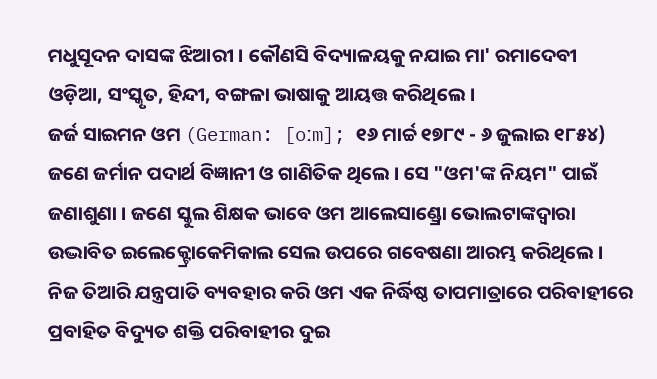ମଧୁସୂଦନ ଦାସଙ୍କ ଝିଆରୀ । କୌଣସି ବିଦ୍ୟାଳୟକୁ ନଯାଇ ମା' ରମାଦେବୀ ଓଡ଼ିଆ, ସଂସ୍କୃତ, ହିନ୍ଦୀ, ବଙ୍ଗଳା ଭାଷାକୁ ଆୟତ୍ତ କରିଥିଲେ ।
ଜର୍ଜ ସାଇମନ ଓମ (German: [oːm]; ୧୬ ମାର୍ଚ୍ଚ ୧୭୮୯ - ୬ ଜୁଲାଇ ୧୮୫୪) ଜଣେ ଜର୍ମାନ ପଦାର୍ଥ ବିଜ୍ଞାନୀ ଓ ଗାଣିତିକ ଥିଲେ । ସେ "ଓମ'ଙ୍କ ନିୟମ" ପାଇଁ ଜଣାଶୁଣା । ଜଣେ ସ୍କୁଲ ଶିକ୍ଷକ ଭାବେ ଓମ ଆଲେସାଣ୍ଡ୍ରୋ ଭୋଲଟାଙ୍କଦ୍ୱାରା ଉଦ୍ଭାବିତ ଇଲେକ୍ଟ୍ରୋକେମିକାଲ ସେଲ ଉପରେ ଗବେଷଣା ଆରମ୍ଭ କରିଥିଲେ । ନିଜ ତିଆରି ଯନ୍ତ୍ରପାତି ବ୍ୟବହାର କରି ଓମ ଏକ ନିର୍ଦ୍ଧିଷ୍ଠ ତାପମାତ୍ରାରେ ପରିବାହୀରେ ପ୍ରବାହିତ ବିଦ୍ୟୁତ ଶକ୍ତି ପରିବାହୀର ଦୁଇ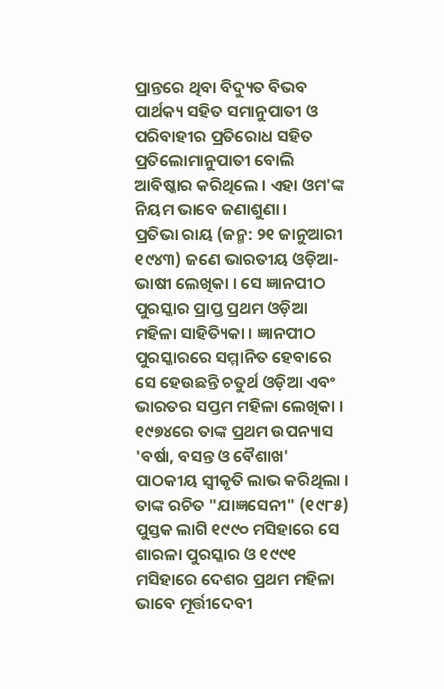ପ୍ରାନ୍ତରେ ଥିବା ବିଦ୍ୟୁତ ବିଭବ ପାର୍ଥକ୍ୟ ସହିତ ସମାନୁପାତୀ ଓ ପରିବାହୀର ପ୍ରତିରୋଧ ସହିତ ପ୍ରତିଲୋମାନୁପାତୀ ବୋଲି ଆବିଷ୍କାର କରିଥିଲେ । ଏହା ଓମ'ଙ୍କ ନିୟମ ଭାବେ ଜଣାଶୁଣା ।
ପ୍ରତିଭା ରାୟ (ଜନ୍ମ: ୨୧ ଜାନୁଆରୀ ୧୯୪୩) ଜଣେ ଭାରତୀୟ ଓଡ଼ିଆ-ଭାଷୀ ଲେଖିକା । ସେ ଜ୍ଞାନପୀଠ ପୁରସ୍କାର ପ୍ରାପ୍ତ ପ୍ରଥମ ଓଡ଼ିଆ ମହିଳା ସାହିତ୍ୟିକା । ଜ୍ଞାନପୀଠ ପୁରସ୍କାରରେ ସମ୍ମାନିତ ହେବାରେ ସେ ହେଉଛନ୍ତି ଚତୁର୍ଥ ଓଡ଼ିଆ ଏବଂ ଭାରତର ସପ୍ତମ ମହିଳା ଲେଖିକା । ୧୯୭୪ରେ ତାଙ୍କ ପ୍ରଥମ ଉପନ୍ୟାସ 'ବର୍ଷା, ବସନ୍ତ ଓ ବୈଶାଖ' ପାଠକୀୟ ସ୍ୱୀକୃତି ଲାଭ କରିଥିଲା । ତାଙ୍କ ରଚିତ "ଯାଜ୍ଞସେନୀ" (୧୯୮୫) ପୁସ୍ତକ ଲାଗି ୧୯୯୦ ମସିହାରେ ସେ ଶାରଳା ପୁରସ୍କାର ଓ ୧୯୯୧ ମସିହାରେ ଦେଶର ପ୍ରଥମ ମହିଳା ଭାବେ ମୂର୍ତ୍ତୀଦେବୀ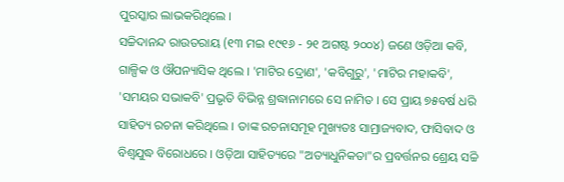ପୁରସ୍କାର ଲାଭକରିଥିଲେ ।
ସଚ୍ଚିଦାନନ୍ଦ ରାଉତରାୟ (୧୩ ମଇ ୧୯୧୬ - ୨୧ ଅଗଷ୍ଟ ୨୦୦୪) ଜଣେ ଓଡ଼ିଆ କବି, ଗାଳ୍ପିକ ଓ ଔପନ୍ୟାସିକ ଥିଲେ । 'ମାଟିର ଦ୍ରୋଣ', 'କବିଗୁରୁ', 'ମାଟିର ମହାକବି', 'ସମୟର ସଭାକବି' ପ୍ରଭୃତି ବିଭିନ୍ନ ଶ୍ରଦ୍ଧାନାମରେ ସେ ନାମିତ । ସେ ପ୍ରାୟ ୭୫ବର୍ଷ ଧରି ସାହିତ୍ୟ ରଚନା କରିଥିଲେ । ତାଙ୍କ ରଚନାସମୂହ ମୁଖ୍ୟତଃ ସାମ୍ରାଜ୍ୟବାଦ, ଫାସିବାଦ ଓ ବିଶ୍ୱଯୁଦ୍ଧ ବିରୋଧରେ । ଓଡ଼ିଆ ସାହିତ୍ୟରେ "ଅତ୍ୟାଧୁନିକତା"ର ପ୍ରବର୍ତ୍ତନର ଶ୍ରେୟ ସଚ୍ଚି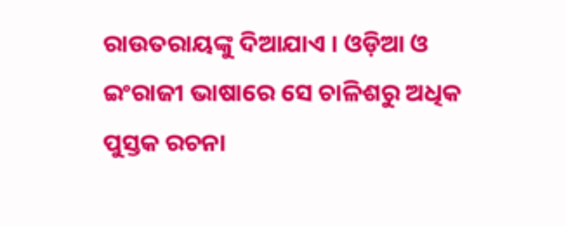ରାଉତରାୟଙ୍କୁ ଦିଆଯାଏ । ଓଡ଼ିଆ ଓ ଇଂରାଜୀ ଭାଷାରେ ସେ ଚାଳିଶରୁ ଅଧିକ ପୁସ୍ତକ ରଚନା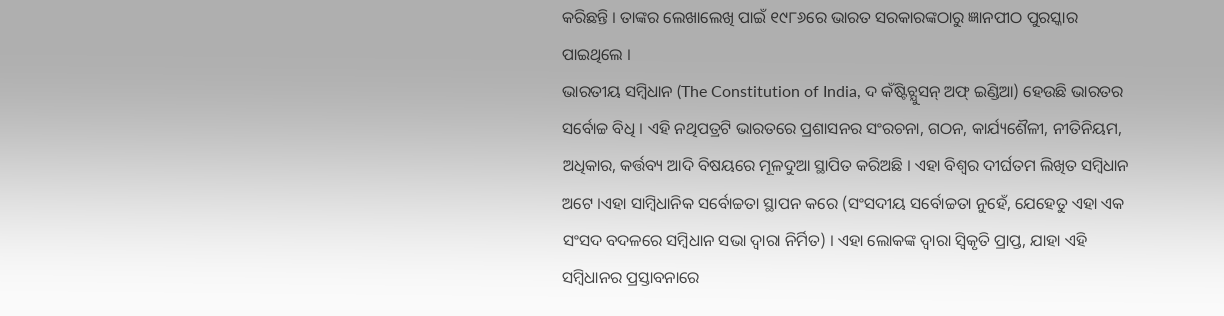କରିଛନ୍ତି । ତାଙ୍କର ଲେଖାଲେଖି ପାଇଁ ୧୯୮୬ରେ ଭାରତ ସରକାରଙ୍କଠାରୁ ଜ୍ଞାନପୀଠ ପୁରସ୍କାର ପାଇଥିଲେ ।
ଭାରତୀୟ ସମ୍ବିଧାନ (The Constitution of India, ଦ କଁଷ୍ଟିଚ୍ଯୁସନ୍ ଅଫ୍ ଇଣ୍ଡିଆ) ହେଉଛି ଭାରତର ସର୍ବୋଚ୍ଚ ବିଧି । ଏହି ନଥିପତ୍ରଟି ଭାରତରେ ପ୍ରଶାସନର ସଂରଚନା, ଗଠନ, କାର୍ଯ୍ୟଶୈଳୀ, ନୀତିନିୟମ, ଅଧିକାର, କର୍ତ୍ତବ୍ୟ ଆଦି ବିଷୟରେ ମୂଳଦୁଆ ସ୍ଥାପିତ କରିଅଛି । ଏହା ବିଶ୍ୱର ଦୀର୍ଘତମ ଲିଖିତ ସମ୍ବିଧାନ ଅଟେ ।ଏହା ସାମ୍ବିଧାନିକ ସର୍ବୋଚ୍ଚତା ସ୍ଥାପନ କରେ (ସଂସଦୀୟ ସର୍ବୋଚ୍ଚତା ନୁହେଁ, ଯେହେତୁ ଏହା ଏକ ସଂସଦ ବଦଳରେ ସମ୍ବିଧାନ ସଭା ଦ୍ବାରା ନିର୍ମିତ) । ଏହା ଲୋକଙ୍କ ଦ୍ବାରା ସ୍ୱିକୃତି ପ୍ରାପ୍ତ, ଯାହା ଏହି ସମ୍ବିଧାନର ପ୍ରସ୍ତାବନାରେ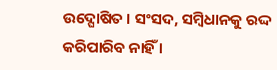ଉଦ୍ଘୋଷିତ । ସଂସଦ, ସମ୍ବିଧାନକୁ ରଦ୍ଦ କରିପାରିବ ନାହିଁ ।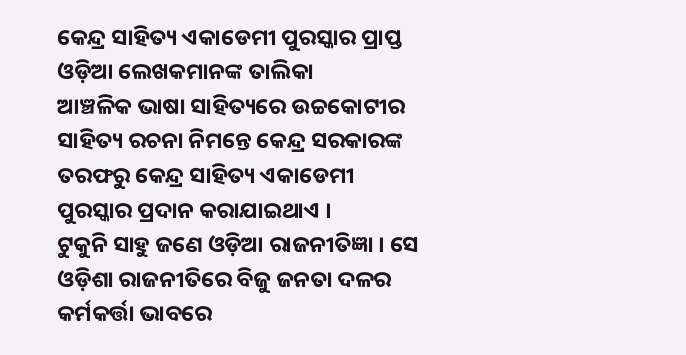କେନ୍ଦ୍ର ସାହିତ୍ୟ ଏକାଡେମୀ ପୁରସ୍କାର ପ୍ରାପ୍ତ ଓଡ଼ିଆ ଲେଖକମାନଙ୍କ ତାଲିକା
ଆଞ୍ଚଳିକ ଭାଷା ସାହିତ୍ୟରେ ଉଚ୍ଚକୋଟୀର ସାହିତ୍ୟ ରଚନା ନିମନ୍ତେ କେନ୍ଦ୍ର ସରକାରଙ୍କ ତରଫରୁ କେନ୍ଦ୍ର ସାହିତ୍ୟ ଏକାଡେମୀ ପୁରସ୍କାର ପ୍ରଦାନ କରାଯାଇଥାଏ ।
ଟୁକୁନି ସାହୁ ଜଣେ ଓଡ଼ିଆ ରାଜନୀତିଜ୍ଞା । ସେ ଓଡ଼ିଶା ରାଜନୀତିରେ ବିଜୁ ଜନତା ଦଳର କର୍ମକର୍ତ୍ତା ଭାବରେ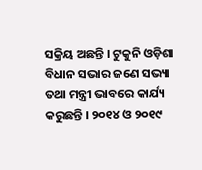ସକ୍ରିୟ ଅଛନ୍ତି । ଟୁକୁନି ଓଡ଼ିଶା ବିଧାନ ସଭାର ଜଣେ ସଭ୍ୟା ତଥା ମନ୍ତ୍ରୀ ଭାବରେ କାର୍ଯ୍ୟ କରୁଛନ୍ତି । ୨୦୧୪ ଓ ୨୦୧୯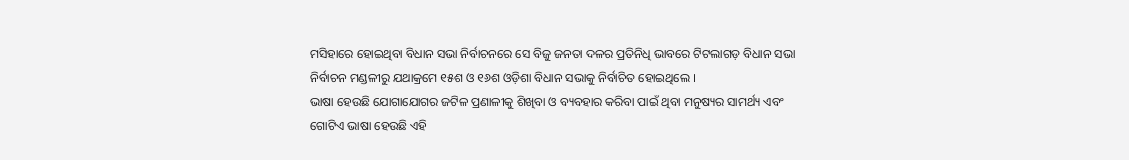ମସିହାରେ ହୋଇଥିବା ବିଧାନ ସଭା ନିର୍ବାଚନରେ ସେ ବିଜୁ ଜନତା ଦଳର ପ୍ରତିନିଧି ଭାବରେ ଟିଟଲାଗଡ଼ ବିଧାନ ସଭା ନିର୍ବାଚନ ମଣ୍ଡଳୀରୁ ଯଥାକ୍ରମେ ୧୫ଶ ଓ ୧୬ଶ ଓଡ଼ିଶା ବିଧାନ ସଭାକୁ ନିର୍ବାଚିତ ହୋଇଥିଲେ ।
ଭାଷା ହେଉଛି ଯୋଗାଯୋଗର ଜଟିଳ ପ୍ରଣାଳୀକୁ ଶିଖିବା ଓ ବ୍ୟବହାର କରିବା ପାଇଁ ଥିବା ମନୁଷ୍ୟର ସାମର୍ଥ୍ୟ ଏବଂ ଗୋଟିଏ ଭାଷା ହେଉଛି ଏହି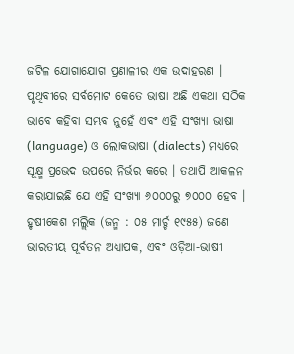ଜଟିଳ ଯୋଗାଯୋଗ ପ୍ରଣାଳୀର ଏକ ଉଦାହରଣ । ପୃଥିବୀରେ ସର୍ବମୋଟ କେତେ ଭାଷା ଅଛି ଏକଥା ସଠିକ ଭାବେ କହିବା ସମ୍ଭବ ନୁହେଁ ଏବଂ ଏହି ସଂଖ୍ୟା ଭାଷା (language) ଓ ଲୋକଭାଷା (dialects) ମଧ୍ୟରେ ସୂକ୍ଷ୍ମ ପ୍ରଭେଦ ଉପରେ ନିର୍ଭର କରେ । ତଥାପି ଆକଳନ କରାଯାଇଛି ଯେ ଏହି ସଂଖ୍ୟା ୬୦୦୦ରୁ ୭୦୦୦ ହେବ ।
ହୃଷୀକେଶ ମଲ୍ଲିକ (ଜନ୍ମ : ୦୫ ମାର୍ଚ୍ଚ ୧୯୫୫) ଜଣେ ଭାରତୀୟ ପୂର୍ବତନ ଅଧ୍ୟାପକ, ଏବଂ ଓଡ଼ିଆ-ଭାଷୀ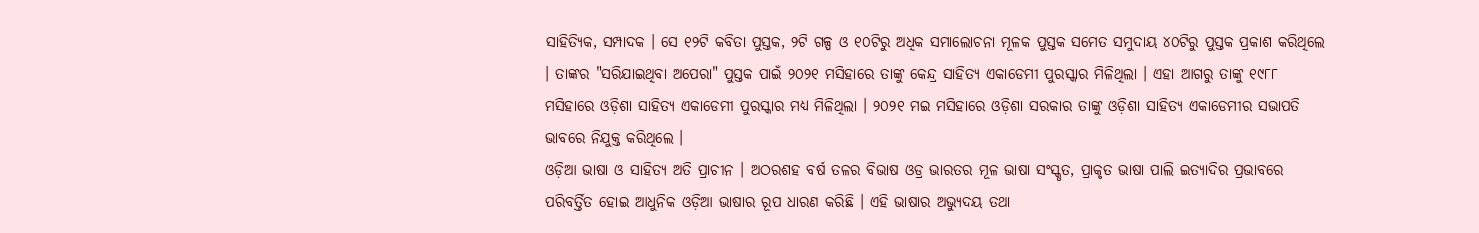ସାହିତ୍ୟିକ, ସମ୍ପାଦକ । ସେ ୧୨ଟି କବିତା ପୁସ୍ତକ, ୨ଟି ଗଳ୍ପ ଓ ୧୦ଟିରୁ ଅଧିକ ସମାଲୋଚନା ମୂଳକ ପୁସ୍ତକ ସମେତ ସମୁଦାୟ ୪୦ଟିରୁ ପୁସ୍ତକ ପ୍ରକାଶ କରିଥିଲେ । ତାଙ୍କର "ସରିଯାଇଥିବା ଅପେରା" ପୁସ୍ତକ ପାଇଁ ୨୦୨୧ ମସିହାରେ ତାଙ୍କୁ କେନ୍ଦ୍ର ସାହିତ୍ୟ ଏକାଡେମୀ ପୁରସ୍କାର ମିଳିଥିଲା । ଏହା ଆଗରୁ ତାଙ୍କୁ ୧୯୮୮ ମସିହାରେ ଓଡ଼ିଶା ସାହିତ୍ୟ ଏକାଡେମୀ ପୁରସ୍କାର ମଧ୍ୟ ମିଳିଥିଲା । ୨୦୨୧ ମଇ ମସିହାରେ ଓଡ଼ିଶା ସରକାର ତାଙ୍କୁ ଓଡ଼ିଶା ସାହିତ୍ୟ ଏକାଡେମୀର ସଭାପତି ଭାବରେ ନିଯୁକ୍ତ କରିଥିଲେ ।
ଓଡ଼ିଆ ଭାଷା ଓ ସାହିତ୍ୟ ଅତି ପ୍ରାଚୀନ । ଅଠରଶହ ବର୍ଷ ତଳର ବିଭାଷ ଓଡ୍ର ଭାରତର ମୂଳ ଭାଷା ସଂସ୍କୃତ, ପ୍ରାକୃତ ଭାଷା ପାଲି ଇତ୍ୟାଦିର ପ୍ରଭାବରେ ପରିବର୍ତ୍ତିତ ହୋଇ ଆଧୁନିକ ଓଡ଼ିଆ ଭାଷାର ରୂପ ଧାରଣ କରିଛି । ଏହି ଭାଷାର ଅଭ୍ୟୁଦୟ ତଥା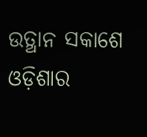ଉତ୍ଥାନ ସକାଶେ ଓଡ଼ିଶାର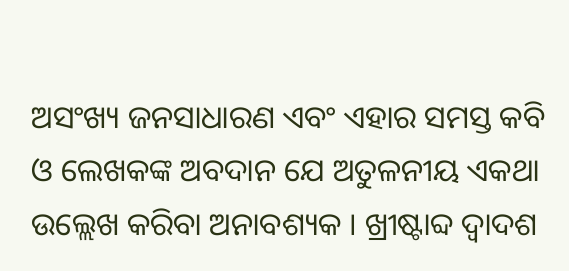ଅସଂଖ୍ୟ ଜନସାଧାରଣ ଏବଂ ଏହାର ସମସ୍ତ କବି ଓ ଲେଖକଙ୍କ ଅବଦାନ ଯେ ଅତୁଳନୀୟ ଏକଥା ଉଲ୍ଲେଖ କରିବା ଅନାବଶ୍ୟକ । ଖ୍ରୀଷ୍ଟାବ୍ଦ ଦ୍ୱାଦଶ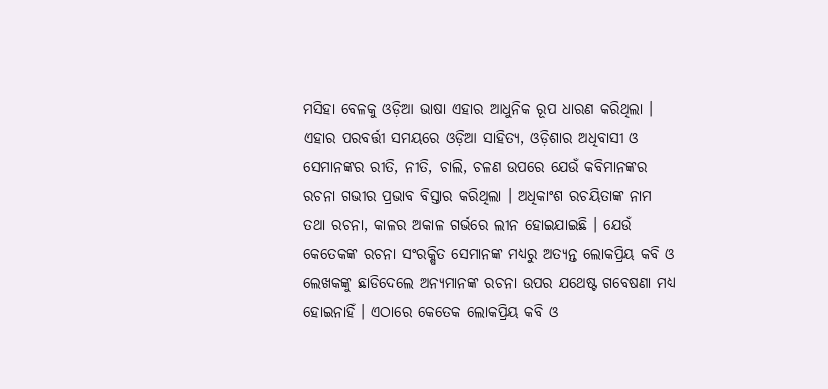ମସିହା ବେଳକୁ ଓଡ଼ିଆ ଭାଷା ଏହାର ଆଧୁନିକ ରୂପ ଧାରଣ କରିଥିଲା । ଏହାର ପରବର୍ତ୍ତୀ ସମୟରେ ଓଡ଼ିଆ ସାହିତ୍ୟ, ଓଡ଼ିଶାର ଅଧିବାସୀ ଓ ସେମାନଙ୍କର ରୀତି, ନୀତି, ଚାଲି, ଚଳଣ ଉପରେ ଯେଉଁ କବିମାନଙ୍କର ରଚନା ଗଭୀର ପ୍ରଭାବ ବିସ୍ତାର କରିଥିଲା । ଅଧିକାଂଶ ରଚୟିତାଙ୍କ ନାମ ତଥା ରଚନା, କାଳର ଅକାଳ ଗର୍ଭରେ ଲୀନ ହୋଇଯାଇଛି । ଯେଉଁ କେତେକଙ୍କ ରଚନା ସଂରକ୍ଷିତ ସେମାନଙ୍କ ମଧ୍ୟରୁ ଅତ୍ୟନ୍ତ ଲୋକପ୍ରିୟ କବି ଓ ଲେଖକଙ୍କୁ ଛାଡିଦେଲେ ଅନ୍ୟମାନଙ୍କ ରଚନା ଉପର ଯଥେଷ୍ଟ ଗବେଷଣା ମଧ୍ୟ ହୋଇନାହିଁ । ଏଠାରେ କେତେକ ଲୋକପ୍ରିୟ କବି ଓ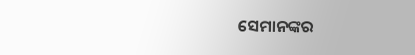ସେମାନଙ୍କର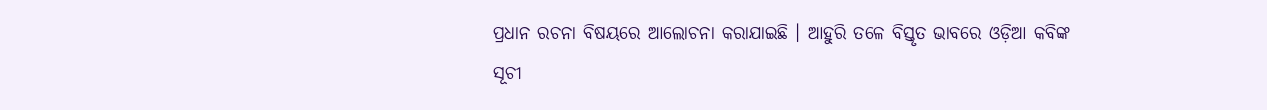ପ୍ରଧାନ ରଚନା ବିଷୟରେ ଆଲୋଚନା କରାଯାଇଛି । ଆହୁରି ତଳେ ବିସ୍ତୃତ ଭାବରେ ଓଡ଼ିଆ କବିଙ୍କ ସୂଚୀ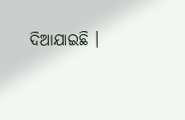ଦିଆଯାଇଛି ।